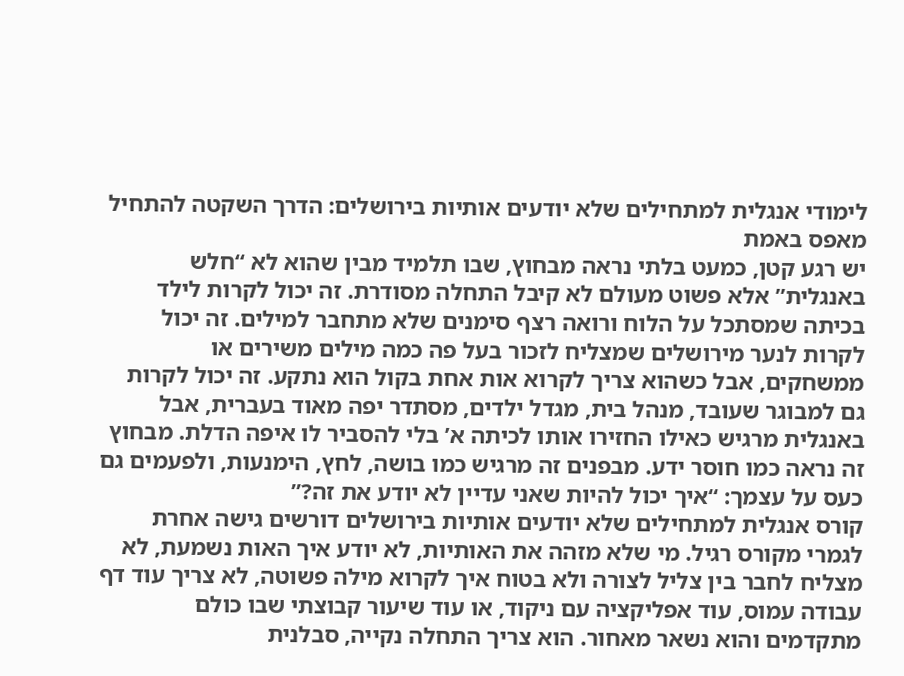לימודי אנגלית למתחילים שלא יודעים אותיות בירושלים: הדרך השקטה להתחיל מאפס באמת
יש רגע קטן, כמעט בלתי נראה מבחוץ, שבו תלמיד מבין שהוא לא “חלש באנגלית” אלא פשוט מעולם לא קיבל התחלה מסודרת. זה יכול לקרות לילד בכיתה שמסתכל על הלוח ורואה רצף סימנים שלא מתחבר למילים. זה יכול לקרות לנער מירושלים שמצליח לזכור בעל פה כמה מילים משירים או ממשחקים, אבל כשהוא צריך לקרוא אות אחת בקול הוא נתקע. זה יכול לקרות גם למבוגר שעובד, מנהל בית, מגדל ילדים, מסתדר יפה מאוד בעברית, אבל באנגלית מרגיש כאילו החזירו אותו לכיתה א’ בלי להסביר לו איפה הדלת. מבחוץ זה נראה כמו חוסר ידע. מבפנים זה מרגיש כמו בושה, לחץ, הימנעות, ולפעמים גם כעס על עצמך: “איך יכול להיות שאני עדיין לא יודע את זה?”
קורס אנגלית למתחילים שלא יודעים אותיות בירושלים דורשים גישה אחרת לגמרי מקורס רגיל. מי שלא מזהה את האותיות, לא יודע איך האות נשמעת, לא מצליח לחבר בין צליל לצורה ולא בטוח איך לקרוא מילה פשוטה, לא צריך עוד דף עבודה עמוס, עוד אפליקציה עם ניקוד, או עוד שיעור קבוצתי שבו כולם מתקדמים והוא נשאר מאחור. הוא צריך התחלה נקייה, סבלנית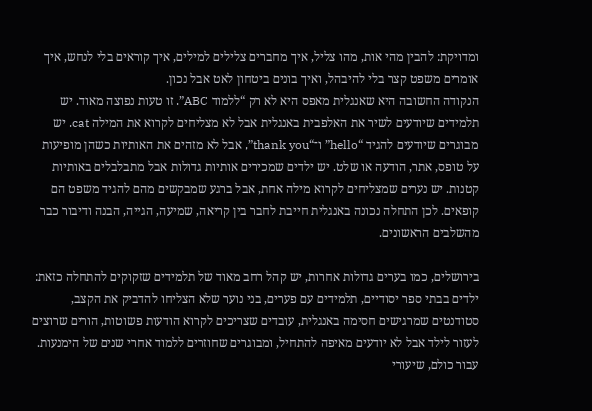ומדויקת: להבין מהי אות, מהו צליל, איך מחברים צלילים למילים, איך קוראים בלי לנחש, איך אומרים משפט קצר בלי להיבהל, ואיך בונים ביטחון לאט אבל נכון.
הנקודה החשובה היא שאנגלית מאפס היא לא רק “ללמוד ABC”. זו טעות נפוצה מאוד. יש תלמידים שיודעים לשיר את האלפבית באנגלית אבל לא מצליחים לקרוא את המילה cat. יש מבוגרים שיודעים להגיד “hello” ו־“thank you”, אבל לא מזהים את האותיות כשהן מופיעות על טופס, אתר, הודעה או שלט. יש ילדים שמכירים אותיות גדולות אבל מתבלבלים באותיות קטנות. יש נערים שמצליחים לקרוא מילה אחת, אבל ברגע שמבקשים מהם להגיד משפט הם קופאים. לכן התחלה נכונה באנגלית חייבת לחבר בין קריאה, שמיעה, הגייה, הבנה ודיבור כבר מהשלבים הראשונים.

בירושלים, כמו בערים גדולות אחרות, יש קהל רחב מאוד של תלמידים שזקוקים להתחלה כזאת: ילדים בבתי ספר יסודיים, תלמידים עם פערים, בני נוער שלא הצליחו להדביק את הקצב, סטודנטים שמרגישים חסימה באנגלית, עובדים שצריכים לקרוא הודעות פשוטות, הורים שרוצים לעזור לילד אבל לא יודעים מאיפה להתחיל, ומבוגרים שחוזרים ללמוד אחרי שנים של הימנעות. עבור כולם, שיעורי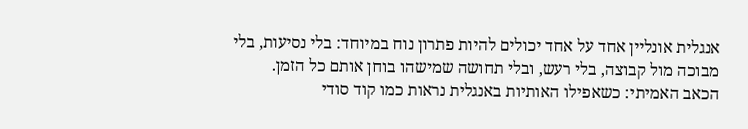אנגלית אונליין אחד על אחד יכולים להיות פתרון נוח במיוחד: בלי נסיעות, בלי מבוכה מול קבוצה, בלי רעש, ובלי תחושה שמישהו בוחן אותם כל הזמן.
הכאב האמיתי: כשאפילו האותיות באנגלית נראות כמו קוד סודי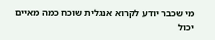מי שכבר יודע לקרוא אנגלית שוכח כמה מאיים יכול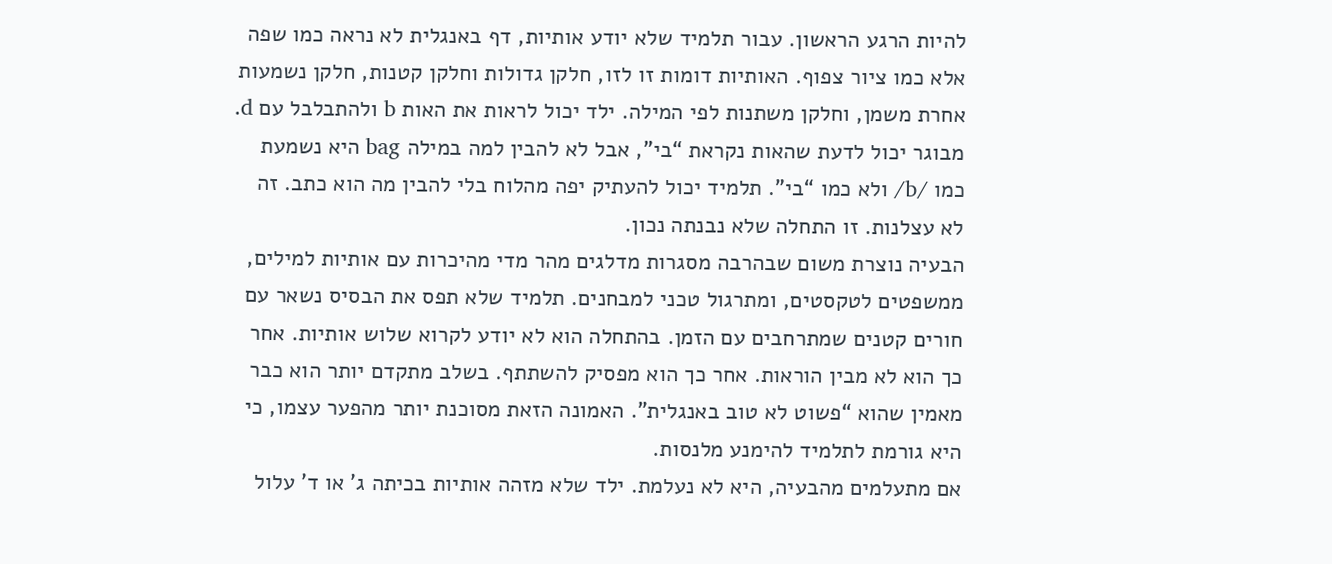להיות הרגע הראשון. עבור תלמיד שלא יודע אותיות, דף באנגלית לא נראה כמו שפה אלא כמו ציור צפוף. האותיות דומות זו לזו, חלקן גדולות וחלקן קטנות, חלקן נשמעות אחרת משמן, וחלקן משתנות לפי המילה. ילד יכול לראות את האות b ולהתבלבל עם d. מבוגר יכול לדעת שהאות נקראת “בי”, אבל לא להבין למה במילה bag היא נשמעת כמו /b/ ולא כמו “בי”. תלמיד יכול להעתיק יפה מהלוח בלי להבין מה הוא כתב. זה לא עצלנות. זו התחלה שלא נבנתה נכון.
הבעיה נוצרת משום שבהרבה מסגרות מדלגים מהר מדי מהיכרות עם אותיות למילים, ממשפטים לטקסטים, ומתרגול טכני למבחנים. תלמיד שלא תפס את הבסיס נשאר עם חורים קטנים שמתרחבים עם הזמן. בהתחלה הוא לא יודע לקרוא שלוש אותיות. אחר כך הוא לא מבין הוראות. אחר כך הוא מפסיק להשתתף. בשלב מתקדם יותר הוא כבר מאמין שהוא “פשוט לא טוב באנגלית”. האמונה הזאת מסוכנת יותר מהפער עצמו, כי היא גורמת לתלמיד להימנע מלנסות.
אם מתעלמים מהבעיה, היא לא נעלמת. ילד שלא מזהה אותיות בכיתה ג’ או ד’ עלול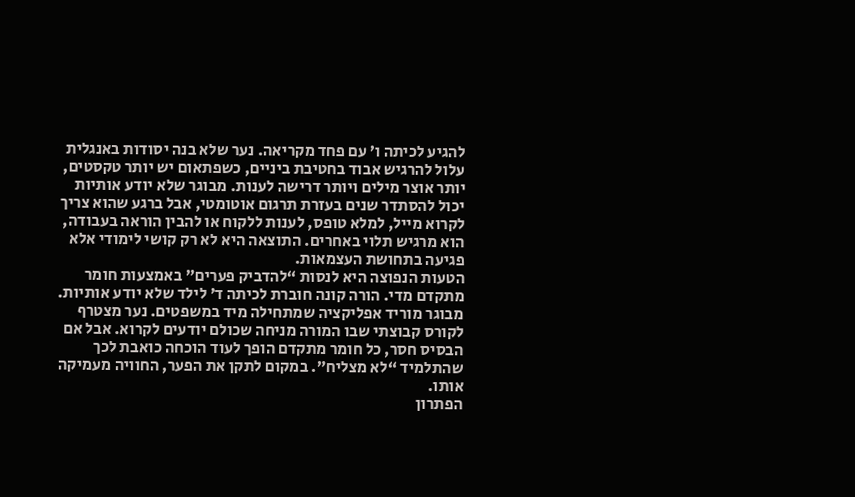להגיע לכיתה ו’ עם פחד מקריאה. נער שלא בנה יסודות באנגלית עלול להרגיש אבוד בחטיבת ביניים, כשפתאום יש יותר טקסטים, יותר אוצר מילים ויותר דרישה לענות. מבוגר שלא יודע אותיות יכול להסתדר שנים בעזרת תרגום אוטומטי, אבל ברגע שהוא צריך לקרוא מייל, למלא טופס, לענות ללקוח או להבין הוראה בעבודה, הוא מרגיש תלוי באחרים. התוצאה היא לא רק קושי לימודי אלא פגיעה בתחושת העצמאות.
הטעות הנפוצה היא לנסות “להדביק פערים” באמצעות חומר מתקדם מדי. הורה קונה חוברת לכיתה ד’ לילד שלא יודע אותיות. מבוגר מוריד אפליקציה שמתחילה מיד במשפטים. נער מצטרף לקורס קבוצתי שבו המורה מניחה שכולם יודעים לקרוא. אבל אם הבסיס חסר, כל חומר מתקדם הופך לעוד הוכחה כואבת לכך שהתלמיד “לא מצליח”. במקום לתקן את הפער, החוויה מעמיקה אותו.
הפתרון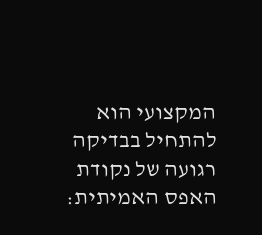המקצועי הוא להתחיל בבדיקה רגועה של נקודת האפס האמיתית: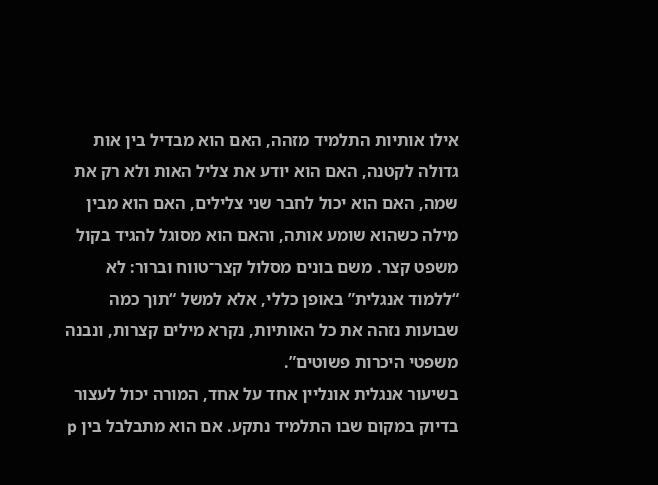אילו אותיות התלמיד מזהה, האם הוא מבדיל בין אות גדולה לקטנה, האם הוא יודע את צליל האות ולא רק את שמה, האם הוא יכול לחבר שני צלילים, האם הוא מבין מילה כשהוא שומע אותה, והאם הוא מסוגל להגיד בקול משפט קצר. משם בונים מסלול קצר־טווח וברור: לא “ללמוד אנגלית” באופן כללי, אלא למשל “תוך כמה שבועות נזהה את כל האותיות, נקרא מילים קצרות, ונבנה משפטי היכרות פשוטים”.
בשיעור אנגלית אונליין אחד על אחד, המורה יכול לעצור בדיוק במקום שבו התלמיד נתקע. אם הוא מתבלבל בין p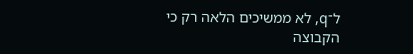ל־q, לא ממשיכים הלאה רק כי הקבוצה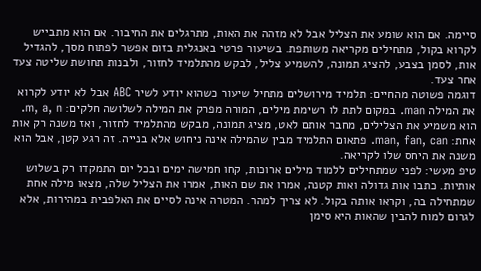סיימה. אם הוא שומע את הצליל אבל לא מזהה את האות, מתרגלים את החיבור. אם הוא מתבייש לקרוא בקול, מתחילים מקריאה משותפת. בשיעור פרטי באנגלית בזום אפשר לפתוח מסך, להגדיל אות, לסמן בצבע, להציג תמונה, להשמיע צליל, לבקש מהתלמיד לחזור, ולבנות תחושת שליטה צעד אחר צעד.
דוגמה פשוטה מהחיים: תלמיד מירושלים מתחיל שיעור כשהוא יודע לשיר ABC אבל לא יודע לקרוא את המילה man. במקום לתת לו רשימת מילים, המורה מפרק את המילה לשלושה חלקים: m, a, n. הוא משמיע את הצלילים, מחבר אותם לאט, מציג תמונה, מבקש מהתלמיד לחזור, ואז משנה רק אות אחת: man, fan, can. פתאום התלמיד מבין שהמילה אינה ניחוש אלא בנייה. זה רגע קטן, אבל הוא משנה את היחס שלו לקריאה.
טיפ מעשי: לפני שמתחילים ללמוד מילים ארוכות, קחו חמישה ימים ובכל יום התמקדו רק בשלוש אותיות. כתבו אות גדולה ואות קטנה, אמרו את שם האות, אמרו את הצליל שלה, מצאו מילה אחת שמתחילה בה, וקראו אותה בקול. לא צריך למהר. המטרה אינה לסיים את האלפבית במהירות, אלא לגרום למוח להבין שהאות היא סימן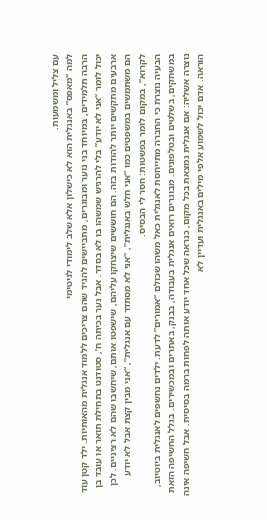עם צליל ומשמעות.
למה “מאפס” באנגלית הוא לא כישלון אלא שלב לימודי לגיטימי
הרבה תלמידים, במיוחד בני נוער ומבוגרים, מתביישים להגיד שהם צריכים ללמוד אנגלית מהאותיות. ילד קטן עוד יכול לומר “אני לא יודע” בלי להרגיש שמשהו בו לא בסדר. אבל נער בכיתה ח’, סטודנט בתחילת תואר או עובד בן ארבעים מתקשים יותר להודות בזה. הם חוששים שיצחקו עליהם, שישפטו אותם, שיחשבו שהם לא רציניים. לכן הם משתמשים במשפטים כמו “אני חלש באנגלית”, “אני לא מסתדר עם אנגלית”, “אני מבין קצת אבל לא יודע לקרוא”, במקום לומר בפשטות: חסר לי הבסיס.
הבעיה נוצרת כי החברה מתייחסת לאנגלית כאל משהו שכולם “אמורים” לדעת. ילדים נחשפים לאנגלית ביוטיוב, במשחקים, בשלטים ובטלפונים. מבוגרים רואים אנגלית בעבודה, בבנק, באתרים ובמכשירים. בגלל החשיפה הזאת נוצרה אשליה: אם אנגלית נמצאת בכל מקום, כנראה שכל אחד יודע אותה לפחות ברמה בסיסית. אבל חשיפה אינה הוראה. אדם יכול לשמוע אלפי מילים באנגלית ועדיין לא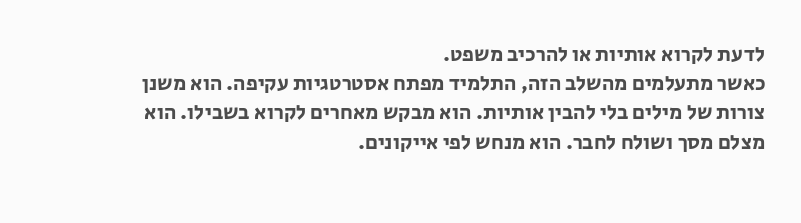לדעת לקרוא אותיות או להרכיב משפט.
כאשר מתעלמים מהשלב הזה, התלמיד מפתח אסטרטגיות עקיפה. הוא משנן צורות של מילים בלי להבין אותיות. הוא מבקש מאחרים לקרוא בשבילו. הוא מצלם מסך ושולח לחבר. הוא מנחש לפי אייקונים.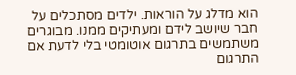הוא מדלג על הוראות. ילדים מסתכלים על חבר שיושב לידם ומעתיקים ממנו. מבוגרים משתמשים בתרגום אוטומטי בלי לדעת אם התרגום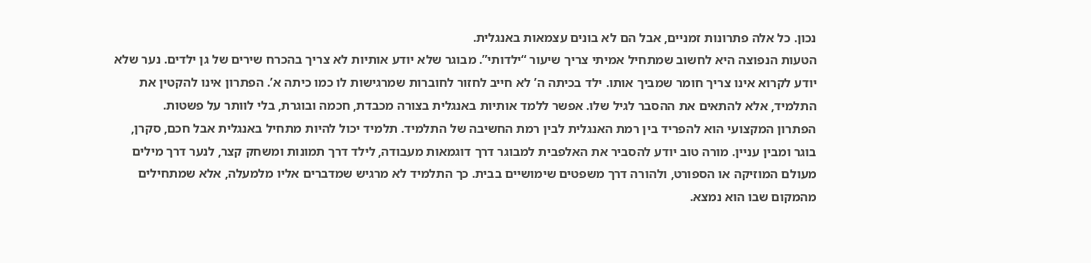נכון. כל אלה פתרונות זמניים, אבל הם לא בונים עצמאות באנגלית.
הטעות הנפוצה היא לחשוב שמתחיל אמיתי צריך שיעור “ילדותי”. מבוגר שלא יודע אותיות לא צריך בהכרח שירים של גן ילדים. נער שלא יודע לקרוא אינו צריך חומר שמביך אותו. ילד בכיתה ה’ לא חייב לחזור לחוברות שמרגישות לו כמו כיתה א’. הפתרון אינו להקטין את התלמיד, אלא להתאים את ההסבר לגיל שלו. אפשר ללמד אותיות באנגלית בצורה מכבדת, חכמה ובוגרת, בלי לוותר על פשטות.
הפתרון המקצועי הוא להפריד בין רמת האנגלית לבין רמת החשיבה של התלמיד. תלמיד יכול להיות מתחיל באנגלית אבל חכם, סקרן, בוגר ומבין עניין. מורה טוב יודע להסביר את האלפבית למבוגר דרך דוגמאות מעבודה, לילד דרך תמונות ומשחק קצר, לנער דרך מילים מעולם המוזיקה או הספורט, ולהורה דרך משפטים שימושיים בבית. כך התלמיד לא מרגיש שמדברים אליו מלמעלה, אלא שמתחילים מהמקום שבו הוא נמצא.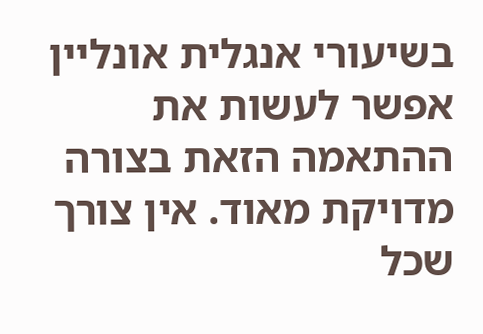בשיעורי אנגלית אונליין אפשר לעשות את ההתאמה הזאת בצורה מדויקת מאוד. אין צורך שכל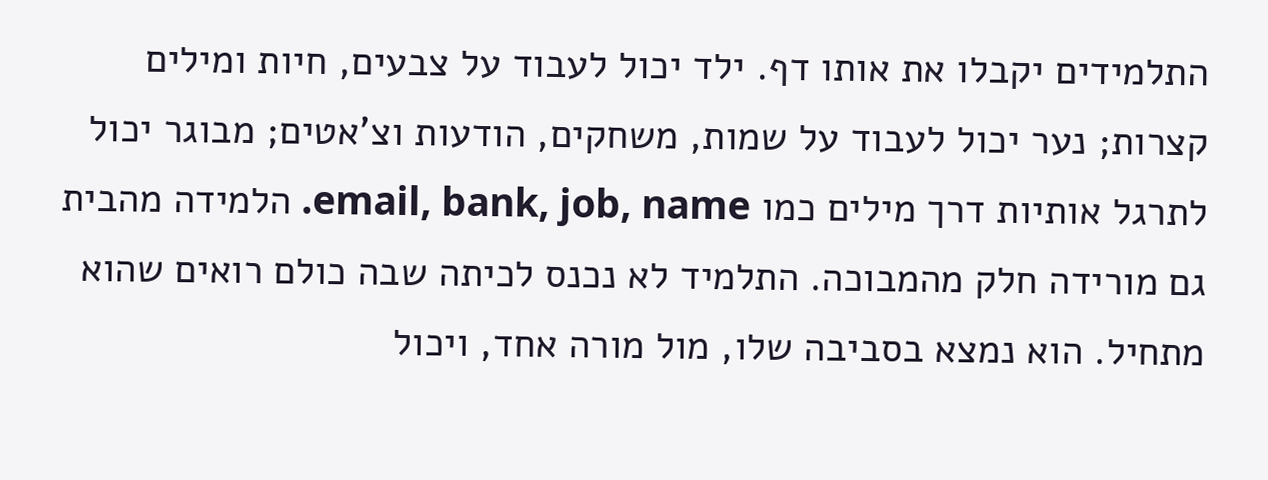התלמידים יקבלו את אותו דף. ילד יכול לעבוד על צבעים, חיות ומילים קצרות; נער יכול לעבוד על שמות, משחקים, הודעות וצ’אטים; מבוגר יכול לתרגל אותיות דרך מילים כמו email, bank, job, name. הלמידה מהבית גם מורידה חלק מהמבוכה. התלמיד לא נכנס לכיתה שבה כולם רואים שהוא מתחיל. הוא נמצא בסביבה שלו, מול מורה אחד, ויכול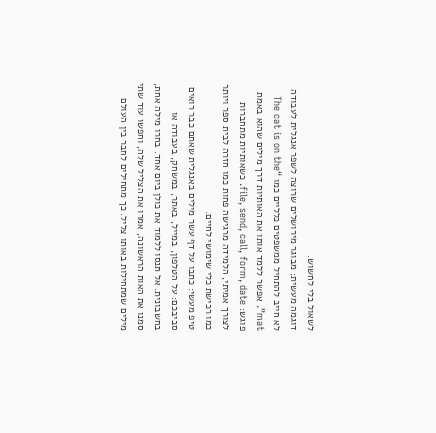לשאול בלי לחשוש.
דוגמה מעשית: מבוגר מירושלים שרוצה לשפר אנגלית לעבודה לא חייב להתחיל ממשפטים כלליים כמו “The cat is on the mat”. אפשר ללמד אותו את האותיות דרך מילים שהוא באמת פוגש: file, send, call, form, date. כשאותיות מתחברות לצורך אמיתי, הלמידה מרגישה פחות כמו חזרה לבית ספר ויותר כמו רכישת כלי שימושי לחיים.
טיפ מעשי: כתבו על דף עשר מילים באנגלית שאתם כבר רואים סביבכם: על הטלפון, במייל, באתר, במשחק, בעבודה או בחשבונית. אל תנסו ללמוד את כולן ביום אחד. בחרו מילה אחת, סמנו את האות הראשונה, אמרו את הצליל שלה, וחפשו עוד שתי מילים שמתחילות באותו צליל. כך מתחילים לחבר בין העולם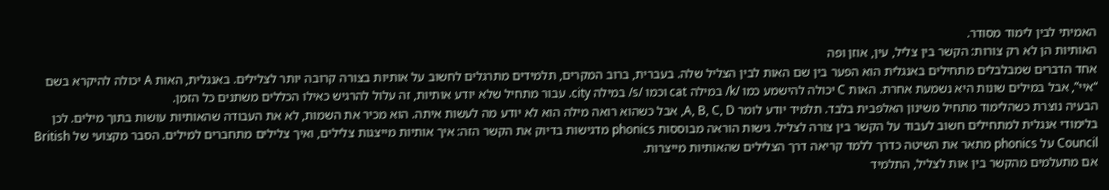האמיתי לבין לימוד מסודר.
האותיות הן לא רק צורות: הקשר בין צליל, עין, אוזן ופה
אחד הדברים שמבלבלים מתחילים באנגלית הוא הפער בין שם האות לבין הצליל שלה. בעברית, ברוב המקרים, תלמידים מתרגלים לחשוב על אותיות בצורה קרובה יותר לצלילים. באנגלית, האות A יכולה להיקרא בשם “איי”, אבל במילים שונות היא נשמעת אחרת. האות C יכולה להישמע כמו /k/ במילה cat וכמו /s/ במילה city. עבור מתחיל שלא יודע אותיות, זה עלול להרגיש כאילו הכללים משתנים כל הזמן.
הבעיה נוצרת כשהלימוד מתחיל משינון האלפבית בלבד. תלמיד יודע לומר A, B, C, D, אבל כשהוא רואה מילה הוא לא יודע מה לעשות איתה. הוא מכיר את השמות, לא את העבודה שהאותיות עושות בתוך מילים. לכן בלימודי אנגלית למתחילים חשוב לעבוד על הקשר בין צורה לצליל. גישות הוראה מבוססות phonics מדגישות בדיוק את הקשר הזה: איך אותיות מייצגות צלילים, ואיך צלילים מתחברים למילים. הסבר מקצועי של British Council על phonics מתאר את השיטה כדרך ללמד קריאה דרך הצלילים שהאותיות מייצרות.
אם מתעלמים מהקשר בין אות לצליל, התלמיד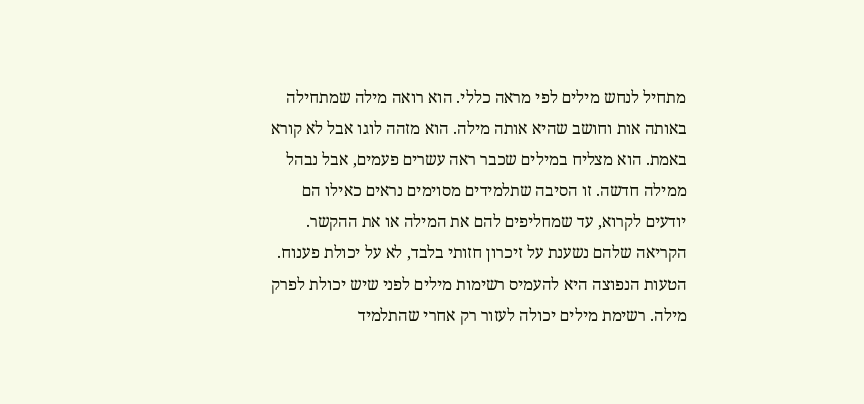מתחיל לנחש מילים לפי מראה כללי. הוא רואה מילה שמתחילה באותה אות וחושב שהיא אותה מילה. הוא מזהה לוגו אבל לא קורא באמת. הוא מצליח במילים שכבר ראה עשרים פעמים, אבל נבהל ממילה חדשה. זו הסיבה שתלמידים מסוימים נראים כאילו הם יודעים לקרוא, עד שמחליפים להם את המילה או את ההקשר. הקריאה שלהם נשענת על זיכרון חזותי בלבד, לא על יכולת פענוח.
הטעות הנפוצה היא להעמיס רשימות מילים לפני שיש יכולת לפרק מילה. רשימת מילים יכולה לעזור רק אחרי שהתלמיד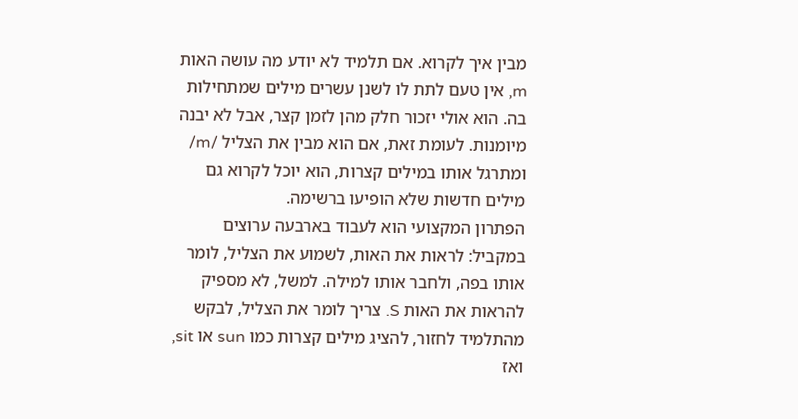מבין איך לקרוא. אם תלמיד לא יודע מה עושה האות m, אין טעם לתת לו לשנן עשרים מילים שמתחילות בה. הוא אולי יזכור חלק מהן לזמן קצר, אבל לא יבנה מיומנות. לעומת זאת, אם הוא מבין את הצליל /m/ ומתרגל אותו במילים קצרות, הוא יוכל לקרוא גם מילים חדשות שלא הופיעו ברשימה.
הפתרון המקצועי הוא לעבוד בארבעה ערוצים במקביל: לראות את האות, לשמוע את הצליל, לומר אותו בפה, ולחבר אותו למילה. למשל, לא מספיק להראות את האות S. צריך לומר את הצליל, לבקש מהתלמיד לחזור, להציג מילים קצרות כמו sun או sit, ואז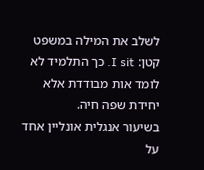לשלב את המילה במשפט קטן: I sit. כך התלמיד לא לומד אות מבודדת אלא יחידת שפה חיה.
בשיעור אנגלית אונליין אחד על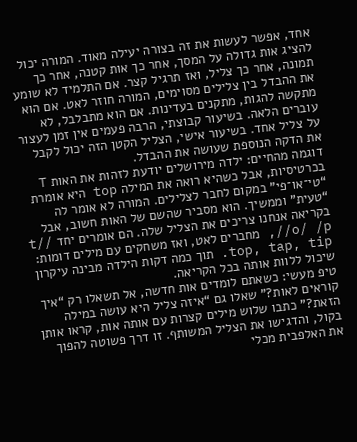אחד, אפשר לעשות את זה בצורה יעילה מאוד. המורה יכול להציג אות גדולה על המסך, אחר כך אות קטנה, אחר כך תמונה, אחר כך צליל, ואז תרגיל קצר. אם התלמיד לא שומע את ההבדל בין צלילים מסוימים, המורה חוזר לאט. אם הוא מתקשה להגות, מתקנים בעדינות. אם הוא מתבלבל, לא עוברים הלאה. בשיעור קבוצתי, הרבה פעמים אין זמן לעצור על צליל אחד. בשיעור אישי, הצליל הקטן הזה יכול לקבל את הדקה הנוספת שעושה את ההבדל.
דוגמה מהחיים: ילדה מירושלים יודעת לזהות את האות T בכרטיסיות, אבל כשהיא רואה את המילה top היא אומרת “טי־או־פי” במקום לחבר לצלילים. המורה לא אומר לה “טעית” וממשיך. הוא מסביר שהשם של האות חשוב, אבל בקריאה אנחנו צריכים את הצליל שלה. הם אומרים יחד /t/ /o/ /p/, מחברים לאט, ואז משחקים עם מילים דומות: top, tap, tip. תוך כמה דקות הילדה מבינה עיקרון שיכול ללוות אותה בכל הקריאה.
טיפ מעשי: כשאתם לומדים אות חדשה, אל תשאלו רק “איך קוראים לאות?” שאלו גם “איזה צליל היא עושה במילה הזאת?” כתבו שלוש מילים קצרות עם אותה אות, קראו אותן בקול, והדגישו את הצליל המשותף. זו דרך פשוטה להפוך את האלפבית מכלי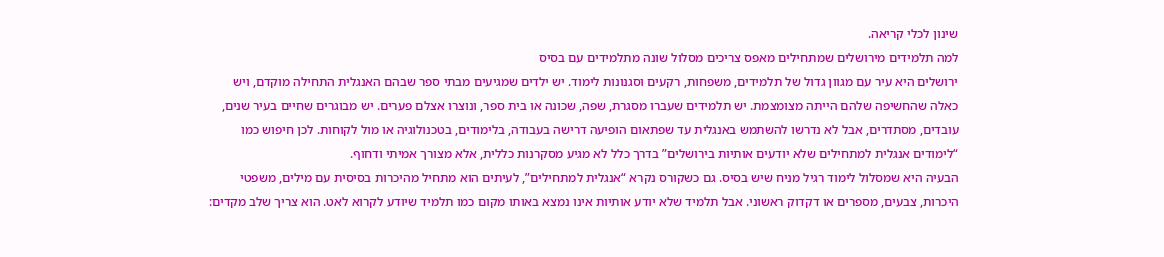שינון לכלי קריאה.
למה תלמידים מירושלים שמתחילים מאפס צריכים מסלול שונה מתלמידים עם בסיס
ירושלים היא עיר עם מגוון גדול של תלמידים, משפחות, רקעים וסגנונות לימוד. יש ילדים שמגיעים מבתי ספר שבהם האנגלית התחילה מוקדם, ויש כאלה שהחשיפה שלהם הייתה מצומצמת. יש תלמידים שעברו מסגרת, שפה, שכונה או בית ספר, ונוצרו אצלם פערים. יש מבוגרים שחיים בעיר שנים, עובדים, מסתדרים, אבל לא נדרשו להשתמש באנגלית עד שפתאום הופיעה דרישה בעבודה, בלימודים, בטכנולוגיה או מול לקוחות. לכן חיפוש כמו “לימודים אנגלית למתחילים שלא יודעים אותיות בירושלים” בדרך כלל לא מגיע מסקרנות כללית, אלא מצורך אמיתי ודחוף.
הבעיה היא שמסלול לימוד רגיל מניח שיש בסיס. גם כשקורס נקרא “אנגלית למתחילים”, לעיתים הוא מתחיל מהיכרות בסיסית עם מילים, משפטי היכרות, צבעים, מספרים או דקדוק ראשוני. אבל תלמיד שלא יודע אותיות אינו נמצא באותו מקום כמו תלמיד שיודע לקרוא לאט. הוא צריך שלב מקדים: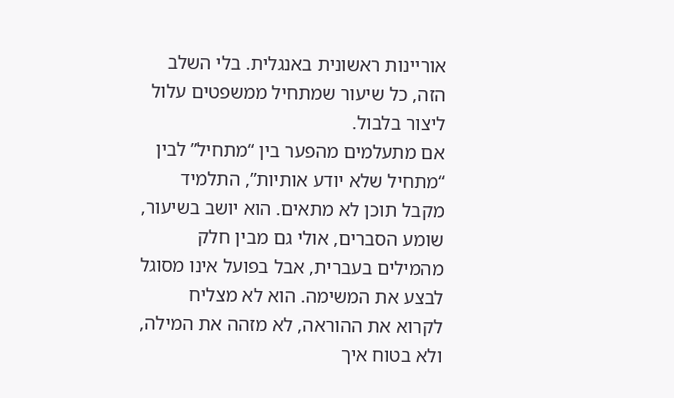אוריינות ראשונית באנגלית. בלי השלב הזה, כל שיעור שמתחיל ממשפטים עלול ליצור בלבול.
אם מתעלמים מהפער בין “מתחיל” לבין “מתחיל שלא יודע אותיות”, התלמיד מקבל תוכן לא מתאים. הוא יושב בשיעור, שומע הסברים, אולי גם מבין חלק מהמילים בעברית, אבל בפועל אינו מסוגל לבצע את המשימה. הוא לא מצליח לקרוא את ההוראה, לא מזהה את המילה, ולא בטוח איך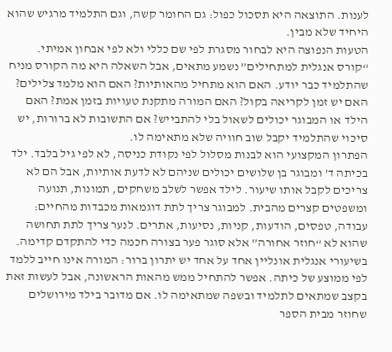לענות. התוצאה היא תסכול כפול: גם החומר קשה, וגם התלמיד מרגיש שהוא היחיד שלא מבין.
הטעות הנפוצה היא לבחור מסגרת לפי שם כללי ולא לפי אבחון אמיתי. “קורס אנגלית למתחילים” נשמע מתאים, אבל השאלה היא מה הקורס מניח שהתלמיד כבר יודע. האם הוא מתחיל מהאותיות? האם הוא מלמד צלילים? האם יש זמן לקריאה בקול? האם המורה מתקנת טעויות בזמן אמת? האם הילד או המבוגר יכולים לשאול בלי להתבייש? אם התשובות לא ברורות, יש סיכוי שהתלמיד יקבל שוב חוויה שלא מתאימה לו.
הפתרון המקצועי הוא לבנות מסלול לפי נקודת כניסה, לא לפי גיל בלבד. ילד בכיתה ד’ ומבוגר בן שלושים יכולים שניהם לא לדעת אותיות, אבל הם לא צריכים לקבל אותו שיעור. לילד אפשר לשלב משחקים, תמונות, תנועה ומשפטים קצרים מהבית. למבוגר צריך לתת דוגמאות מכבדות מהחיים: עבודה, טפסים, הודעות, קניות, נסיעות, אתרים. לנער צריך לתת תחושה שהוא לא “חוזר אחורה” אלא סוגר פער בצורה חכמה כדי להתקדם קדימה.
בשיעורי אנגלית אונליין אחד על אחד יש יתרון ברור: המורה אינו חייב ללמד לפי ממוצע של כיתה. אפשר להתחיל ממש מהאות הראשונה, אבל לעשות זאת בקצב שמתאים לתלמיד ובשפה שמתאימה לו. אם מדובר בילד מירושלים שחוזר מבית הספר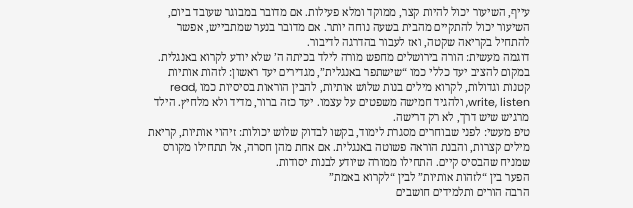עייף, השיעור יכול להיות קצר, ממוקד ומלא פעילות. אם מדובר במבוגר שעובד ביום, השיעור יכול להתקיים מהבית בשעה נוחה יותר. אם מדובר בנער שמתבייש, אפשר להתחיל בקריאה שקטה, ואז לעבור בהדרגה לדיבור.
דוגמה מעשית: הורה בירושלים מחפש מורה לילד בכיתה ה’ שלא יודע לקרוא באנגלית. במקום להציב יעד כללי כמו “שישתפר באנגלית”, מגדירים יעד ראשון: לזהות אותיות קטנות וגדולות, לקרוא מילים בנות שלוש אותיות, להבין הוראות בסיסיות כמו read, write, listen, ולהגיד חמישה משפטים על עצמו. יעד כזה ברור, מדיד ולא מלחיץ. הילד מרגיש שיש דרך, לא רק דרישה.
טיפ מעשי: לפני שבוחרים מסגרת לימוד, בקשו לבדוק שלוש יכולות: זיהוי אותיות, קריאת מילים קצרות, והבנת הוראה פשוטה באנגלית. אם אחת מהן חסרה, אל תתחילו מקורס שמניח שהבסיס קיים. התחילו ממורה שיודע לבנות יסודות.
הפער בין “לזהות אותיות” לבין “לקרוא באמת”
הרבה הורים ותלמידים חושבים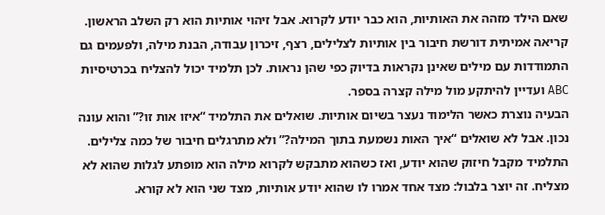שאם הילד מזהה את האותיות, הוא כבר יודע לקרוא. אבל זיהוי אותיות הוא רק השלב הראשון. קריאה אמיתית דורשת חיבור בין אותיות לצלילים, רצף, זיכרון עבודה, הבנת מילה, ולפעמים גם התמודדות עם מילים שאינן נקראות בדיוק כפי שהן נראות. לכן תלמיד יכול להצליח בכרטיסיות ABC ועדיין להיתקע מול מילה קצרה בספר.
הבעיה נוצרת כאשר הלימוד נעצר בשיום אותיות. שואלים את התלמיד “איזו אות זו?” והוא עונה נכון. אבל לא שואלים “איך האות נשמעת בתוך המילה?” ולא מתרגלים חיבור של כמה צלילים. התלמיד מקבל חיזוק שהוא יודע, ואז כשהוא מתבקש לקרוא מילה הוא מופתע לגלות שהוא לא מצליח. זה יוצר בלבול: מצד אחד אמרו לו שהוא יודע אותיות, מצד שני הוא לא קורא.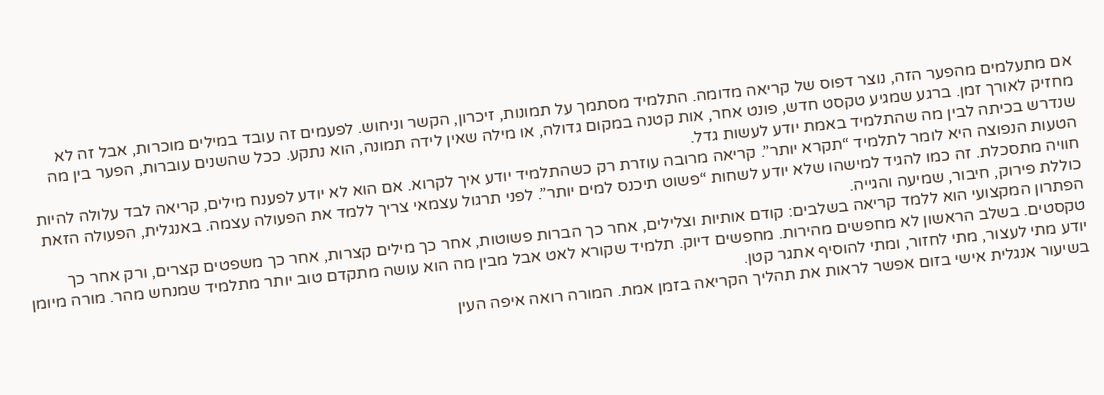אם מתעלמים מהפער הזה, נוצר דפוס של קריאה מדומה. התלמיד מסתמך על תמונות, זיכרון, הקשר וניחוש. לפעמים זה עובד במילים מוכרות, אבל זה לא מחזיק לאורך זמן. ברגע שמגיע טקסט חדש, פונט אחר, אות קטנה במקום גדולה, או מילה שאין לידה תמונה, הוא נתקע. ככל שהשנים עוברות, הפער בין מה שנדרש בכיתה לבין מה שהתלמיד באמת יודע לעשות גדל.
הטעות הנפוצה היא לומר לתלמיד “תקרא יותר”. קריאה מרובה עוזרת רק כשהתלמיד יודע איך לקרוא. אם הוא לא יודע לפענח מילים, קריאה לבד עלולה להיות חוויה מתסכלת. זה כמו להגיד למישהו שלא יודע לשחות “פשוט תיכנס למים יותר”. לפני תרגול עצמאי צריך ללמד את הפעולה עצמה. באנגלית, הפעולה הזאת כוללת פירוק, חיבור, שמיעה והגייה.
הפתרון המקצועי הוא ללמד קריאה בשלבים: קודם אותיות וצלילים, אחר כך הברות פשוטות, אחר כך מילים קצרות, אחר כך משפטים קצרים, ורק אחר כך טקסטים. בשלב הראשון לא מחפשים מהירות. מחפשים דיוק. תלמיד שקורא לאט אבל מבין מה הוא עושה מתקדם טוב יותר מתלמיד שמנחש מהר. מורה מיומן יודע מתי לעצור, מתי לחזור, ומתי להוסיף אתגר קטן.
בשיעור אנגלית אישי בזום אפשר לראות את תהליך הקריאה בזמן אמת. המורה רואה איפה העין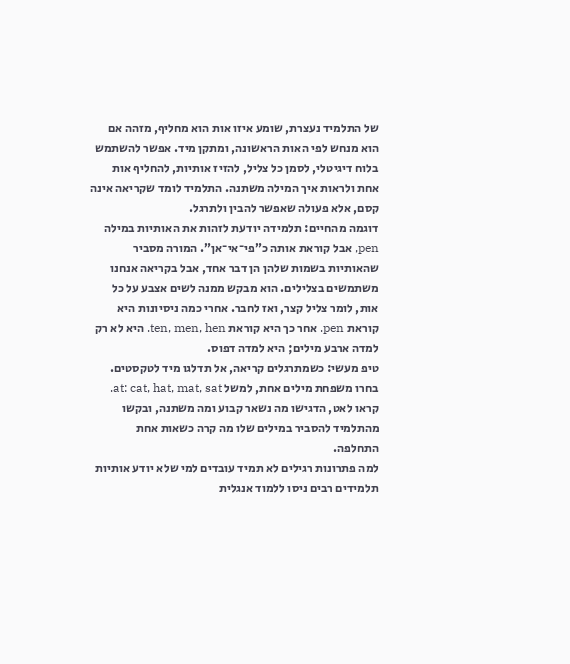של התלמיד נעצרת, שומע איזו אות הוא מחליף, מזהה אם הוא מנחש לפי האות הראשונה, ומתקן מיד. אפשר להשתמש בלוח דיגיטלי, לסמן כל צליל, להזיז אותיות, להחליף אות אחת ולראות איך המילה משתנה. התלמיד לומד שקריאה אינה קסם, אלא פעולה שאפשר להבין ולתרגל.
דוגמה מהחיים: תלמידה יודעת לזהות את האותיות במילה pen, אבל קוראת אותה כ”פי־אי־אן”. המורה מסביר שהאותיות בשמות שלהן הן דבר אחד, אבל בקריאה אנחנו משתמשים בצלילים. הוא מבקש ממנה לשים אצבע על כל אות, לומר צליל קצר, ואז לחבר. אחרי כמה ניסיונות היא קוראת pen. אחר כך היא קוראת ten, men, hen. היא לא רק למדה ארבע מילים; היא למדה דפוס.
טיפ מעשי: כשמתרגלים קריאה, אל תדלגו מיד לטקסטים. בחרו משפחת מילים אחת, למשל at: cat, hat, mat, sat. קראו לאט, הדגישו מה נשאר קבוע ומה משתנה, ובקשו מהתלמיד להסביר במילים שלו מה קרה כשאות אחת התחלפה.
למה פתרונות רגילים לא תמיד עובדים למי שלא יודע אותיות
תלמידים רבים ניסו ללמוד אנגלית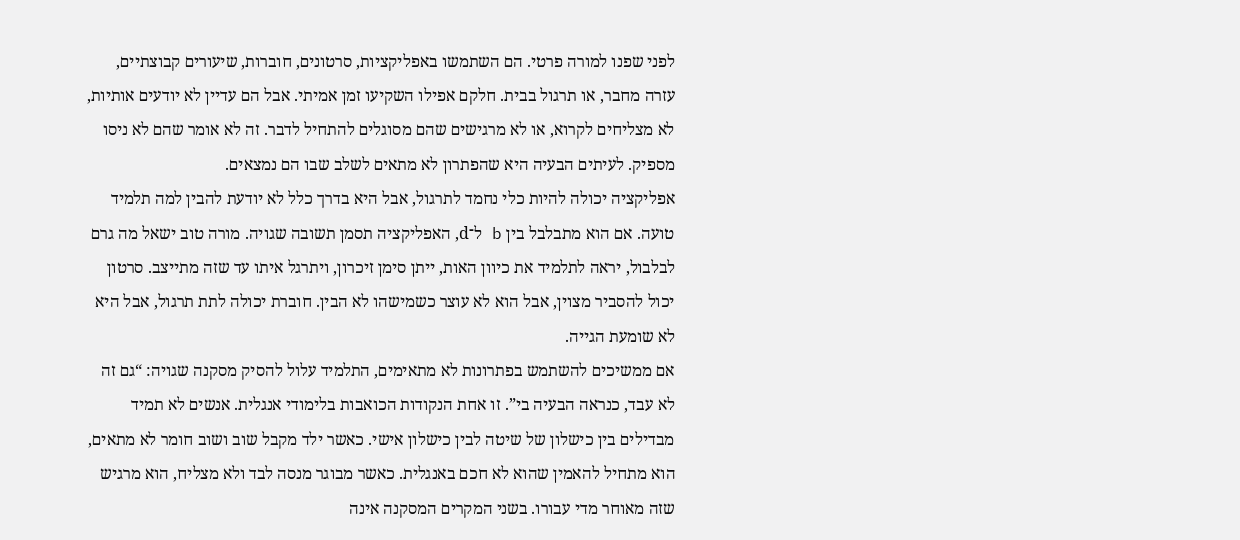לפני שפנו למורה פרטי. הם השתמשו באפליקציות, סרטונים, חוברות, שיעורים קבוצתיים, עזרה מחבר, או תרגול בבית. חלקם אפילו השקיעו זמן אמיתי. אבל הם עדיין לא יודעים אותיות, לא מצליחים לקרוא, או לא מרגישים שהם מסוגלים להתחיל לדבר. זה לא אומר שהם לא ניסו מספיק. לעיתים הבעיה היא שהפתרון לא מתאים לשלב שבו הם נמצאים.
אפליקציה יכולה להיות כלי נחמד לתרגול, אבל היא בדרך כלל לא יודעת להבין למה תלמיד טועה. אם הוא מתבלבל בין b ל־d, האפליקציה תסמן תשובה שגויה. מורה טוב ישאל מה גרם לבלבול, יראה לתלמיד את כיוון האות, ייתן סימן זיכרון, ויתרגל איתו עד שזה מתייצב. סרטון יכול להסביר מצוין, אבל הוא לא עוצר כשמישהו לא הבין. חוברת יכולה לתת תרגול, אבל היא לא שומעת הגייה.
אם ממשיכים להשתמש בפתרונות לא מתאימים, התלמיד עלול להסיק מסקנה שגויה: “גם זה לא עבד, כנראה הבעיה בי”. זו אחת הנקודות הכואבות בלימודי אנגלית. אנשים לא תמיד מבדילים בין כישלון של שיטה לבין כישלון אישי. כאשר ילד מקבל שוב ושוב חומר לא מתאים, הוא מתחיל להאמין שהוא לא חכם באנגלית. כאשר מבוגר מנסה לבד ולא מצליח, הוא מרגיש שזה מאוחר מדי עבורו. בשני המקרים המסקנה אינה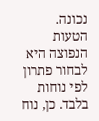נכונה.
הטעות הנפוצה היא לבחור פתרון לפי נוחות בלבד. כן, נוח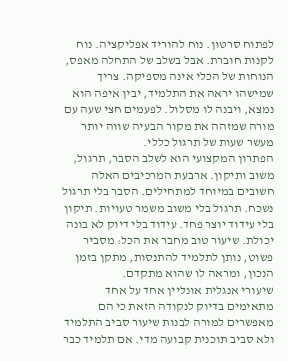לפתוח סרטון. נוח להוריד אפליקציה. נוח לקנות חוברת. אבל בשלב של התחלה מאפס, הנוחות של הכלי אינה מספיקה. צריך שמישהו יראה את התלמיד, יבין איפה הוא נמצא, ויבנה לו מסלול. לפעמים חצי שעה עם מורה שמזהה את מקור הבעיה שווה יותר מעשר שעות של תרגול כללי.
הפתרון המקצועי הוא לשלב הסבר, תרגול, משוב ותיקון. ארבעת המרכיבים האלה חשובים במיוחד למתחילים. הסבר בלי תרגול נשכח. תרגול בלי משוב משמר טעויות. תיקון בלי עידוד יוצר פחד. עידוד בלי דיוק לא בונה יכולת. שיעור טוב מחבר את הכל: מסביר פשוט, נותן לתלמיד להתנסות, מתקן בזמן הנכון, ומראה לו שהוא מתקדם.
שיעורי אנגלית אונליין אחד על אחד מתאימים בדיוק לנקודה הזאת כי הם מאפשרים למורה לבנות שיעור סביב התלמיד ולא סביב תוכנית קבועה מדי. אם תלמיד כבר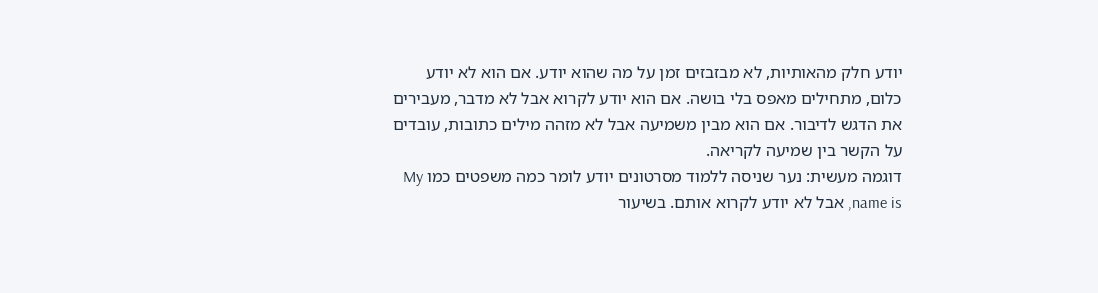יודע חלק מהאותיות, לא מבזבזים זמן על מה שהוא יודע. אם הוא לא יודע כלום, מתחילים מאפס בלי בושה. אם הוא יודע לקרוא אבל לא מדבר, מעבירים את הדגש לדיבור. אם הוא מבין משמיעה אבל לא מזהה מילים כתובות, עובדים על הקשר בין שמיעה לקריאה.
דוגמה מעשית: נער שניסה ללמוד מסרטונים יודע לומר כמה משפטים כמו My name is, אבל לא יודע לקרוא אותם. בשיעור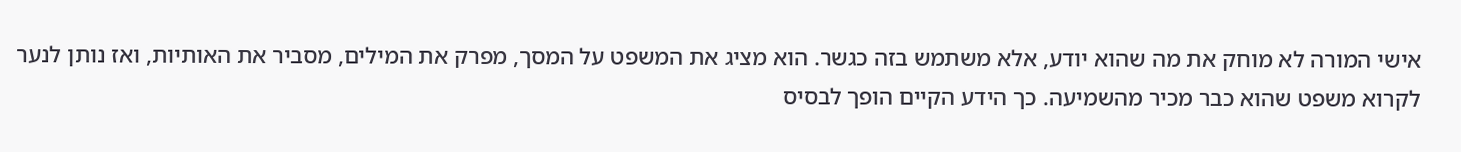אישי המורה לא מוחק את מה שהוא יודע, אלא משתמש בזה כגשר. הוא מציג את המשפט על המסך, מפרק את המילים, מסביר את האותיות, ואז נותן לנער לקרוא משפט שהוא כבר מכיר מהשמיעה. כך הידע הקיים הופך לבסיס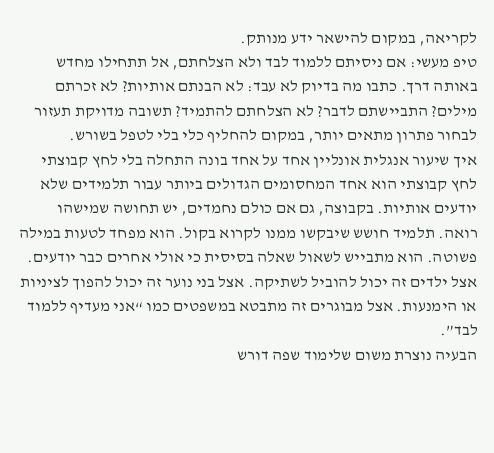לקריאה, במקום להישאר ידע מנותק.
טיפ מעשי: אם ניסיתם ללמוד לבד ולא הצלחתם, אל תתחילו מחדש באותה דרך. כתבו מה בדיוק לא עבד: לא הבנתם אותיות? לא זכרתם מילים? התביישתם לדבר? לא הצלחתם להתמיד? תשובה מדויקת תעזור לבחור פתרון מתאים יותר, במקום להחליף כלי בלי לטפל בשורש.
איך שיעור אנגלית אונליין אחד על אחד בונה התחלה בלי לחץ קבוצתי
לחץ קבוצתי הוא אחד המחסומים הגדולים ביותר עבור תלמידים שלא יודעים אותיות. בקבוצה, גם אם כולם נחמדים, יש תחושה שמישהו רואה. תלמיד חושש שיבקשו ממנו לקרוא בקול. הוא מפחד לטעות במילה פשוטה. הוא מתבייש לשאול שאלה בסיסית כי אולי אחרים כבר יודעים. אצל ילדים זה יכול להוביל לשתיקה. אצל בני נוער זה יכול להפוך לציניות או הימנעות. אצל מבוגרים זה מתבטא במשפטים כמו “אני מעדיף ללמוד לבד”.
הבעיה נוצרת משום שלימוד שפה דורש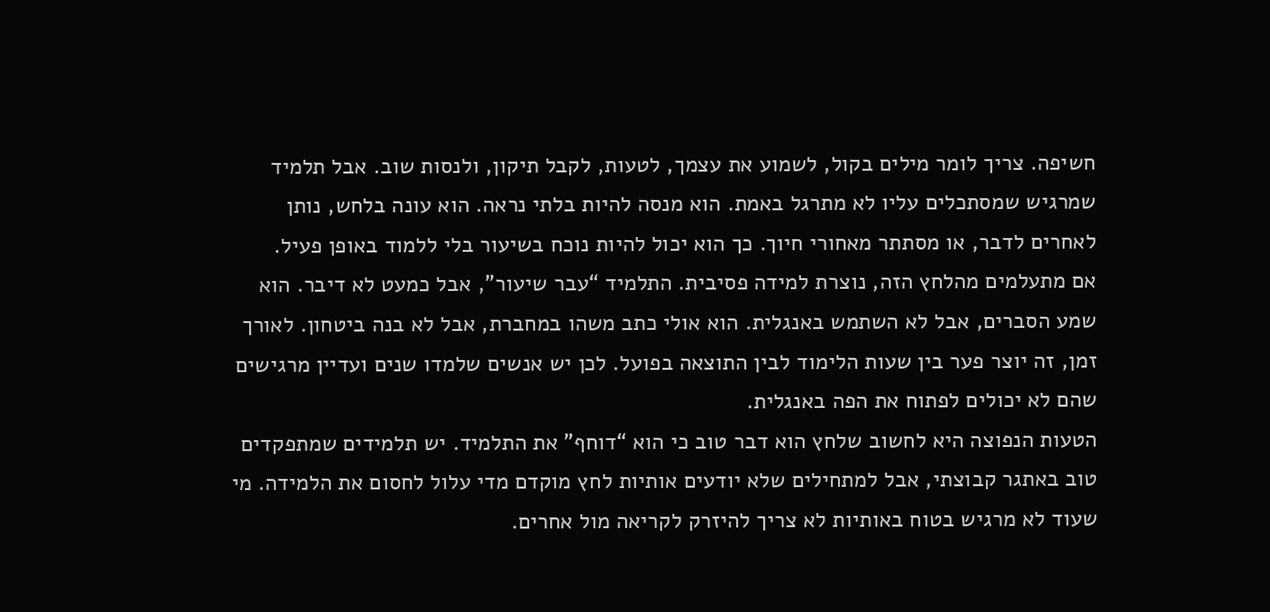חשיפה. צריך לומר מילים בקול, לשמוע את עצמך, לטעות, לקבל תיקון, ולנסות שוב. אבל תלמיד שמרגיש שמסתכלים עליו לא מתרגל באמת. הוא מנסה להיות בלתי נראה. הוא עונה בלחש, נותן לאחרים לדבר, או מסתתר מאחורי חיוך. כך הוא יכול להיות נוכח בשיעור בלי ללמוד באופן פעיל.
אם מתעלמים מהלחץ הזה, נוצרת למידה פסיבית. התלמיד “עבר שיעור”, אבל כמעט לא דיבר. הוא שמע הסברים, אבל לא השתמש באנגלית. הוא אולי כתב משהו במחברת, אבל לא בנה ביטחון. לאורך זמן, זה יוצר פער בין שעות הלימוד לבין התוצאה בפועל. לכן יש אנשים שלמדו שנים ועדיין מרגישים שהם לא יכולים לפתוח את הפה באנגלית.
הטעות הנפוצה היא לחשוב שלחץ הוא דבר טוב כי הוא “דוחף” את התלמיד. יש תלמידים שמתפקדים טוב באתגר קבוצתי, אבל למתחילים שלא יודעים אותיות לחץ מוקדם מדי עלול לחסום את הלמידה. מי שעוד לא מרגיש בטוח באותיות לא צריך להיזרק לקריאה מול אחרים.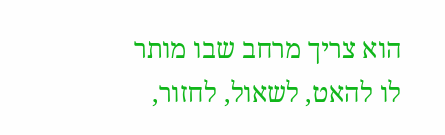הוא צריך מרחב שבו מותר לו להאט, לשאול, לחזור,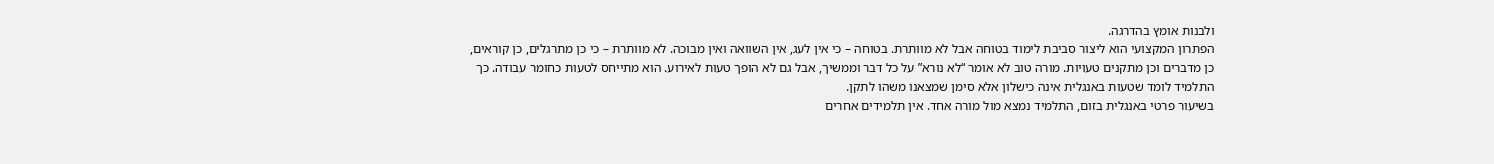ולבנות אומץ בהדרגה.
הפתרון המקצועי הוא ליצור סביבת לימוד בטוחה אבל לא מוותרת. בטוחה – כי אין לעג, אין השוואה ואין מבוכה. לא מוותרת – כי כן מתרגלים, כן קוראים, כן מדברים וכן מתקנים טעויות. מורה טוב לא אומר “לא נורא” על כל דבר וממשיך, אבל גם לא הופך טעות לאירוע. הוא מתייחס לטעות כחומר עבודה. כך התלמיד לומד שטעות באנגלית אינה כישלון אלא סימן שמצאנו משהו לתקן.
בשיעור פרטי באנגלית בזום, התלמיד נמצא מול מורה אחד. אין תלמידים אחרים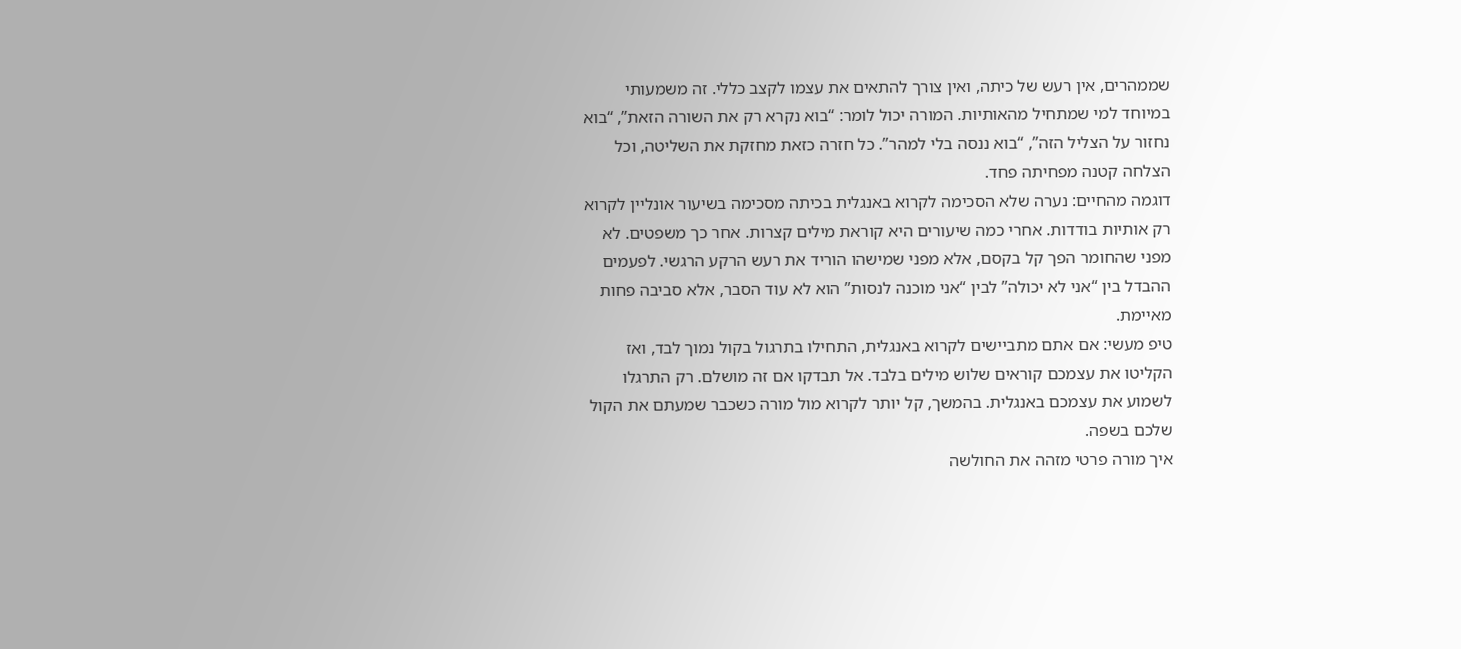שממהרים, אין רעש של כיתה, ואין צורך להתאים את עצמו לקצב כללי. זה משמעותי במיוחד למי שמתחיל מהאותיות. המורה יכול לומר: “בוא נקרא רק את השורה הזאת”, “בוא נחזור על הצליל הזה”, “בוא ננסה בלי למהר”. כל חזרה כזאת מחזקת את השליטה, וכל הצלחה קטנה מפחיתה פחד.
דוגמה מהחיים: נערה שלא הסכימה לקרוא באנגלית בכיתה מסכימה בשיעור אונליין לקרוא רק אותיות בודדות. אחרי כמה שיעורים היא קוראת מילים קצרות. אחר כך משפטים. לא מפני שהחומר הפך קל בקסם, אלא מפני שמישהו הוריד את רעש הרקע הרגשי. לפעמים ההבדל בין “אני לא יכולה” לבין “אני מוכנה לנסות” הוא לא עוד הסבר, אלא סביבה פחות מאיימת.
טיפ מעשי: אם אתם מתביישים לקרוא באנגלית, התחילו בתרגול בקול נמוך לבד, ואז הקליטו את עצמכם קוראים שלוש מילים בלבד. אל תבדקו אם זה מושלם. רק התרגלו לשמוע את עצמכם באנגלית. בהמשך, קל יותר לקרוא מול מורה כשכבר שמעתם את הקול שלכם בשפה.
איך מורה פרטי מזהה את החולשה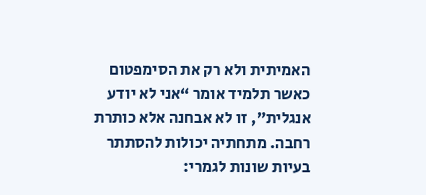האמיתית ולא רק את הסימפטום
כאשר תלמיד אומר “אני לא יודע אנגלית”, זו לא אבחנה אלא כותרת רחבה. מתחתיה יכולות להסתתר בעיות שונות לגמרי: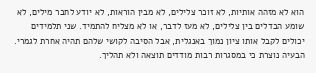הוא לא מזהה אותיות, לא זוכר צלילים, לא מבין הוראות, לא יודע לחבר מילים, לא שומע הבדלים בין צלילים, לא מעז לדבר, או לא מצליח להתמיד. שני תלמידים יכולים לקבל אותו ציון נמוך באנגלית, אבל הסיבה לקושי שלהם תהיה אחרת לגמרי.
הבעיה נוצרת כי במסגרות רבות מודדים תוצאה ולא תהליך.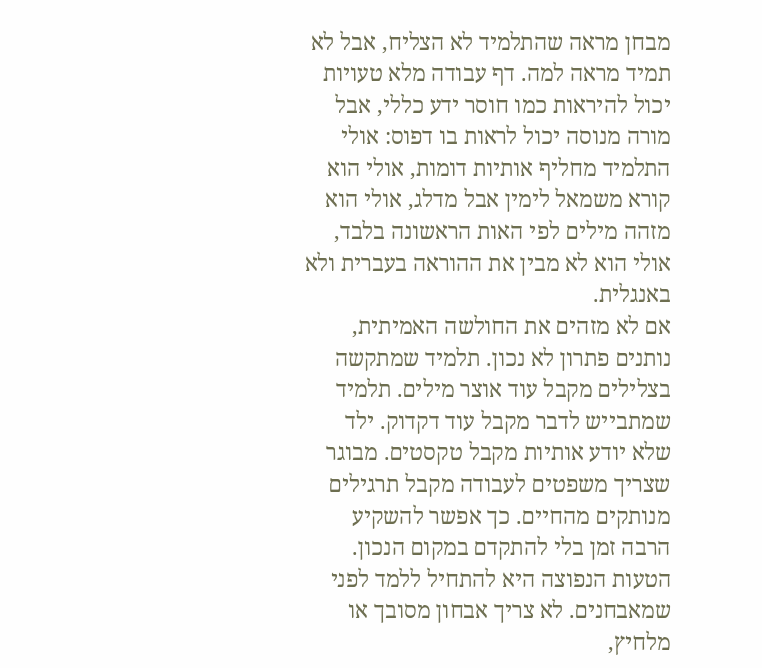מבחן מראה שהתלמיד לא הצליח, אבל לא תמיד מראה למה. דף עבודה מלא טעויות יכול להיראות כמו חוסר ידע כללי, אבל מורה מנוסה יכול לראות בו דפוס: אולי התלמיד מחליף אותיות דומות, אולי הוא קורא משמאל לימין אבל מדלג, אולי הוא מזהה מילים לפי האות הראשונה בלבד, אולי הוא לא מבין את ההוראה בעברית ולא באנגלית.
אם לא מזהים את החולשה האמיתית, נותנים פתרון לא נכון. תלמיד שמתקשה בצלילים מקבל עוד אוצר מילים. תלמיד שמתבייש לדבר מקבל עוד דקדוק. ילד שלא יודע אותיות מקבל טקסטים. מבוגר שצריך משפטים לעבודה מקבל תרגילים מנותקים מהחיים. כך אפשר להשקיע הרבה זמן בלי להתקדם במקום הנכון.
הטעות הנפוצה היא להתחיל ללמד לפני שמאבחנים. לא צריך אבחון מסובך או מלחיץ,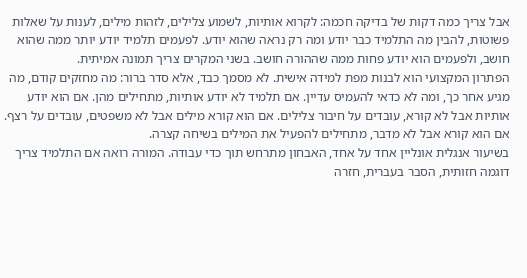אבל צריך כמה דקות של בדיקה חכמה: לקרוא אותיות, לשמוע צלילים, לזהות מילים, לענות על שאלות פשוטות, להבין מה התלמיד כבר יודע ומה רק נראה שהוא יודע. לפעמים תלמיד יודע יותר ממה שהוא חושב, ולפעמים הוא יודע פחות ממה שההורה חושב. בשני המקרים צריך תמונה אמיתית.
הפתרון המקצועי הוא לבנות מפת למידה אישית. לא מסמך כבד, אלא סדר ברור: מה מחזקים קודם, מה מגיע אחר כך, ומה לא כדאי להעמיס עדיין. אם תלמיד לא יודע אותיות, מתחילים מהן. אם הוא יודע אותיות אבל לא קורא, עובדים על חיבור צלילים. אם הוא קורא מילים אבל לא משפטים, עובדים על רצף. אם הוא קורא אבל לא מדבר, מתחילים להפעיל את המילים בשיחה קצרה.
בשיעור אנגלית אונליין אחד על אחד, האבחון מתרחש תוך כדי עבודה. המורה רואה אם התלמיד צריך דוגמה חזותית, הסבר בעברית, חזרה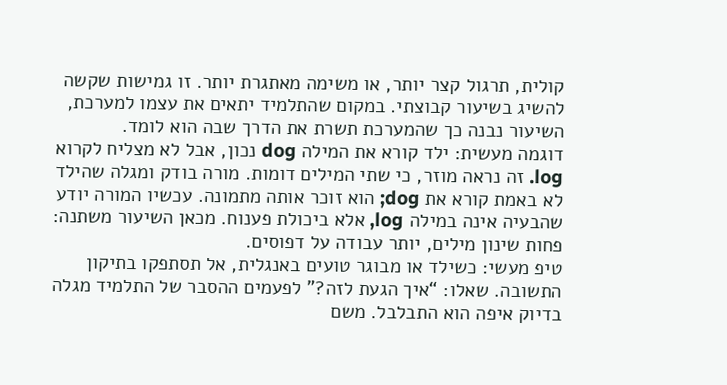קולית, תרגול קצר יותר, או משימה מאתגרת יותר. זו גמישות שקשה להשיג בשיעור קבוצתי. במקום שהתלמיד יתאים את עצמו למערכת, השיעור נבנה כך שהמערכת תשרת את הדרך שבה הוא לומד.
דוגמה מעשית: ילד קורא את המילה dog נכון, אבל לא מצליח לקרוא log. זה נראה מוזר, כי שתי המילים דומות. מורה בודק ומגלה שהילד לא באמת קורא את dog; הוא זוכר אותה מתמונה. עכשיו המורה יודע שהבעיה אינה במילה log, אלא ביכולת פענוח. מכאן השיעור משתנה: פחות שינון מילים, יותר עבודה על דפוסים.
טיפ מעשי: כשילד או מבוגר טועים באנגלית, אל תסתפקו בתיקון התשובה. שאלו: “איך הגעת לזה?” לפעמים ההסבר של התלמיד מגלה בדיוק איפה הוא התבלבל. משם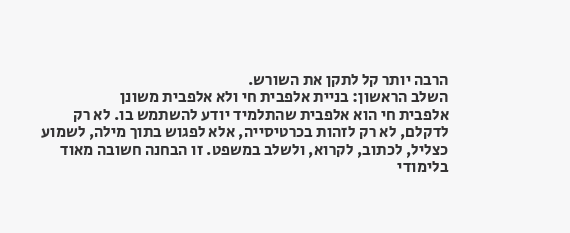הרבה יותר קל לתקן את השורש.
השלב הראשון: בניית אלפבית חי ולא אלפבית משונן
אלפבית חי הוא אלפבית שהתלמיד יודע להשתמש בו. לא רק לדקלם, לא רק לזהות בכרטיסייה, אלא לפגוש בתוך מילה, לשמוע כצליל, לכתוב, לקרוא, ולשלב במשפט. זו הבחנה חשובה מאוד בלימודי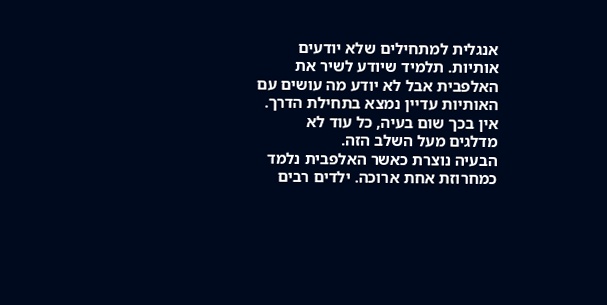אנגלית למתחילים שלא יודעים אותיות. תלמיד שיודע לשיר את האלפבית אבל לא יודע מה עושים עם האותיות עדיין נמצא בתחילת הדרך. אין בכך שום בעיה, כל עוד לא מדלגים מעל השלב הזה.
הבעיה נוצרת כאשר האלפבית נלמד כמחרוזת אחת ארוכה. ילדים רבים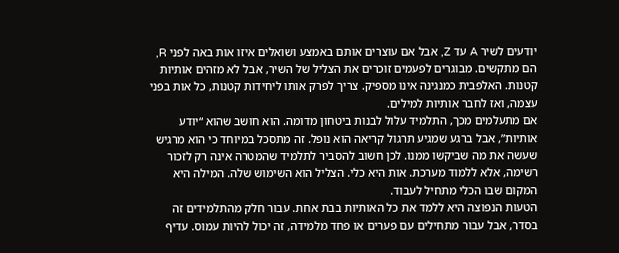יודעים לשיר A עד Z, אבל אם עוצרים אותם באמצע ושואלים איזו אות באה לפני R, הם מתקשים. מבוגרים לפעמים זוכרים את הצליל של השיר, אבל לא מזהים אותיות קטנות. האלפבית כמנגינה אינו מספיק. צריך לפרק אותו ליחידות קטנות, כל אות בפני עצמה, ואז לחבר אותיות למילים.
אם מתעלמים מכך, התלמיד עלול לבנות ביטחון מדומה. הוא חושב שהוא “יודע אותיות”, אבל ברגע שמגיע תרגול קריאה הוא נופל. זה מתסכל במיוחד כי הוא מרגיש שעשה את מה שביקשו ממנו. לכן חשוב להסביר לתלמיד שהמטרה אינה רק לזכור רשימה, אלא ללמוד מערכת. אות היא כלי. הצליל הוא השימוש שלה. המילה היא המקום שבו הכלי מתחיל לעבוד.
הטעות הנפוצה היא ללמד את כל האותיות בבת אחת. עבור חלק מהתלמידים זה בסדר, אבל עבור מתחילים עם פערים או פחד מלמידה, זה יכול להיות עמוס. עדיף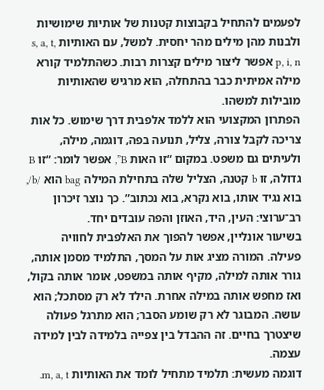לפעמים להתחיל בקבוצות קטנות של אותיות שימושיות ולבנות מהן מילים מהר יחסית. למשל, עם האותיות s, a, t, p, i, n אפשר ליצור מילים קצרות רבות. כשהתלמיד קורא מילה אמיתית כבר בהתחלה, הוא מרגיש שהאותיות מובילות למשהו.
הפתרון המקצועי הוא ללמד אלפבית דרך שימוש. כל אות צריכה לקבל צורה, צליל, תנועה בפה, דוגמה, מילה, ולעיתים גם משפט. במקום “זו האות B”, אפשר לומר: “זו B גדולה, זו b קטנה, הצליל שלה בתחילת המילה bag הוא /b/, בוא נגיד אותו, בוא נקרא, בוא נכתוב”. כך נוצר זיכרון רב־ערוצי: העין, היד, האוזן והפה עובדים יחד.
בשיעור אונליין, אפשר להפוך את האלפבית לחוויה פעילה. המורה מציג אות על המסך, התלמיד מסמן אותה, גורר אותה למילה, מקיף אותה במשפט, אומר אותה בקול, ואז מחפש אותה במילה אחרת. הילד לא רק מסתכל; הוא עושה. המבוגר לא רק שומע הסבר; הוא מתרגל פעולה שיצטרך בחיים. זה ההבדל בין צפייה בלמידה לבין למידה עצמה.
דוגמה מעשית: תלמיד מתחיל לומד את האותיות m, a, t.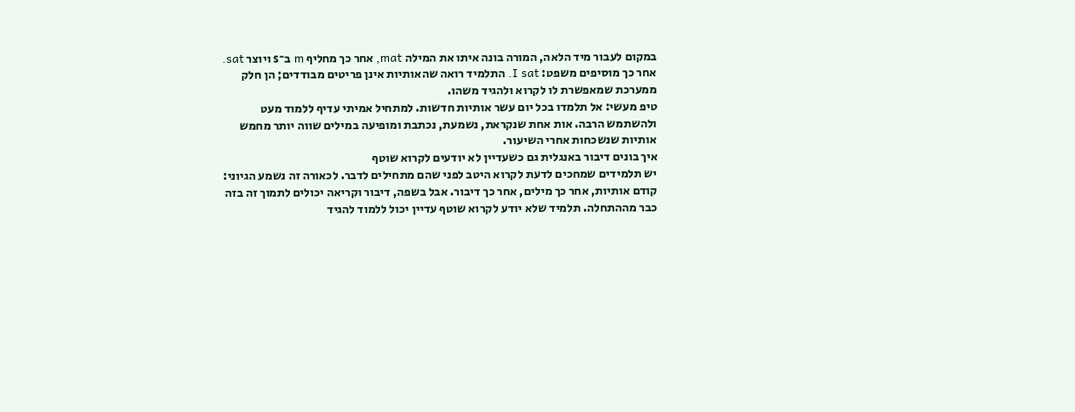במקום לעבור מיד הלאה, המורה בונה איתו את המילה mat, אחר כך מחליף m ב־s ויוצר sat. אחר כך מוסיפים משפט: I sat. התלמיד רואה שהאותיות אינן פריטים מבודדים; הן חלק ממערכת שמאפשרת לו לקרוא ולהגיד משהו.
טיפ מעשי: אל תלמדו בכל יום עשר אותיות חדשות. למתחיל אמיתי עדיף ללמוד מעט ולהשתמש הרבה. אות אחת שנקראת, נשמעת, נכתבת ומופיעה במילים שווה יותר מחמש אותיות שנשכחות אחרי השיעור.
איך בונים דיבור באנגלית גם כשעדיין לא יודעים לקרוא שוטף
יש תלמידים שמחכים לדעת לקרוא היטב לפני שהם מתחילים לדבר. לכאורה זה נשמע הגיוני: קודם אותיות, אחר כך מילים, אחר כך דיבור. אבל בשפה, דיבור וקריאה יכולים לתמוך זה בזה כבר מההתחלה. תלמיד שלא יודע לקרוא שוטף עדיין יכול ללמוד להגיד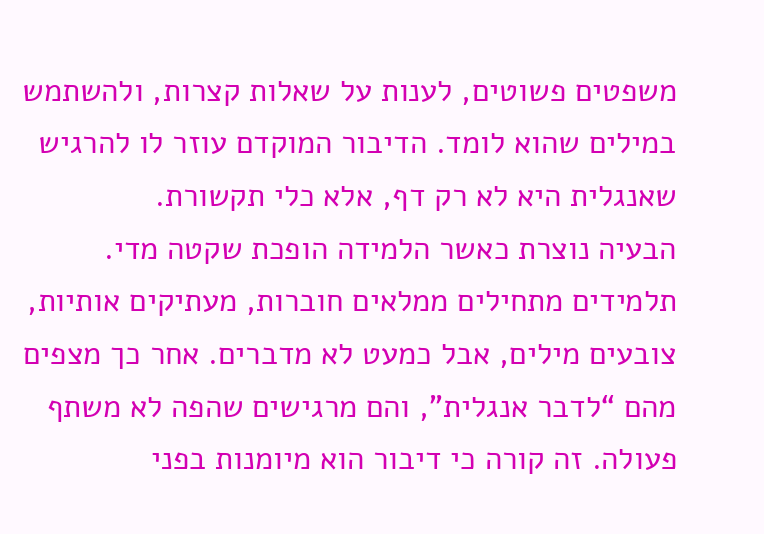משפטים פשוטים, לענות על שאלות קצרות, ולהשתמש במילים שהוא לומד. הדיבור המוקדם עוזר לו להרגיש שאנגלית היא לא רק דף, אלא כלי תקשורת.
הבעיה נוצרת כאשר הלמידה הופכת שקטה מדי. תלמידים מתחילים ממלאים חוברות, מעתיקים אותיות, צובעים מילים, אבל כמעט לא מדברים. אחר כך מצפים מהם “לדבר אנגלית”, והם מרגישים שהפה לא משתף פעולה. זה קורה כי דיבור הוא מיומנות בפני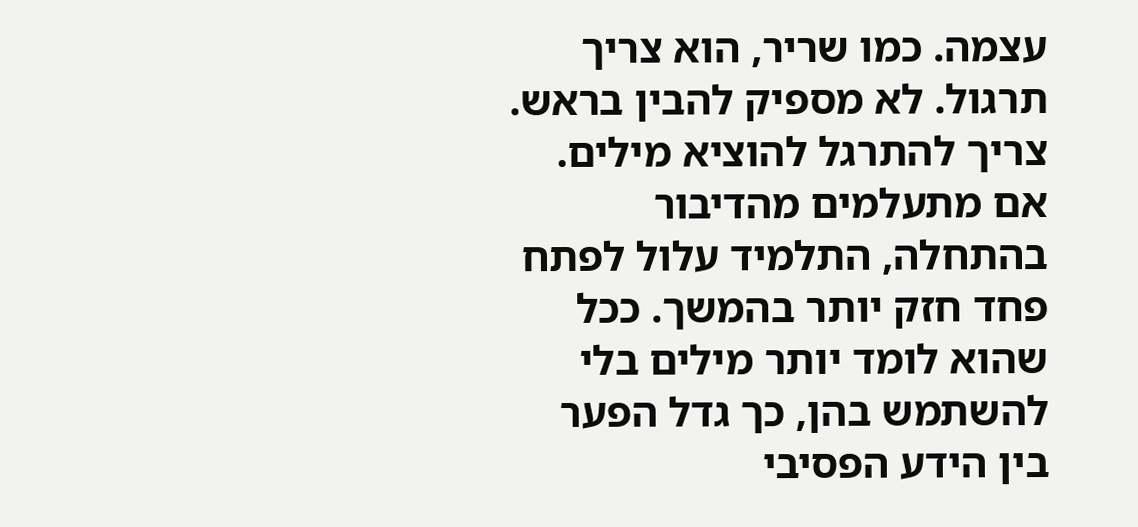עצמה. כמו שריר, הוא צריך תרגול. לא מספיק להבין בראש. צריך להתרגל להוציא מילים.
אם מתעלמים מהדיבור בהתחלה, התלמיד עלול לפתח פחד חזק יותר בהמשך. ככל שהוא לומד יותר מילים בלי להשתמש בהן, כך גדל הפער בין הידע הפסיבי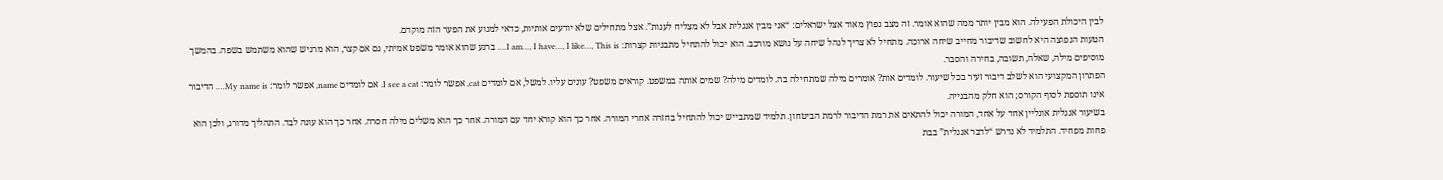לבין היכולת הפעילה. הוא מבין יותר ממה שהוא אומר. זה מצב נפוץ מאוד אצל ישראלים: “אני מבין אנגלית אבל לא מצליח לענות”. אצל מתחילים שלא יודעים אותיות, כדאי למנוע את הפער הזה מוקדם.
הטעות הנפוצה היא לחשוב שדיבור מחייב שיחה ארוכה. מתחיל לא צריך לנהל שיחה על נושא מורכב. הוא יכול להתחיל מתבניות קצרות: I am…, I have…, I like…, This is…. ברגע שהוא אומר משפט אמיתי, גם אם קצר, הוא מרגיש שהוא משתמש בשפה. בהמשך מוסיפים מילה, שאלה, תשובה, בחירה והסבר.
הפתרון המקצועי הוא לשלב דיבור זעיר בכל שיעור. לומדים אות? אומרים מילה שמתחילה בה. לומדים מילה? שמים אותה במשפט. קוראים משפט? עונים עליו. למשל, אם לומדים cat, אפשר לומר: I see a cat. אם לומדים name, אפשר לומר: My name is…. הדיבור אינו תוספת לסוף הקורס; הוא חלק מהבנייה.
בשיעור אנגלית אונליין אחד על אחד, המורה יכול להתאים את רמת הדיבור לרמת הביטחון. תלמיד שמתבייש יכול להתחיל בחזרה אחרי המורה. אחר כך הוא קורא יחד עם המורה. אחר כך הוא משלים מילה חסרה. אחר כך הוא עונה לבד. התהליך מדורג, ולכן הוא פחות מפחיד. התלמיד לא נדרש “לדבר אנגלית” בבת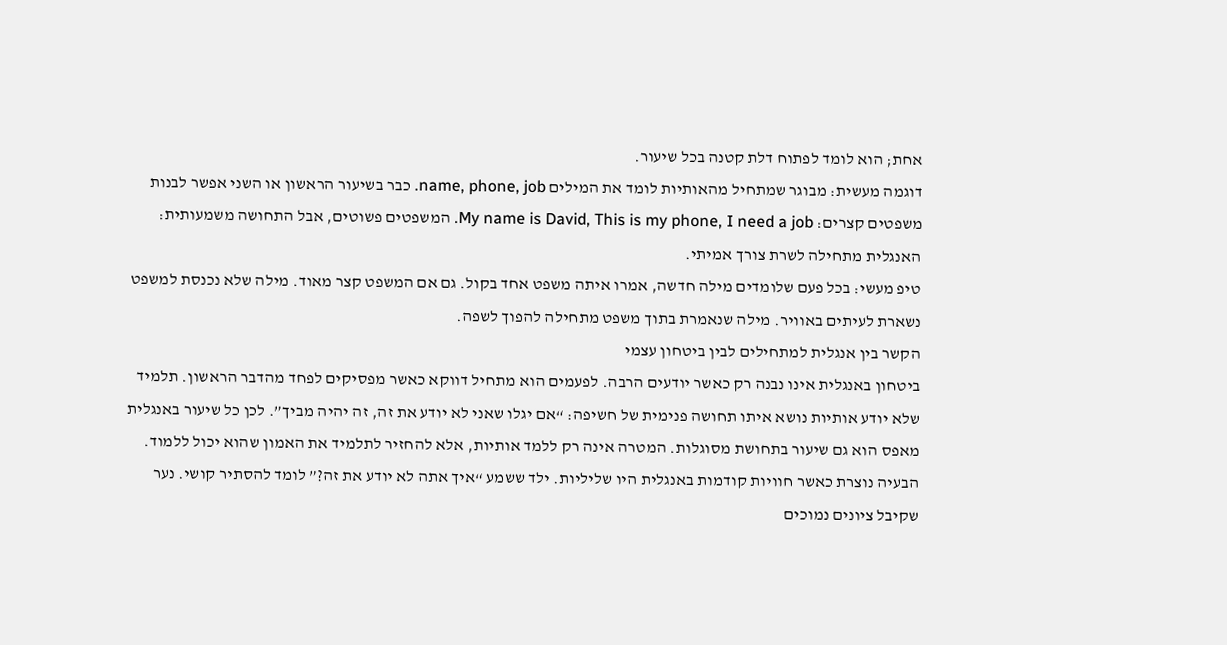אחת; הוא לומד לפתוח דלת קטנה בכל שיעור.
דוגמה מעשית: מבוגר שמתחיל מהאותיות לומד את המילים name, phone, job. כבר בשיעור הראשון או השני אפשר לבנות משפטים קצרים: My name is David, This is my phone, I need a job. המשפטים פשוטים, אבל התחושה משמעותית: האנגלית מתחילה לשרת צורך אמיתי.
טיפ מעשי: בכל פעם שלומדים מילה חדשה, אמרו איתה משפט אחד בקול. גם אם המשפט קצר מאוד. מילה שלא נכנסת למשפט נשארת לעיתים באוויר. מילה שנאמרת בתוך משפט מתחילה להפוך לשפה.
הקשר בין אנגלית למתחילים לבין ביטחון עצמי
ביטחון באנגלית אינו נבנה רק כאשר יודעים הרבה. לפעמים הוא מתחיל דווקא כאשר מפסיקים לפחד מהדבר הראשון. תלמיד שלא יודע אותיות נושא איתו תחושה פנימית של חשיפה: “אם יגלו שאני לא יודע את זה, זה יהיה מביך”. לכן כל שיעור באנגלית מאפס הוא גם שיעור בתחושת מסוגלות. המטרה אינה רק ללמד אותיות, אלא להחזיר לתלמיד את האמון שהוא יכול ללמוד.
הבעיה נוצרת כאשר חוויות קודמות באנגלית היו שליליות. ילד ששמע “איך אתה לא יודע את זה?” לומד להסתיר קושי. נער שקיבל ציונים נמוכים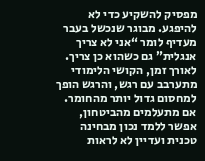מפסיק להשקיע כדי לא להיפגע. מבוגר שנכשל בעבר מעדיף לומר “אני לא צריך אנגלית” גם כשהוא כן צריך. לאורך זמן, הקושי הלימודי מתערבב עם רגש, והרגש הופך למחסום גדול יותר מהחומר.
אם מתעלמים מהביטחון, אפשר ללמד נכון מבחינה טכנית ועדיין לא לראות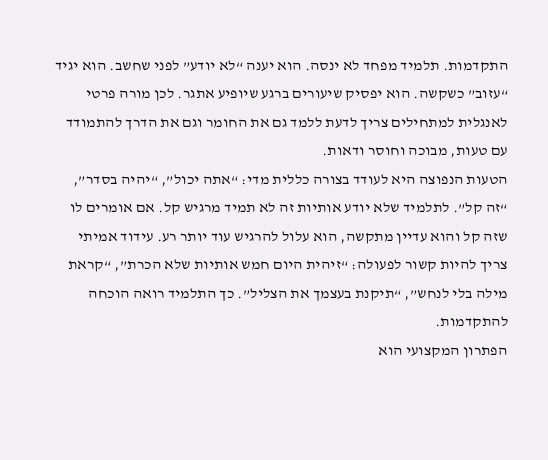התקדמות. תלמיד מפחד לא ינסה. הוא יענה “לא יודע” לפני שחשב. הוא יגיד “עזוב” כשקשה. הוא יפסיק שיעורים ברגע שיופיע אתגר. לכן מורה פרטי לאנגלית למתחילים צריך לדעת ללמד גם את החומר וגם את הדרך להתמודד עם טעות, מבוכה וחוסר ודאות.
הטעות הנפוצה היא לעודד בצורה כללית מדי: “אתה יכול”, “יהיה בסדר”, “זה קל”. לתלמיד שלא יודע אותיות זה לא תמיד מרגיש קל. אם אומרים לו שזה קל והוא עדיין מתקשה, הוא עלול להרגיש עוד יותר רע. עידוד אמיתי צריך להיות קשור לפעולה: “זיהית היום חמש אותיות שלא הכרת”, “קראת מילה בלי לנחש”, “תיקנת בעצמך את הצליל”. כך התלמיד רואה הוכחה להתקדמות.
הפתרון המקצועי הוא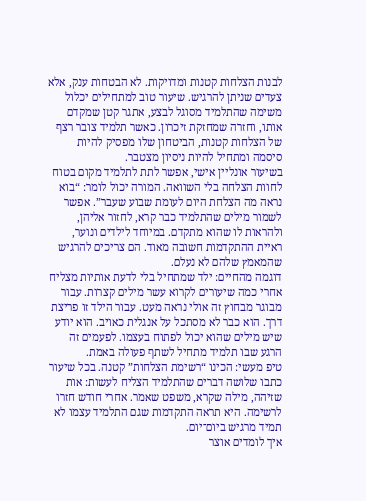לבנות הצלחות קטנות ומדויקות. לא הבטחות ענק, אלא צעדים שניתן להרגיש. שיעור טוב למתחילים יכלול משימה שהתלמיד מסוגל לבצע, אתגר קטן שמקדם אותו, וחזרה שמחזקת זיכרון. כאשר תלמיד צובר רצף של הצלחות קטנות, הביטחון שלו מפסיק להיות סיסמה ומתחיל להיות ניסיון מצטבר.
בשיעור אונליין אישי, אפשר לתת לתלמיד מקום בטוח לחוות הצלחה בלי השוואה. המורה יכול לומר: “בוא נראה מה הצלחת היום לעומת שבוע שעבר”. אפשר לשמור מילים שהתלמיד כבר קרא, לחזור אליהן, ולהראות לו שהוא מתקדם. במיוחד לילדים ונוער, ראיית ההתקדמות חשובה מאוד. הם צריכים להרגיש שהמאמץ שלהם לא נעלם.
דוגמה מהחיים: ילד שמתחיל בלי לדעת אותיות מצליח אחרי כמה שיעורים לקרוא עשר מילים קצרות. עבור מבוגר מבחוץ זה אולי נראה מעט. עבור הילד זו פריצת דרך. הוא כבר לא מסתכל על אנגלית כאויב. הוא יודע שיש מילים שהוא יכול לפתוח בעצמו. לפעמים זה הרגע שבו תלמיד מתחיל לשתף פעולה באמת.
טיפ מעשי: הכינו “רשימת הצלחות” קטנה. בכל שיעור כתבו שלושה דברים שהתלמיד הצליח לעשות: אות שזיהה, מילה שקרא, משפט שאמר. אחרי חודש חזרו לרשימה. היא תראה התקדמות שגם התלמיד עצמו לא תמיד מרגיש ביום־יום.
איך לומדים אוצר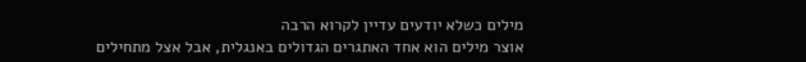מילים כשלא יודעים עדיין לקרוא הרבה
אוצר מילים הוא אחד האתגרים הגדולים באנגלית, אבל אצל מתחילים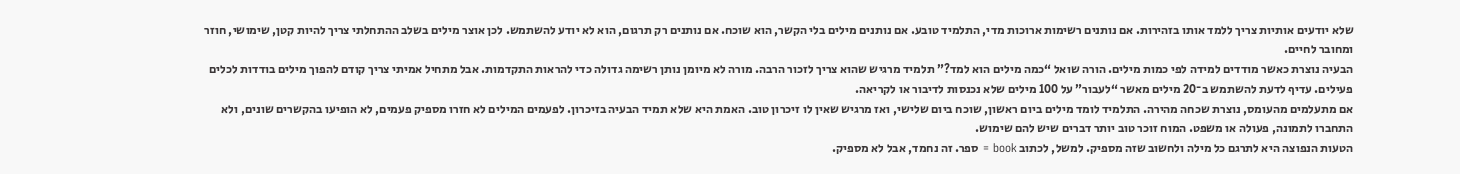שלא יודעים אותיות צריך ללמד אותו בזהירות. אם נותנים רשימות ארוכות מדי, התלמיד טובע. אם נותנים מילים בלי הקשר, הוא שוכח. אם נותנים רק תרגום, הוא לא יודע להשתמש. לכן אוצר מילים בשלב ההתחלתי צריך להיות קטן, שימושי, חוזר ומחובר לחיים.
הבעיה נוצרת כאשר מודדים למידה לפי כמות מילים. הורה שואל “כמה מילים הוא למד?” תלמיד מרגיש שהוא צריך לזכור הרבה. מורה לא מיומן נותן רשימה גדולה כדי להראות התקדמות. אבל מתחיל אמיתי צריך קודם להפוך מילים בודדות לכלים פעילים. עדיף לדעת להשתמש ב־20 מילים מאשר “לעבור” על 100 מילים שלא נכנסות לדיבור או לקריאה.
אם מתעלמים מהעומס, נוצרת שכחה מהירה. התלמיד לומד מילים ביום ראשון, שוכח ביום שלישי, ואז מרגיש שאין לו זיכרון טוב. האמת היא שלא תמיד הבעיה בזיכרון. לפעמים המילים לא חזרו מספיק פעמים, לא הופיעו בהקשרים שונים, ולא התחברו לתמונה, פעולה או משפט. המוח זוכר טוב יותר דברים שיש להם שימוש.
הטעות הנפוצה היא לתרגם כל מילה ולחשוב שזה מספיק. למשל, לכתוב book = ספר. זה נחמד, אבל לא מספיק.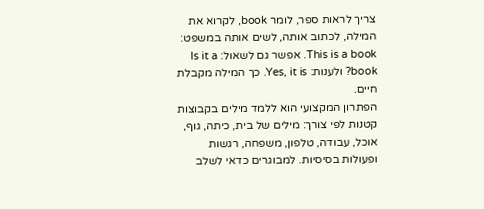צריך לראות ספר, לומר book, לקרוא את המילה, לכתוב אותה, לשים אותה במשפט: This is a book. אפשר גם לשאול: Is it a book? ולענות: Yes, it is. כך המילה מקבלת חיים.
הפתרון המקצועי הוא ללמד מילים בקבוצות קטנות לפי צורך: מילים של בית, כיתה, גוף, אוכל, עבודה, טלפון, משפחה, רגשות ופעולות בסיסיות. למבוגרים כדאי לשלב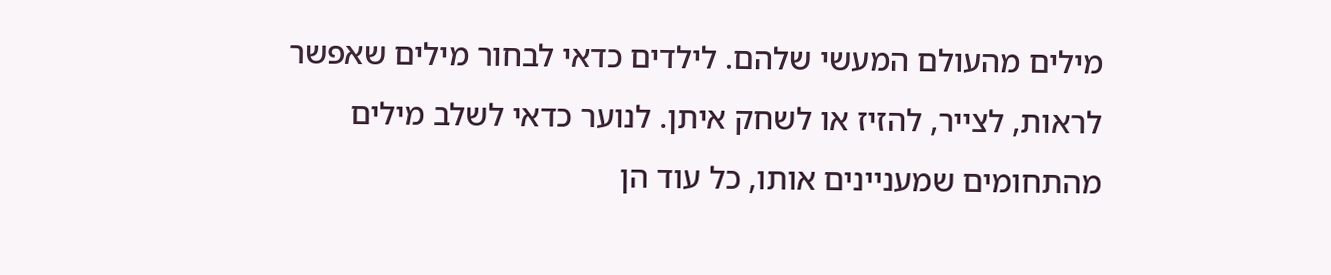מילים מהעולם המעשי שלהם. לילדים כדאי לבחור מילים שאפשר לראות, לצייר, להזיז או לשחק איתן. לנוער כדאי לשלב מילים מהתחומים שמעניינים אותו, כל עוד הן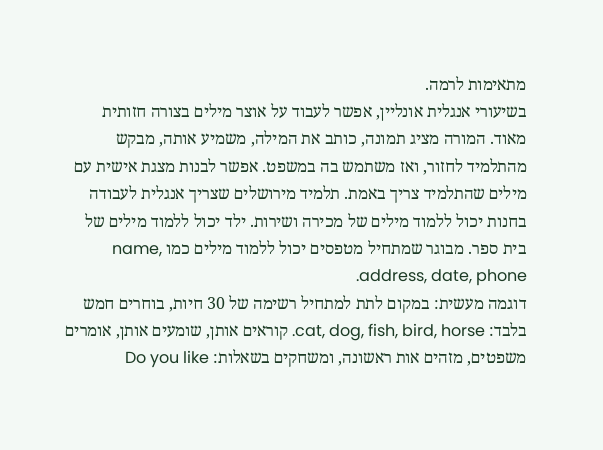מתאימות לרמה.
בשיעורי אנגלית אונליין, אפשר לעבוד על אוצר מילים בצורה חזותית מאוד. המורה מציג תמונה, כותב את המילה, משמיע אותה, מבקש מהתלמיד לחזור, ואז משתמש בה במשפט. אפשר לבנות מצגת אישית עם מילים שהתלמיד צריך באמת. תלמיד מירושלים שצריך אנגלית לעבודה בחנות יכול ללמוד מילים של מכירה ושירות. ילד יכול ללמוד מילים של בית ספר. מבוגר שמתחיל מטפסים יכול ללמוד מילים כמו name, address, date, phone.
דוגמה מעשית: במקום לתת למתחיל רשימה של 30 חיות, בוחרים חמש בלבד: cat, dog, fish, bird, horse. קוראים אותן, שומעים אותן, אומרים משפטים, מזהים אות ראשונה, ומשחקים בשאלות: Do you like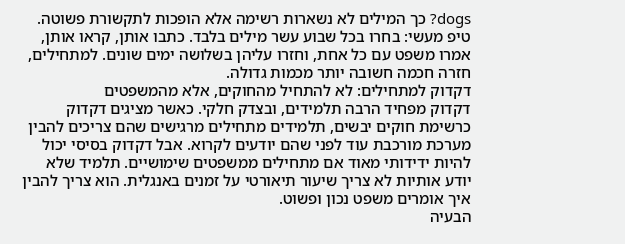dogs? כך המילים לא נשארות רשימה אלא הופכות לתקשורת פשוטה.
טיפ מעשי: בחרו בכל שבוע עשר מילים בלבד. כתבו אותן, קראו אותן, אמרו משפט עם כל אחת, וחזרו עליהן בשלושה ימים שונים. למתחילים, חזרה חכמה חשובה יותר מכמות גדולה.
דקדוק למתחילים: לא להתחיל מהחוקים, אלא מהמשפטים
דקדוק מפחיד הרבה תלמידים, ובצדק חלקי. כאשר מציגים דקדוק כרשימת חוקים יבשים, תלמידים מתחילים מרגישים שהם צריכים להבין מערכת מורכבת עוד לפני שהם יודעים לקרוא. אבל דקדוק בסיסי יכול להיות ידידותי מאוד אם מתחילים ממשפטים שימושיים. תלמיד שלא יודע אותיות לא צריך שיעור תיאורטי על זמנים באנגלית. הוא צריך להבין איך אומרים משפט נכון ופשוט.
הבעיה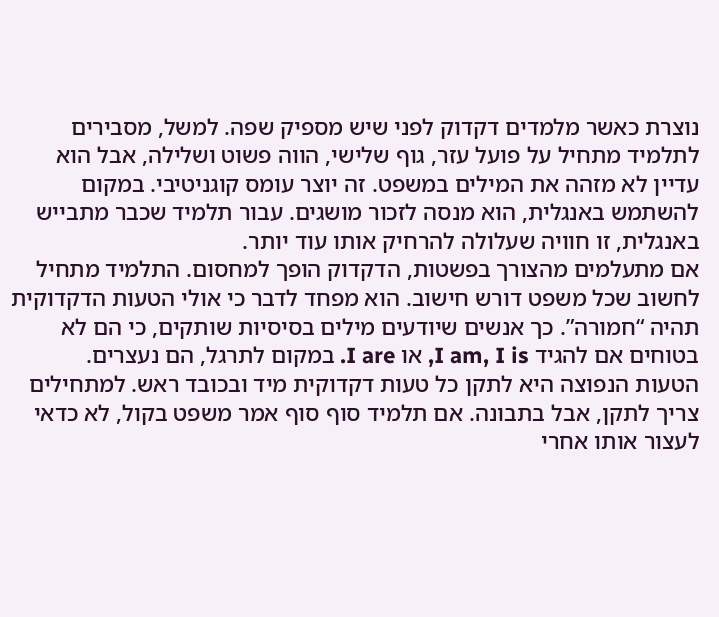נוצרת כאשר מלמדים דקדוק לפני שיש מספיק שפה. למשל, מסבירים לתלמיד מתחיל על פועל עזר, גוף שלישי, הווה פשוט ושלילה, אבל הוא עדיין לא מזהה את המילים במשפט. זה יוצר עומס קוגניטיבי. במקום להשתמש באנגלית, הוא מנסה לזכור מושגים. עבור תלמיד שכבר מתבייש באנגלית, זו חוויה שעלולה להרחיק אותו עוד יותר.
אם מתעלמים מהצורך בפשטות, הדקדוק הופך למחסום. התלמיד מתחיל לחשוב שכל משפט דורש חישוב. הוא מפחד לדבר כי אולי הטעות הדקדוקית תהיה “חמורה”. כך אנשים שיודעים מילים בסיסיות שותקים, כי הם לא בטוחים אם להגיד I am, I is, או I are. במקום לתרגל, הם נעצרים.
הטעות הנפוצה היא לתקן כל טעות דקדוקית מיד ובכובד ראש. למתחילים צריך לתקן, אבל בתבונה. אם תלמיד סוף סוף אמר משפט בקול, לא כדאי לעצור אותו אחרי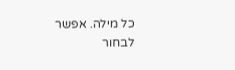כל מילה. אפשר לבחור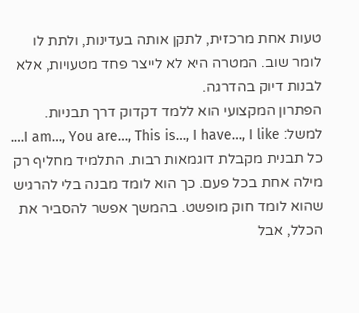טעות אחת מרכזית, לתקן אותה בעדינות, ולתת לו לומר שוב. המטרה היא לא לייצר פחד מטעויות, אלא לבנות דיוק בהדרגה.
הפתרון המקצועי הוא ללמד דקדוק דרך תבניות. למשל: I am…, You are…, This is…, I have…, I like…. כל תבנית מקבלת דוגמאות רבות. התלמיד מחליף רק מילה אחת בכל פעם. כך הוא לומד מבנה בלי להרגיש שהוא לומד חוק מופשט. בהמשך אפשר להסביר את הכלל, אבל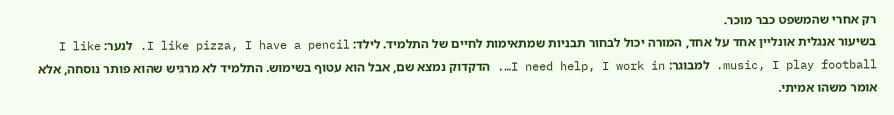רק אחרי שהמשפט כבר מוכר.
בשיעור אנגלית אונליין אחד על אחד, המורה יכול לבחור תבניות שמתאימות לחיים של התלמיד. לילד: I like pizza, I have a pencil. לנער: I like music, I play football. למבוגר: I need help, I work in…. הדקדוק נמצא שם, אבל הוא עטוף בשימוש. התלמיד לא מרגיש שהוא פותר נוסחה, אלא אומר משהו אמיתי.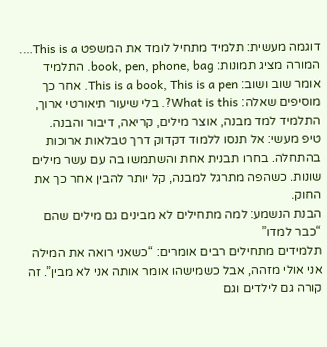דוגמה מעשית: תלמיד מתחיל לומד את המשפט This is a…. המורה מציג תמונות: book, pen, phone, bag. התלמיד אומר שוב ושוב: This is a book, This is a pen. אחר כך מוסיפים שאלה: What is this?. בלי שיעור תיאורטי ארוך, התלמיד למד מבנה, אוצר מילים, קריאה, דיבור והבנה.
טיפ מעשי: אל תנסו ללמוד דקדוק דרך טבלאות ארוכות בהתחלה. בחרו תבנית אחת והשתמשו בה עם עשר מילים שונות. כשהפה מתרגל למבנה, קל יותר להבין אחר כך את החוק.
הבנת הנשמע: למה מתחילים לא מבינים גם מילים שהם “כבר למדו”
תלמידים מתחילים רבים אומרים: “כשאני רואה את המילה אני אולי מזהה, אבל כשמישהו אומר אותה אני לא מבין”. זה קורה גם לילדים וגם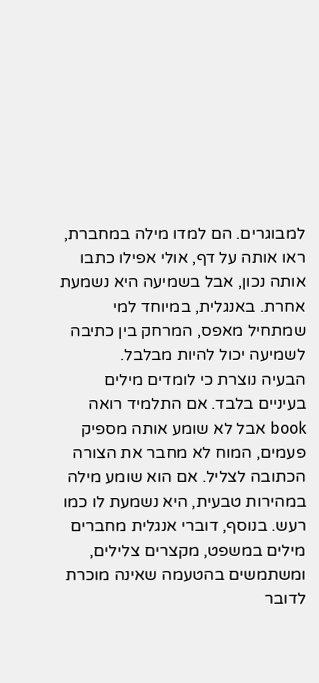למבוגרים. הם למדו מילה במחברת, ראו אותה על דף, אולי אפילו כתבו אותה נכון, אבל בשמיעה היא נשמעת אחרת. באנגלית, במיוחד למי שמתחיל מאפס, המרחק בין כתיבה לשמיעה יכול להיות מבלבל.
הבעיה נוצרת כי לומדים מילים בעיניים בלבד. אם התלמיד רואה book אבל לא שומע אותה מספיק פעמים, המוח לא מחבר את הצורה הכתובה לצליל. אם הוא שומע מילה במהירות טבעית, היא נשמעת לו כמו רעש. בנוסף, דוברי אנגלית מחברים מילים במשפט, מקצרים צלילים, ומשתמשים בהטעמה שאינה מוכרת לדובר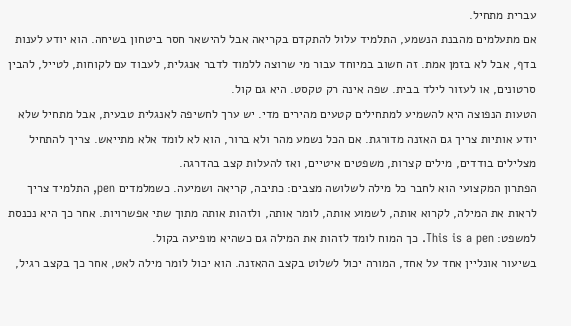עברית מתחיל.
אם מתעלמים מהבנת הנשמע, התלמיד עלול להתקדם בקריאה אבל להישאר חסר ביטחון בשיחה. הוא יודע לענות בדף, אבל לא בזמן אמת. זה חשוב במיוחד עבור מי שרוצה ללמוד לדבר אנגלית, לעבוד עם לקוחות, לטייל, להבין סרטונים, או לעזור לילד בבית. שפה אינה רק טקסט. היא גם קול.
הטעות הנפוצה היא להשמיע למתחילים קטעים מהירים מדי. יש ערך לחשיפה לאנגלית טבעית, אבל מתחיל שלא יודע אותיות צריך גם האזנה מדורגת. אם הכל נשמע מהר ולא ברור, הוא לא לומד אלא מתייאש. צריך להתחיל מצלילים בודדים, מילים קצרות, משפטים איטיים, ואז להעלות קצב בהדרגה.
הפתרון המקצועי הוא לחבר כל מילה לשלושה מצבים: כתיבה, קריאה ושמיעה. כשמלמדים pen, התלמיד צריך לראות את המילה, לקרוא אותה, לשמוע אותה, לומר אותה, ולזהות אותה מתוך שתי אפשרויות. אחר כך היא נכנסת למשפט: This is a pen. כך המוח לומד לזהות את המילה גם כשהיא מופיעה בקול.
בשיעור אונליין אחד על אחד, המורה יכול לשלוט בקצב ההאזנה. הוא יכול לומר מילה לאט, אחר כך בקצב רגיל,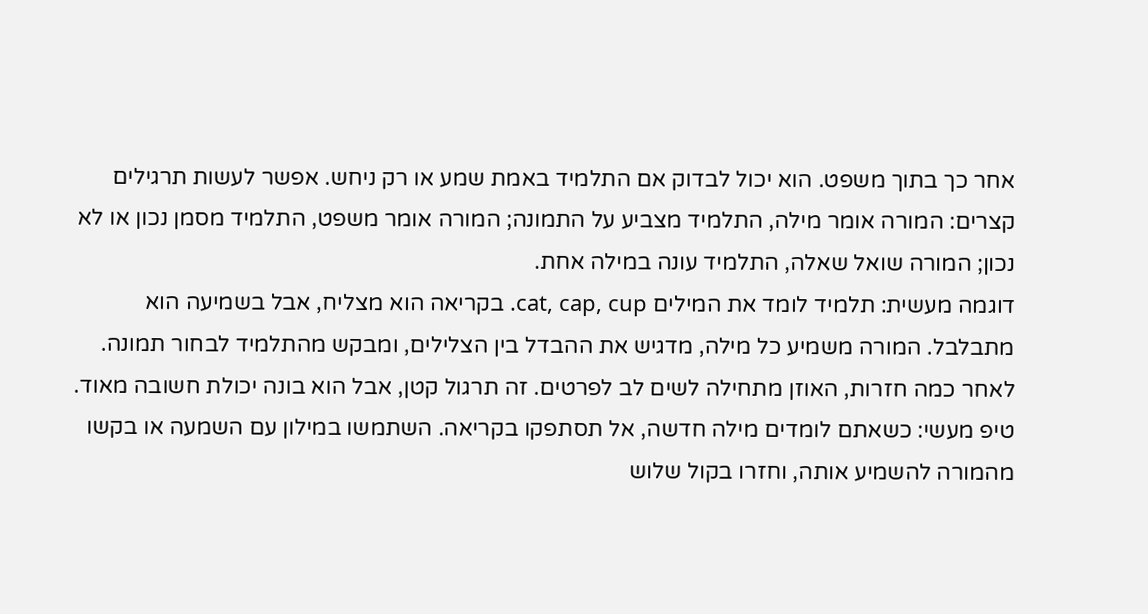אחר כך בתוך משפט. הוא יכול לבדוק אם התלמיד באמת שמע או רק ניחש. אפשר לעשות תרגילים קצרים: המורה אומר מילה, התלמיד מצביע על התמונה; המורה אומר משפט, התלמיד מסמן נכון או לא נכון; המורה שואל שאלה, התלמיד עונה במילה אחת.
דוגמה מעשית: תלמיד לומד את המילים cat, cap, cup. בקריאה הוא מצליח, אבל בשמיעה הוא מתבלבל. המורה משמיע כל מילה, מדגיש את ההבדל בין הצלילים, ומבקש מהתלמיד לבחור תמונה. לאחר כמה חזרות, האוזן מתחילה לשים לב לפרטים. זה תרגול קטן, אבל הוא בונה יכולת חשובה מאוד.
טיפ מעשי: כשאתם לומדים מילה חדשה, אל תסתפקו בקריאה. השתמשו במילון עם השמעה או בקשו מהמורה להשמיע אותה, וחזרו בקול שלוש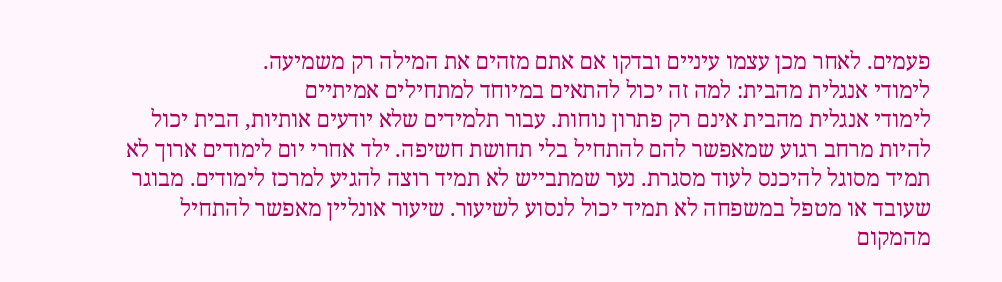פעמים. לאחר מכן עצמו עיניים ובדקו אם אתם מזהים את המילה רק משמיעה.
לימודי אנגלית מהבית: למה זה יכול להתאים במיוחד למתחילים אמיתיים
לימודי אנגלית מהבית אינם רק פתרון נוחות. עבור תלמידים שלא יודעים אותיות, הבית יכול להיות מרחב רגוע שמאפשר להם להתחיל בלי תחושת חשיפה. ילד אחרי יום לימודים ארוך לא תמיד מסוגל להיכנס לעוד מסגרת. נער שמתבייש לא תמיד רוצה להגיע למרכז לימודים. מבוגר שעובד או מטפל במשפחה לא תמיד יכול לנסוע לשיעור. שיעור אונליין מאפשר להתחיל מהמקום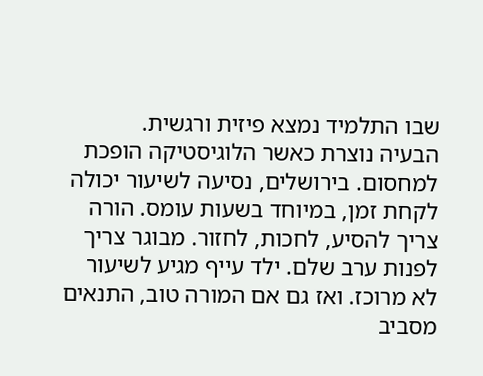שבו התלמיד נמצא פיזית ורגשית.
הבעיה נוצרת כאשר הלוגיסטיקה הופכת למחסום. בירושלים, נסיעה לשיעור יכולה לקחת זמן, במיוחד בשעות עומס. הורה צריך להסיע, לחכות, לחזור. מבוגר צריך לפנות ערב שלם. ילד עייף מגיע לשיעור לא מרוכז. ואז גם אם המורה טוב, התנאים מסביב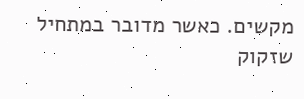מקשים. כאשר מדובר במתחיל שזקוק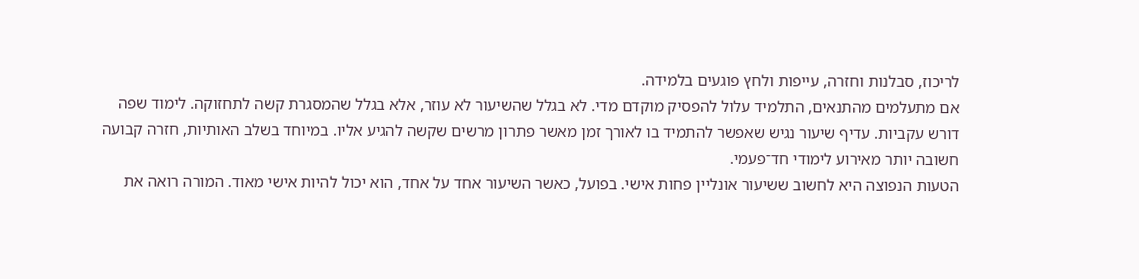לריכוז, סבלנות וחזרה, עייפות ולחץ פוגעים בלמידה.
אם מתעלמים מהתנאים, התלמיד עלול להפסיק מוקדם מדי. לא בגלל שהשיעור לא עוזר, אלא בגלל שהמסגרת קשה לתחזוקה. לימוד שפה דורש עקביות. עדיף שיעור נגיש שאפשר להתמיד בו לאורך זמן מאשר פתרון מרשים שקשה להגיע אליו. במיוחד בשלב האותיות, חזרה קבועה חשובה יותר מאירוע לימודי חד־פעמי.
הטעות הנפוצה היא לחשוב ששיעור אונליין פחות אישי. בפועל, כאשר השיעור אחד על אחד, הוא יכול להיות אישי מאוד. המורה רואה את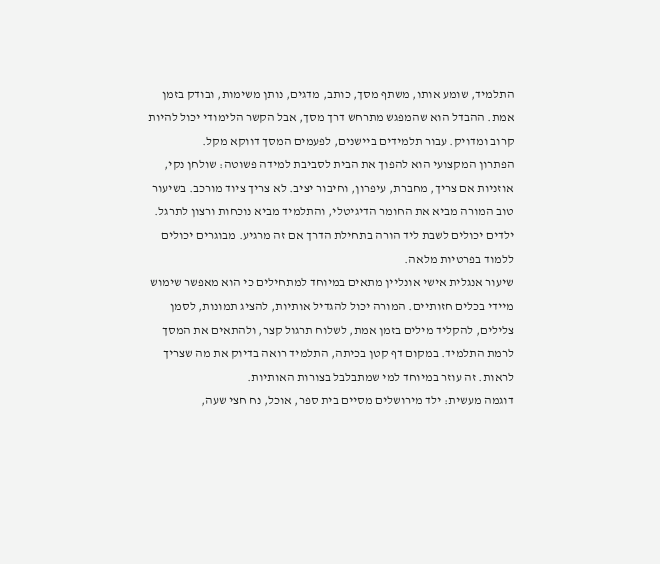התלמיד, שומע אותו, משתף מסך, כותב, מדגים, נותן משימות, ובודק בזמן אמת. ההבדל הוא שהמפגש מתרחש דרך מסך, אבל הקשר הלימודי יכול להיות קרוב ומדויק. עבור תלמידים ביישנים, לפעמים המסך דווקא מקל.
הפתרון המקצועי הוא להפוך את הבית לסביבת למידה פשוטה: שולחן נקי, אוזניות אם צריך, מחברת, עיפרון, וחיבור יציב. לא צריך ציוד מורכב. בשיעור טוב המורה מביא את החומר הדיגיטלי, והתלמיד מביא נוכחות ורצון לתרגל. ילדים יכולים לשבת ליד הורה בתחילת הדרך אם זה מרגיע. מבוגרים יכולים ללמוד בפרטיות מלאה.
שיעור אנגלית אישי אונליין מתאים במיוחד למתחילים כי הוא מאפשר שימוש מיידי בכלים חזותיים. המורה יכול להגדיל אותיות, להציג תמונות, לסמן צלילים, להקליד מילים בזמן אמת, לשלוח תרגול קצר, ולהתאים את המסך לרמת התלמיד. במקום דף קטן בכיתה, התלמיד רואה בדיוק את מה שצריך לראות. זה עוזר במיוחד למי שמתבלבל בצורות האותיות.
דוגמה מעשית: ילד מירושלים מסיים בית ספר, אוכל, נח חצי שעה,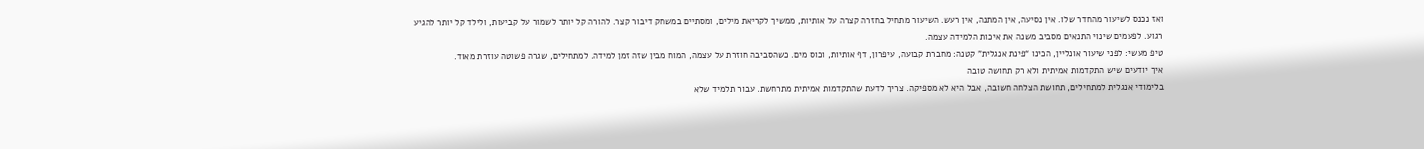ואז נכנס לשיעור מהחדר שלו. אין נסיעה, אין המתנה, אין רעש. השיעור מתחיל בחזרה קצרה על אותיות, ממשיך לקריאת מילים, ומסתיים במשחק דיבור קצר. להורה קל יותר לשמור על קביעות, ולילד קל יותר להגיע רגוע. לפעמים שינוי התנאים מסביב משנה את איכות הלמידה עצמה.
טיפ מעשי: לפני שיעור אונליין, הכינו “פינת אנגלית” קטנה: מחברת קבועה, עיפרון, דף אותיות, וכוס מים. כשהסביבה חוזרת על עצמה, המוח מבין שזה זמן למידה. למתחילים, שגרה פשוטה עוזרת מאוד.
איך יודעים שיש התקדמות אמיתית ולא רק תחושה טובה
בלימודי אנגלית למתחילים, תחושת הצלחה חשובה, אבל היא לא מספיקה. צריך לדעת שהתקדמות אמיתית מתרחשת. עבור תלמיד שלא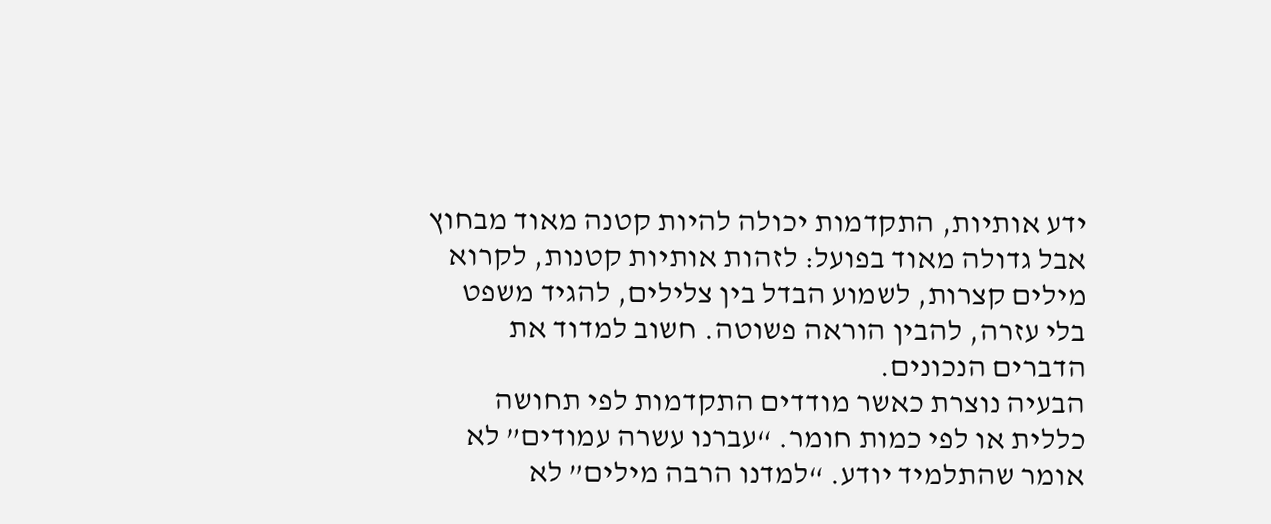ידע אותיות, התקדמות יכולה להיות קטנה מאוד מבחוץ אבל גדולה מאוד בפועל: לזהות אותיות קטנות, לקרוא מילים קצרות, לשמוע הבדל בין צלילים, להגיד משפט בלי עזרה, להבין הוראה פשוטה. חשוב למדוד את הדברים הנכונים.
הבעיה נוצרת כאשר מודדים התקדמות לפי תחושה כללית או לפי כמות חומר. “עברנו עשרה עמודים” לא אומר שהתלמיד יודע. “למדנו הרבה מילים” לא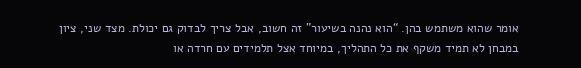אומר שהוא משתמש בהן. “הוא נהנה בשיעור” זה חשוב, אבל צריך לבדוק גם יכולת. מצד שני, ציון במבחן לא תמיד משקף את כל התהליך, במיוחד אצל תלמידים עם חרדה או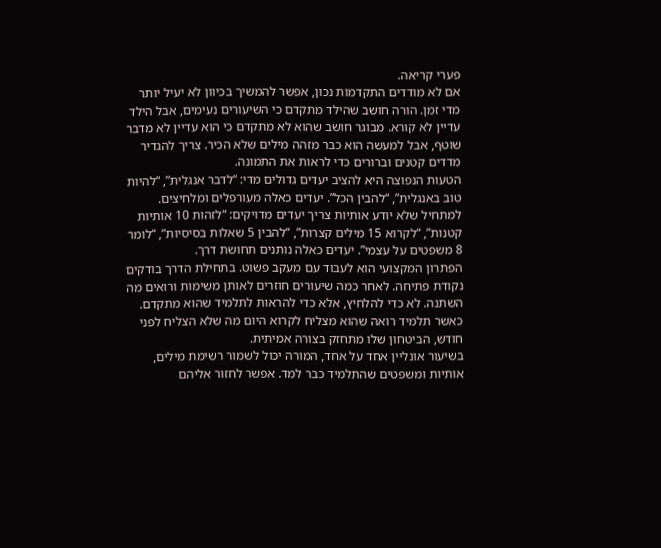פערי קריאה.
אם לא מודדים התקדמות נכון, אפשר להמשיך בכיוון לא יעיל יותר מדי זמן. הורה חושב שהילד מתקדם כי השיעורים נעימים, אבל הילד עדיין לא קורא. מבוגר חושב שהוא לא מתקדם כי הוא עדיין לא מדבר שוטף, אבל למעשה הוא כבר מזהה מילים שלא הכיר. צריך להגדיר מדדים קטנים וברורים כדי לראות את התמונה.
הטעות הנפוצה היא להציב יעדים גדולים מדי: “לדבר אנגלית”, “להיות טוב באנגלית”, “להבין הכל”. יעדים כאלה מעורפלים ומלחיצים. למתחיל שלא יודע אותיות צריך יעדים מדויקים: “לזהות 10 אותיות קטנות”, “לקרוא 15 מילים קצרות”, “להבין 5 שאלות בסיסיות”, “לומר 8 משפטים על עצמי”. יעדים כאלה נותנים תחושת דרך.
הפתרון המקצועי הוא לעבוד עם מעקב פשוט. בתחילת הדרך בודקים נקודת פתיחה. לאחר כמה שיעורים חוזרים לאותן משימות ורואים מה השתנה. לא כדי להלחיץ, אלא כדי להראות לתלמיד שהוא מתקדם. כאשר תלמיד רואה שהוא מצליח לקרוא היום מה שלא הצליח לפני חודש, הביטחון שלו מתחזק בצורה אמיתית.
בשיעור אונליין אחד על אחד, המורה יכול לשמור רשימת מילים, אותיות ומשפטים שהתלמיד כבר למד. אפשר לחזור אליהם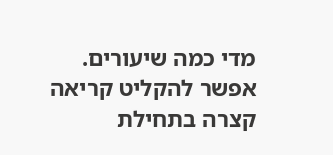מדי כמה שיעורים. אפשר להקליט קריאה קצרה בתחילת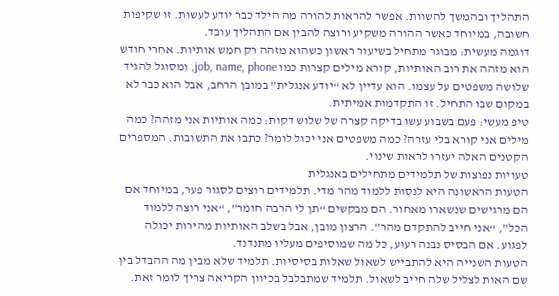התהליך ובהמשך להשוות. אפשר להראות להורה מה הילד כבר יודע לעשות. זו שקיפות חשובה, במיוחד כאשר ההורה משקיע ורוצה להבין אם התהליך עובד.
דוגמה מעשית: מבוגר מתחיל בשיעור ראשון כשהוא מזהה רק חמש אותיות. אחרי חודש הוא מזהה את רוב האותיות, קורא מילים קצרות כמו job, name, phone, ומסוגל להגיד שלושה משפטים על עצמו. הוא עדיין לא “יודע אנגלית” במובן הרחב, אבל הוא כבר לא במקום שבו התחיל. זו התקדמות אמיתית.
טיפ מעשי: פעם בשבוע עשו בדיקה קצרה של שלוש דקות: כמה אותיות אני מזהה? כמה מילים אני קורא בלי עזרה? כמה משפטים אני יכול לומר? כתבו את התשובות. המספרים הקטנים האלה יעזרו לראות שינוי.
טעויות נפוצות של תלמידים מתחילים באנגלית
הטעות הראשונה היא לנסות ללמוד מהר מדי. תלמידים רוצים לסגור פער, במיוחד אם הם מרגישים שנשארו מאחור. הם מבקשים “תן לי הרבה חומר”, “אני רוצה ללמוד הכל”, “אני חייב להתקדם מהר”. הרצון מובן, אבל בשלב האותיות מהירות יכולה לפגוע. אם הבסיס נבנה רעוע, כל מה שמוסיפים מעליו מתנדנד.
הטעות השנייה היא להתבייש לשאול שאלות בסיסיות. תלמיד שלא מבין מה ההבדל בין שם האות לצליל שלה חייב לשאול. תלמיד שמתבלבל בכיוון הקריאה צריך לומר זאת.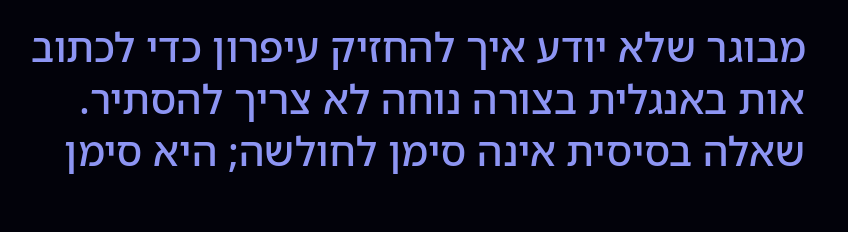מבוגר שלא יודע איך להחזיק עיפרון כדי לכתוב אות באנגלית בצורה נוחה לא צריך להסתיר. שאלה בסיסית אינה סימן לחולשה; היא סימן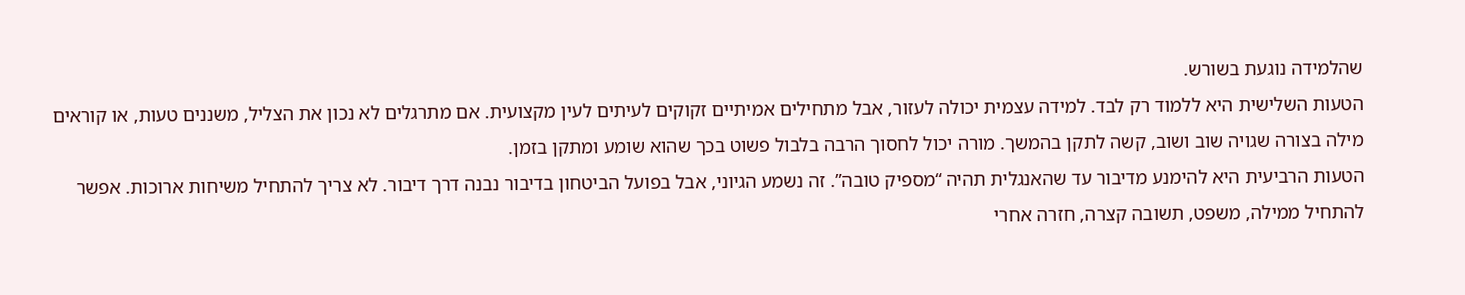שהלמידה נוגעת בשורש.
הטעות השלישית היא ללמוד רק לבד. למידה עצמית יכולה לעזור, אבל מתחילים אמיתיים זקוקים לעיתים לעין מקצועית. אם מתרגלים לא נכון את הצליל, משננים טעות, או קוראים מילה בצורה שגויה שוב ושוב, קשה לתקן בהמשך. מורה יכול לחסוך הרבה בלבול פשוט בכך שהוא שומע ומתקן בזמן.
הטעות הרביעית היא להימנע מדיבור עד שהאנגלית תהיה “מספיק טובה”. זה נשמע הגיוני, אבל בפועל הביטחון בדיבור נבנה דרך דיבור. לא צריך להתחיל משיחות ארוכות. אפשר להתחיל ממילה, משפט, תשובה קצרה, חזרה אחרי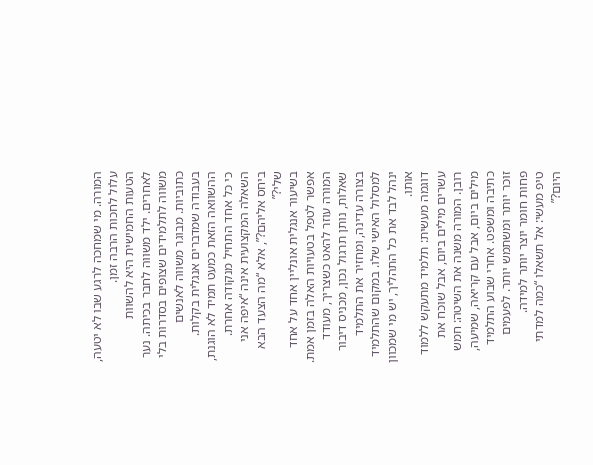המורה. מי שמחכה לרגע שבו לא יטעה, עלול לחכות הרבה זמן.
הטעות החמישית היא להשוות לאחרים. ילד משווה לחבר בכיתה. נער משווה לתלמידים שצופים בסדרות בלי כתוביות. מבוגר משווה לאנשים בעבודה שמדברים אנגלית בקלות. ההשוואה הזאת כמעט תמיד לא הוגנת, כי כל אחד התחיל מנקודה אחרת. השאלה המקצועית אינה “איפה אני ביחס אליהם?”, אלא “מה הצעד הבא שלי?”
בשיעור אנגלית אונליין אחד על אחד אפשר לטפל בטעויות האלה בזמן אמת. המורה עוזר להאט כשצריך, מעודד שאלות, נותן תרגול נכון, מכניס דיבור בצורה עדינה, ומחזיר את התלמיד למסלול האישי שלו. במקום שהתלמיד ינהל לבד את כל התהליך, יש מי שמכוון אותו.
דוגמה מעשית: תלמיד מתעקש ללמוד עשרים מילים ביום, אבל שוכח את רובן. המורה משנה את השיטה: חמש מילים ביום, אבל עם קריאה, שמיעה, כתיבה ומשפט. אחרי שבוע התלמיד זוכר יותר ומשתמש יותר. לפעמים פחות חומר יוצר יותר למידה.
טיפ מעשי: אל תשאלו “כמה למדתי היום?”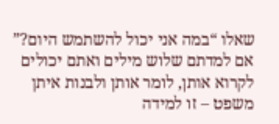שאלו “במה אני יכול להשתמש היום?” אם למדתם שלוש מילים ואתם יכולים לקרוא אותן, לומר אותן ולבנות איתן משפט – זו למידה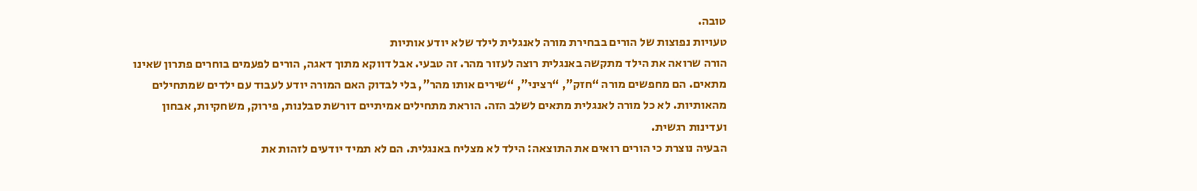טובה.
טעויות נפוצות של הורים בבחירת מורה לאנגלית לילד שלא יודע אותיות
הורה שרואה את הילד מתקשה באנגלית רוצה לעזור מהר. זה טבעי. אבל דווקא מתוך דאגה, הורים לפעמים בוחרים פתרון שאינו מתאים. הם מחפשים מורה “חזק”, “רציני”, “שירים אותו מהר”, בלי לבדוק האם המורה יודע לעבוד עם ילדים שמתחילים מהאותיות. לא כל מורה לאנגלית מתאים לשלב הזה. הוראת מתחילים אמיתיים דורשת סבלנות, פירוק, משחקיות, אבחון ועדינות רגשית.
הבעיה נוצרת כי הורים רואים את התוצאה: הילד לא מצליח באנגלית. הם לא תמיד יודעים לזהות את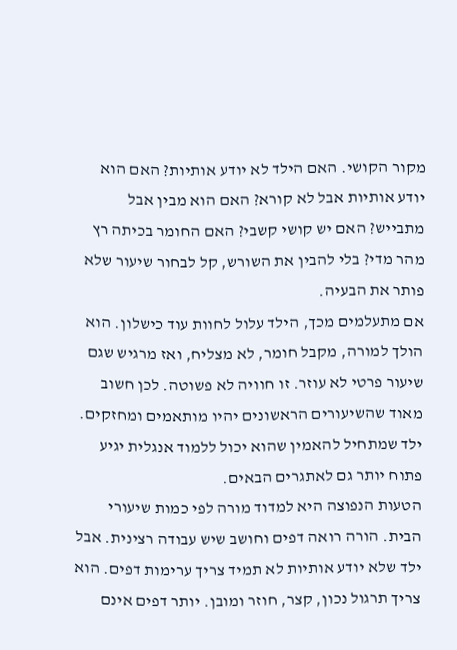מקור הקושי. האם הילד לא יודע אותיות? האם הוא יודע אותיות אבל לא קורא? האם הוא מבין אבל מתבייש? האם יש קושי קשבי? האם החומר בכיתה רץ מהר מדי? בלי להבין את השורש, קל לבחור שיעור שלא פותר את הבעיה.
אם מתעלמים מכך, הילד עלול לחוות עוד כישלון. הוא הולך למורה, מקבל חומר, לא מצליח, ואז מרגיש שגם שיעור פרטי לא עוזר. זו חוויה לא פשוטה. לכן חשוב מאוד שהשיעורים הראשונים יהיו מותאמים ומחזקים. ילד שמתחיל להאמין שהוא יכול ללמוד אנגלית יגיע פתוח יותר גם לאתגרים הבאים.
הטעות הנפוצה היא למדוד מורה לפי כמות שיעורי הבית. הורה רואה דפים וחושב שיש עבודה רצינית. אבל ילד שלא יודע אותיות לא תמיד צריך ערימות דפים. הוא צריך תרגול נכון, קצר, חוזר ומובן. יותר דפים אינם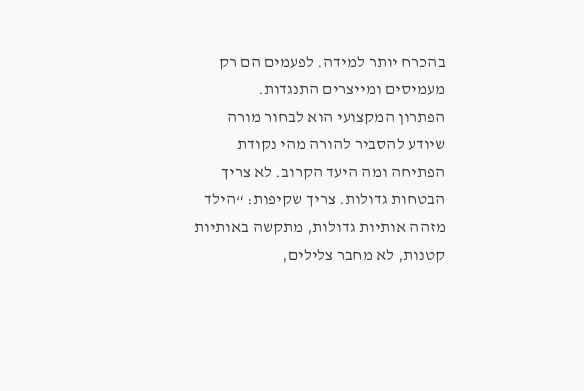בהכרח יותר למידה. לפעמים הם רק מעמיסים ומייצרים התנגדות.
הפתרון המקצועי הוא לבחור מורה שיודע להסביר להורה מהי נקודת הפתיחה ומה היעד הקרוב. לא צריך הבטחות גדולות. צריך שקיפות: “הילד מזהה אותיות גדולות, מתקשה באותיות קטנות, לא מחבר צלילים,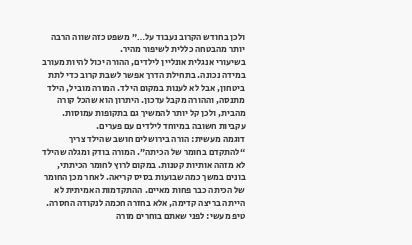ולכן בחודש הקרוב נעבוד על…” משפט כזה שווה הרבה יותר מהבטחה כללית לשיפור מהיר.
בשיעורי אנגלית אונליין לילדים, ההורה יכול להיות מעורב במידה נכונה. בתחילת הדרך אפשר לשבת קרוב כדי לתת ביטחון, אבל לא לענות במקום הילד. המורה מוביל, הילד מתנסה, וההורה מקבל עדכון. היתרון הוא שהכל קורה מהבית, ולכן קל יותר להמשיך גם בתקופות עמוסות. עקביות חשובה במיוחד לילדים עם פערים.
דוגמה מעשית: הורה בירושלים חושב שהילד צריך “להתקדם בחומר של הכיתה”. המורה בודק ומגלה שהילד לא מזהה אותיות קטנות. במקום לרוץ לחומר הכיתתי, בונים במשך כמה שבועות בסיס קריאה. לאחר מכן החומר של הכיתה כבר פחות מאיים. ההתקדמות האמיתית לא הייתה בריצה קדימה, אלא בחזרה חכמה לנקודה החסרה.
טיפ מעשי: לפני שאתם בוחרים מורה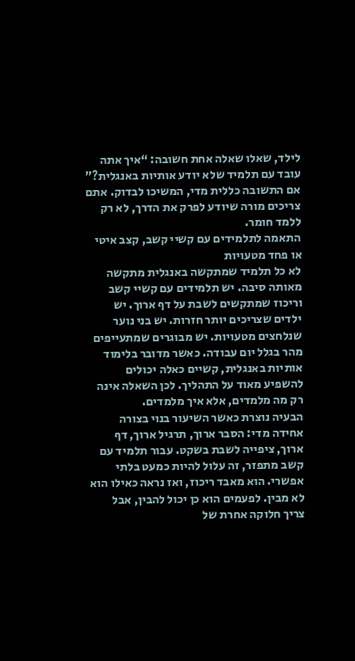לילד, שאלו שאלה אחת חשובה: “איך אתה עובד עם תלמיד שלא יודע אותיות באנגלית?” אם התשובה כללית מדי, המשיכו לבדוק. אתם צריכים מורה שיודע לפרק את הדרך, לא רק ללמד חומר.
התאמה לתלמידים עם קשיי קשב, קצב איטי או פחד מטעויות
לא כל תלמיד שמתקשה באנגלית מתקשה מאותה סיבה. יש תלמידים עם קשיי קשב וריכוז שמתקשים לשבת על דף ארוך. יש ילדים שצריכים יותר חזרות. יש בני נוער שנלחצים מטעויות. יש מבוגרים שמתעייפים מהר בגלל יום עבודה. כאשר מדובר בלימוד אותיות באנגלית, קשיים כאלה יכולים להשפיע מאוד על התהליך. לכן השאלה אינה רק מה מלמדים, אלא איך מלמדים.
הבעיה נוצרת כאשר השיעור בנוי בצורה אחידה מדי: הסבר ארוך, תרגיל ארוך, דף ארוך, ציפייה לשבת בשקט. עבור תלמיד עם קשב מתפזר, זה עלול להיות כמעט בלתי אפשרי. הוא מאבד ריכוז, ואז נראה כאילו הוא לא מבין. לפעמים הוא כן יכול להבין, אבל צריך חלוקה אחרת של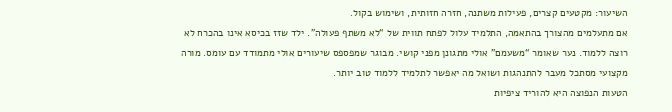השיעור: מקטעים קצרים, פעילות משתנה, חזרה חזותית, ושימוש בקול.
אם מתעלמים מהצורך בהתאמה, התלמיד עלול לפתח תווית של “לא משתף פעולה”. ילד שזז בכיסא אינו בהכרח לא רוצה ללמוד. נער שאומר “משעמם” אולי מתגונן מפני קושי. מבוגר שמפספס שיעורים אולי מתמודד עם עומס. מורה מקצועי מסתכל מעבר להתנהגות ושואל מה יאפשר לתלמיד ללמוד טוב יותר.
הטעות הנפוצה היא להוריד ציפיות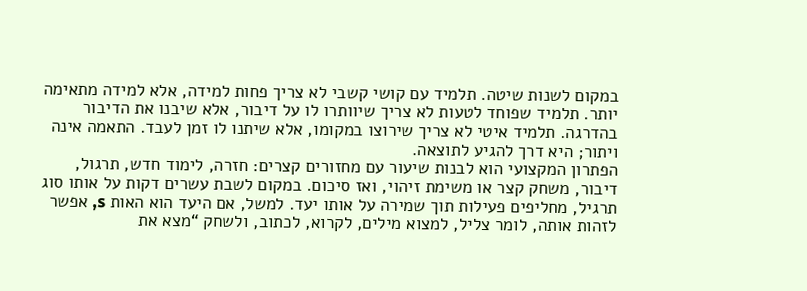במקום לשנות שיטה. תלמיד עם קושי קשבי לא צריך פחות למידה, אלא למידה מתאימה יותר. תלמיד שפוחד לטעות לא צריך שיוותרו לו על דיבור, אלא שיבנו את הדיבור בהדרגה. תלמיד איטי לא צריך שירוצו במקומו, אלא שיתנו לו זמן לעבד. התאמה אינה ויתור; היא דרך להגיע לתוצאה.
הפתרון המקצועי הוא לבנות שיעור עם מחזורים קצרים: חזרה, לימוד חדש, תרגול, דיבור, משחק קצר או משימת זיהוי, ואז סיכום. במקום לשבת עשרים דקות על אותו סוג תרגיל, מחליפים פעילות תוך שמירה על אותו יעד. למשל, אם היעד הוא האות s, אפשר לזהות אותה, לומר צליל, למצוא מילים, לקרוא, לכתוב, ולשחק “מצא את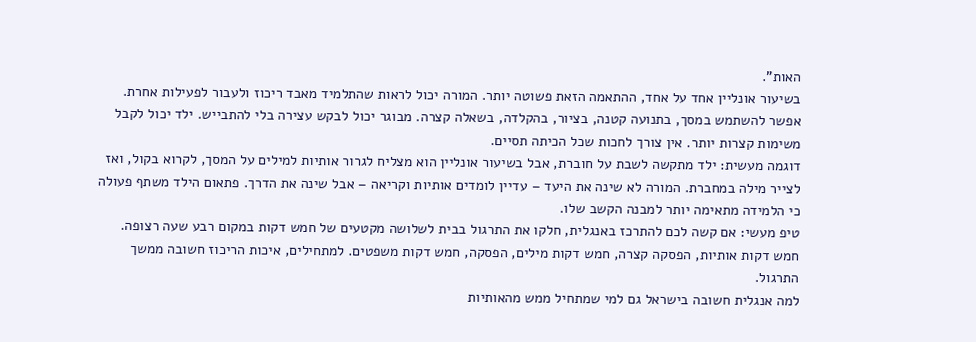האות”.
בשיעור אונליין אחד על אחד, ההתאמה הזאת פשוטה יותר. המורה יכול לראות שהתלמיד מאבד ריכוז ולעבור לפעילות אחרת. אפשר להשתמש במסך, בתנועה קטנה, בציור, בהקלדה, בשאלה קצרה. מבוגר יכול לבקש עצירה בלי להתבייש. ילד יכול לקבל משימות קצרות יותר. אין צורך לחכות שכל הכיתה תסיים.
דוגמה מעשית: ילד מתקשה לשבת על חוברת, אבל בשיעור אונליין הוא מצליח לגרור אותיות למילים על המסך, לקרוא בקול, ואז לצייר מילה במחברת. המורה לא שינה את היעד – עדיין לומדים אותיות וקריאה – אבל שינה את הדרך. פתאום הילד משתף פעולה כי הלמידה מתאימה יותר למבנה הקשב שלו.
טיפ מעשי: אם קשה לכם להתרכז באנגלית, חלקו את התרגול בבית לשלושה מקטעים של חמש דקות במקום רבע שעה רצופה. חמש דקות אותיות, הפסקה קצרה, חמש דקות מילים, הפסקה, חמש דקות משפטים. למתחילים, איכות הריכוז חשובה ממשך התרגול.
למה אנגלית חשובה בישראל גם למי שמתחיל ממש מהאותיות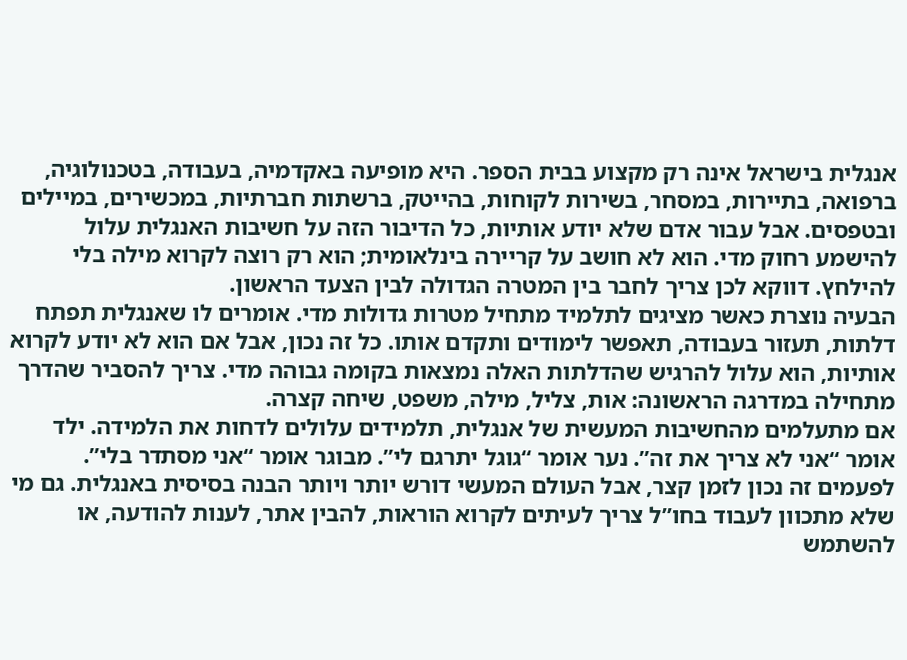אנגלית בישראל אינה רק מקצוע בבית הספר. היא מופיעה באקדמיה, בעבודה, בטכנולוגיה, ברפואה, בתיירות, במסחר, בשירות לקוחות, בהייטק, ברשתות חברתיות, במכשירים, במיילים ובטפסים. אבל עבור אדם שלא יודע אותיות, כל הדיבור הזה על חשיבות האנגלית עלול להישמע רחוק מדי. הוא לא חושב על קריירה בינלאומית; הוא רק רוצה לקרוא מילה בלי להילחץ. דווקא לכן צריך לחבר בין המטרה הגדולה לבין הצעד הראשון.
הבעיה נוצרת כאשר מציגים לתלמיד מתחיל מטרות גדולות מדי. אומרים לו שאנגלית תפתח דלתות, תעזור בעבודה, תאפשר לימודים ותקדם אותו. כל זה נכון, אבל אם הוא לא יודע לקרוא אותיות, הוא עלול להרגיש שהדלתות האלה נמצאות בקומה גבוהה מדי. צריך להסביר שהדרך מתחילה במדרגה הראשונה: אות, צליל, מילה, משפט, שיחה קצרה.
אם מתעלמים מהחשיבות המעשית של אנגלית, תלמידים עלולים לדחות את הלמידה. ילד אומר “אני לא צריך את זה”. נער אומר “גוגל יתרגם לי”. מבוגר אומר “אני מסתדר בלי”. לפעמים זה נכון לזמן קצר, אבל העולם המעשי דורש יותר ויותר הבנה בסיסית באנגלית. גם מי שלא מתכוון לעבוד בחו”ל צריך לעיתים לקרוא הוראות, להבין אתר, לענות להודעה, או להשתמש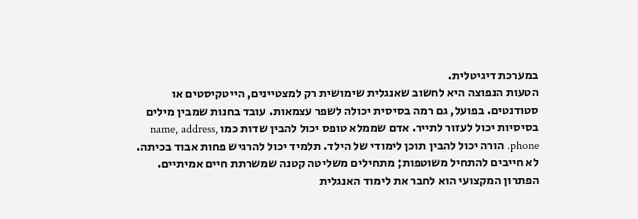במערכת דיגיטלית.
הטעות הנפוצה היא לחשוב שאנגלית שימושית רק למצטיינים, הייטקיסטים או סטודנטים. בפועל, גם רמה בסיסית יכולה לשפר עצמאות. עובד בחנות שמבין מילים בסיסיות יכול לעזור לתייר. אדם שממלא טופס יכול להבין שדות כמו name, address, phone. הורה יכול להבין תוכן לימודי של הילד. תלמיד יכול להרגיש פחות אבוד בכיתה. לא חייבים להתחיל משוטפות; מתחילים משליטה קטנה שמשרתת חיים אמיתיים.
הפתרון המקצועי הוא לחבר את לימוד האנגלית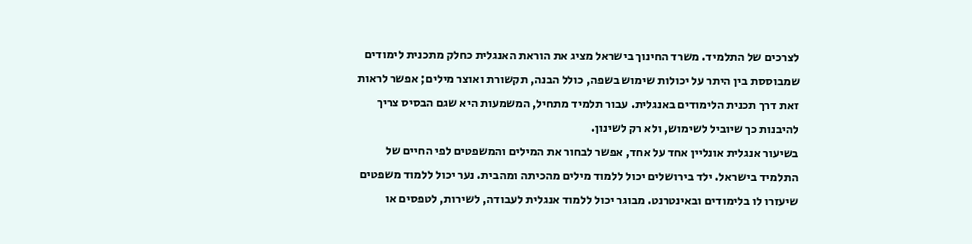לצרכים של התלמיד. משרד החינוך בישראל מציג את הוראת האנגלית כחלק מתכנית לימודים שמבוססת בין היתר על יכולות שימוש בשפה, כולל הבנה, תקשורת ואוצר מילים; אפשר לראות זאת דרך תכנית הלימודים באנגלית. עבור תלמיד מתחיל, המשמעות היא שגם הבסיס צריך להיבנות כך שיוביל לשימוש, ולא רק לשינון.
בשיעור אנגלית אונליין אחד על אחד, אפשר לבחור את המילים והמשפטים לפי החיים של התלמיד בישראל. ילד בירושלים יכול ללמוד מילים מהכיתה ומהבית. נער יכול ללמוד משפטים שיעזרו לו בלימודים ובאינטרנט. מבוגר יכול ללמוד אנגלית לעבודה, לשירות, לטפסים או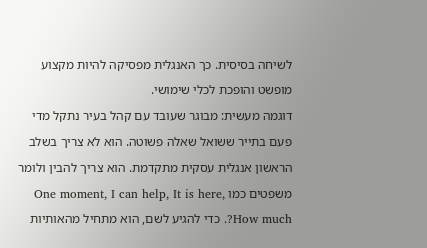לשיחה בסיסית. כך האנגלית מפסיקה להיות מקצוע מופשט והופכת לכלי שימושי.
דוגמה מעשית: מבוגר שעובד עם קהל בעיר נתקל מדי פעם בתייר ששואל שאלה פשוטה. הוא לא צריך בשלב הראשון אנגלית עסקית מתקדמת. הוא צריך להבין ולומר משפטים כמו One moment, I can help, It is here, How much?. כדי להגיע לשם, הוא מתחיל מהאותיות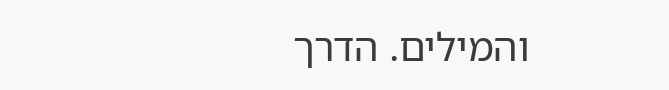והמילים. הדרך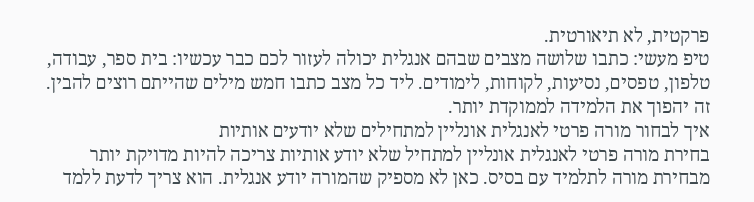פרקטית, לא תיאורטית.
טיפ מעשי: כתבו שלושה מצבים שבהם אנגלית יכולה לעזור לכם כבר עכשיו: בית ספר, עבודה, טלפון, טפסים, נסיעות, לקוחות, לימודים. ליד כל מצב כתבו חמש מילים שהייתם רוצים להבין. זה יהפוך את הלמידה לממוקדת יותר.
איך לבחור מורה פרטי לאנגלית אונליין למתחילים שלא יודעים אותיות
בחירת מורה פרטי לאנגלית אונליין למתחיל שלא יודע אותיות צריכה להיות מדויקת יותר מבחירת מורה לתלמיד עם בסיס. כאן לא מספיק שהמורה יודע אנגלית. הוא צריך לדעת ללמד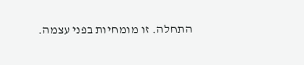התחלה. זו מומחיות בפני עצמה.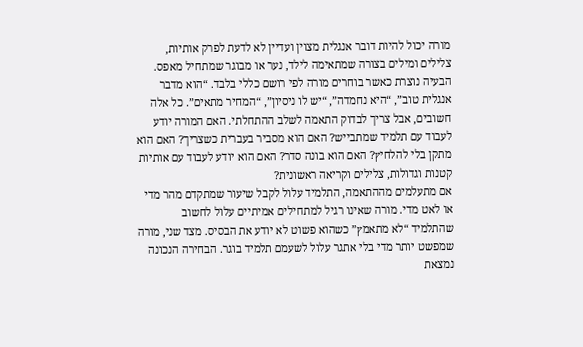מורה יכול להיות דובר אנגלית מצוין ועדיין לא לדעת לפרק אותיות, צלילים ומילים בצורה שמתאימה לילד, נער או מבוגר שמתחיל מאפס.
הבעיה נוצרת כאשר בוחרים מורה לפי רושם כללי בלבד. “הוא מדבר אנגלית טוב”, “היא נחמדה”, “יש לו ניסיון”, “המחיר מתאים”. כל אלה חשובים, אבל צריך לבדוק התאמה לשלב ההתחלתי. האם המורה יודע לעבוד עם תלמיד שמתבייש? האם הוא מסביר בעברית כשצריך? האם הוא מתקן בלי להלחיץ? האם הוא בונה סדר? האם הוא יודע לעבוד עם אותיות קטנות וגדולות, צלילים וקריאה ראשונית?
אם מתעלמים מההתאמה, התלמיד עלול לקבל שיעור שמתקדם מהר מדי או לאט מדי. מורה שאינו רגיל למתחילים אמיתיים עלול לחשוב שהתלמיד “לא מתאמץ” כשהוא פשוט לא יודע את הבסיס. מצד שני, מורה שמפשט יותר מדי בלי אתגר עלול לשעמם תלמיד בוגר. הבחירה הנכונה נמצאת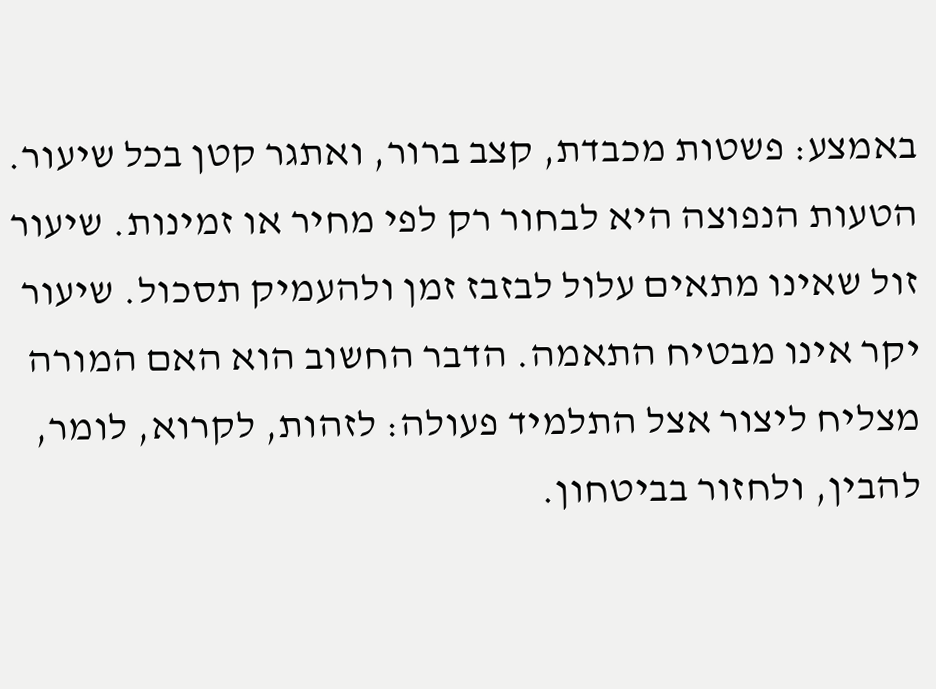באמצע: פשטות מכבדת, קצב ברור, ואתגר קטן בכל שיעור.
הטעות הנפוצה היא לבחור רק לפי מחיר או זמינות. שיעור זול שאינו מתאים עלול לבזבז זמן ולהעמיק תסכול. שיעור יקר אינו מבטיח התאמה. הדבר החשוב הוא האם המורה מצליח ליצור אצל התלמיד פעולה: לזהות, לקרוא, לומר, להבין, ולחזור בביטחון.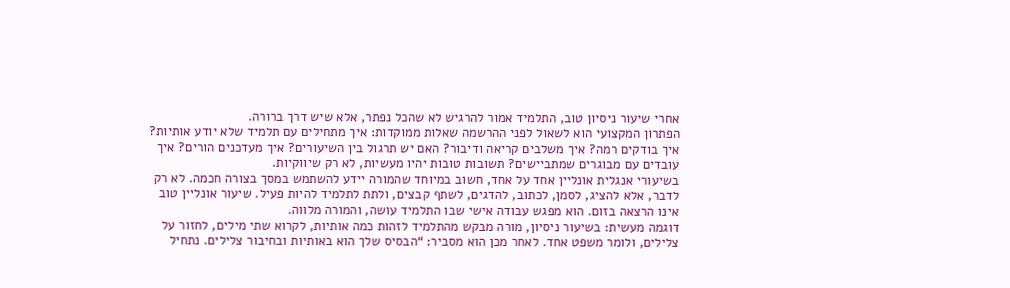אחרי שיעור ניסיון טוב, התלמיד אמור להרגיש לא שהכל נפתר, אלא שיש דרך ברורה.
הפתרון המקצועי הוא לשאול לפני ההרשמה שאלות ממוקדות: איך מתחילים עם תלמיד שלא יודע אותיות? איך בודקים רמה? איך משלבים קריאה ודיבור? האם יש תרגול בין השיעורים? איך מעדכנים הורים? איך עובדים עם מבוגרים שמתביישים? תשובות טובות יהיו מעשיות, לא רק שיווקיות.
בשיעורי אנגלית אונליין אחד על אחד, חשוב במיוחד שהמורה יידע להשתמש במסך בצורה חכמה. לא רק לדבר, אלא להציג, לסמן, לכתוב, להדגים, לשתף קבצים, ולתת לתלמיד להיות פעיל. שיעור אונליין טוב אינו הרצאה בזום. הוא מפגש עבודה אישי שבו התלמיד עושה, והמורה מלווה.
דוגמה מעשית: בשיעור ניסיון, מורה מבקש מהתלמיד לזהות כמה אותיות, לקרוא שתי מילים, לחזור על צלילים, ולומר משפט אחד. לאחר מכן הוא מסביר: “הבסיס שלך הוא באותיות ובחיבור צלילים. נתחיל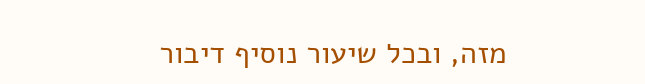מזה, ובכל שיעור נוסיף דיבור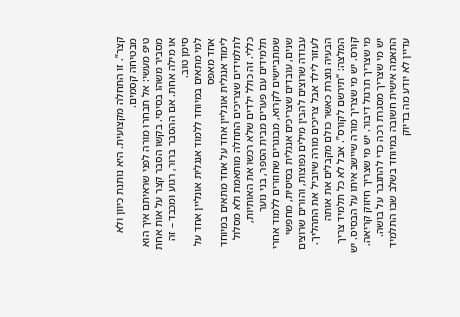קצר”. זו התחלה מקצועית. היא נותנת כיוון ולא מבטיחה קסמים.
טיפ מעשי: אל תבחרו מורה לפני שראיתם איך הוא מסביר משהו בסיסי. בקשו הסבר קצר על אות אחת או מילה אחת. אם ההסבר ברור, רגוע ומכבד – זה סימן טוב.
למי מתאים במיוחד ללמוד אנגלית אונליין אחד על אחד מאפס
לימוד אנגלית אונליין אחד על אחד מתאים במיוחד לתלמידים שצריכים התחלה מותאמת ולא מסלול כללי. זה כולל ילדים שלא רכשו את האותיות, תלמידים עם פערים מבית הספר, בני נוער שמתביישים לקרוא, מבוגרים שחוזרים ללמוד אחרי שנים, עובדים שצריכים אנגלית בסיסית, מחפשי עבודה שרוצים להבין מילים נפוצות, והורים שרוצים לעזור לילד אבל צריכים מורה שיוביל את התהליך.
הבעיה נוצרת כאשר כולם מקבלים את אותה המלצה: “תירשם לקורס”. אבל לא כל תלמיד צריך קורס. יש מי שצריך מורה שיישב איתו על הבסיס. יש מי שצריך תרגול דיבור. יש מי שצריך חיזוק קריאה. יש מי שצריך מסגרת רכה כדי להתגבר על בושה. התאמה אישית חשובה במיוחד בשלב שבו התלמיד עדיין לא יודע מה בדיוק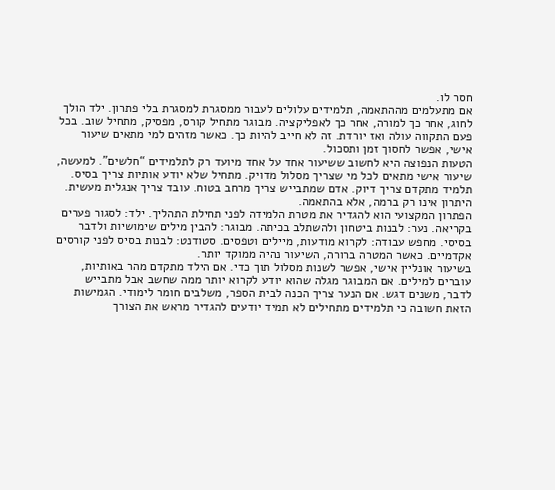חסר לו.
אם מתעלמים מההתאמה, תלמידים עלולים לעבור ממסגרת למסגרת בלי פתרון. ילד הולך לחוג, אחר כך למורה, אחר כך לאפליקציה. מבוגר מתחיל קורס, מפסיק, מתחיל שוב. בכל פעם התקווה עולה ואז יורדת. זה לא חייב להיות כך. כאשר מזהים למי מתאים שיעור אישי, אפשר לחסוך זמן ותסכול.
הטעות הנפוצה היא לחשוב ששיעור אחד על אחד מיועד רק לתלמידים “חלשים”. למעשה, שיעור אישי מתאים לכל מי שצריך מסלול מדויק. מתחיל שלא יודע אותיות צריך בסיס. תלמיד מתקדם צריך דיוק. אדם שמתבייש צריך מרחב בטוח. עובד צריך אנגלית מעשית. היתרון אינו רק ברמה, אלא בהתאמה.
הפתרון המקצועי הוא להגדיר את מטרת הלמידה לפני תחילת התהליך. ילד: לסגור פערים בקריאה. נער: לבנות ביטחון ולהשתלב בכיתה. מבוגר: להבין מילים שימושיות ולדבר בסיסי. מחפש עבודה: לקרוא מודעות, מיילים וטפסים. סטודנט: לבנות בסיס לפני קורסים אקדמיים. כאשר המטרה ברורה, השיעור נהיה ממוקד יותר.
בשיעור אונליין אישי, אפשר לשנות מסלול תוך כדי. אם הילד מתקדם מהר באותיות, עוברים למילים. אם המבוגר מגלה שהוא יודע לקרוא יותר ממה שחשב אבל מתבייש לדבר, משנים דגש. אם הנער צריך הכנה לבית הספר, משלבים חומר לימודי. הגמישות הזאת חשובה כי תלמידים מתחילים לא תמיד יודעים להגדיר מראש את הצורך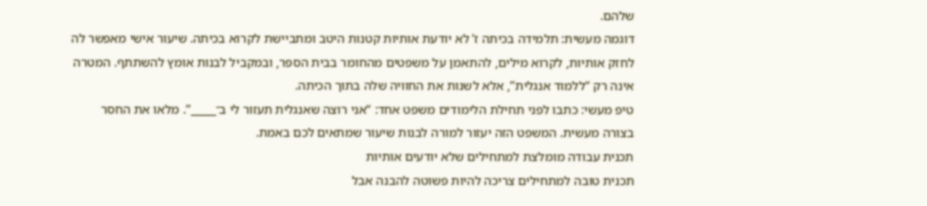שלהם.
דוגמה מעשית: תלמידה בכיתה ז’ לא יודעת אותיות קטנות היטב ומתביישת לקרוא בכיתה. שיעור אישי מאפשר לה לחזק אותיות, לקרוא מילים, להתאמן על משפטים מהחומר בבית הספר, ובמקביל לבנות אומץ להשתתף. המטרה אינה רק “ללמוד אנגלית”, אלא לשנות את החוויה שלה בתוך הכיתה.
טיפ מעשי: כתבו לפני תחילת הלימודים משפט אחד: “אני רוצה שאנגלית תעזור לי ב־_____”. מלאו את החסר בצורה מעשית. המשפט הזה יעזור למורה לבנות שיעור שמתאים לכם באמת.
תכנית עבודה מומלצת למתחילים שלא יודעים אותיות
תכנית טובה למתחילים צריכה להיות פשוטה להבנה אבל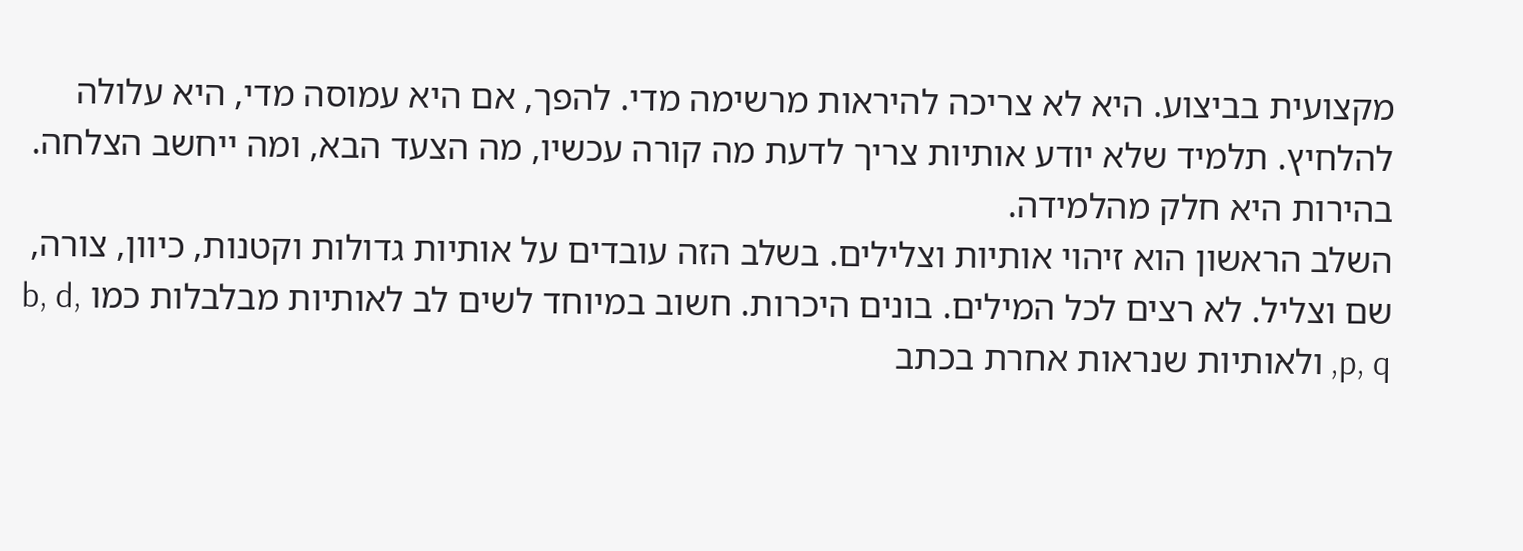מקצועית בביצוע. היא לא צריכה להיראות מרשימה מדי. להפך, אם היא עמוסה מדי, היא עלולה להלחיץ. תלמיד שלא יודע אותיות צריך לדעת מה קורה עכשיו, מה הצעד הבא, ומה ייחשב הצלחה. בהירות היא חלק מהלמידה.
השלב הראשון הוא זיהוי אותיות וצלילים. בשלב הזה עובדים על אותיות גדולות וקטנות, כיוון, צורה, שם וצליל. לא רצים לכל המילים. בונים היכרות. חשוב במיוחד לשים לב לאותיות מבלבלות כמו b, d, p, q, ולאותיות שנראות אחרת בכתב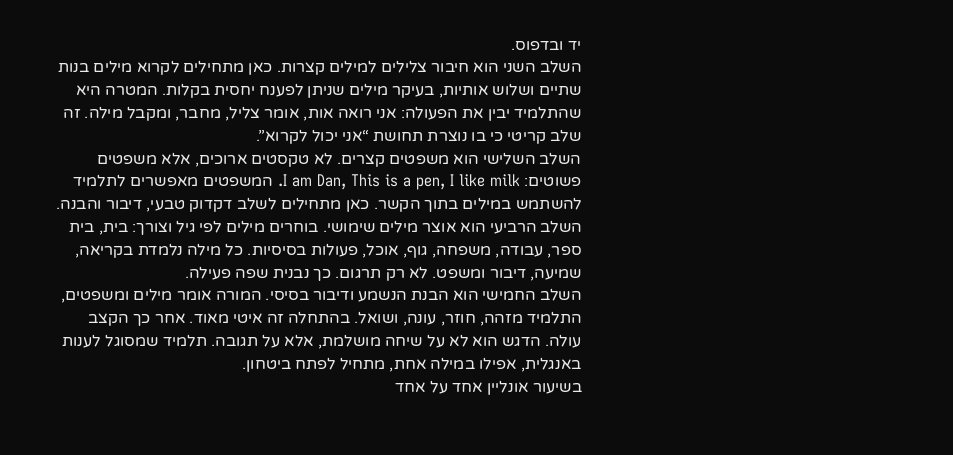יד ובדפוס.
השלב השני הוא חיבור צלילים למילים קצרות. כאן מתחילים לקרוא מילים בנות שתיים ושלוש אותיות, בעיקר מילים שניתן לפענח יחסית בקלות. המטרה היא שהתלמיד יבין את הפעולה: אני רואה אות, אומר צליל, מחבר, ומקבל מילה. זה שלב קריטי כי בו נוצרת תחושת “אני יכול לקרוא”.
השלב השלישי הוא משפטים קצרים. לא טקסטים ארוכים, אלא משפטים פשוטים: I am Dan, This is a pen, I like milk. המשפטים מאפשרים לתלמיד להשתמש במילים בתוך הקשר. כאן מתחילים לשלב דקדוק טבעי, דיבור והבנה.
השלב הרביעי הוא אוצר מילים שימושי. בוחרים מילים לפי גיל וצורך: בית, בית ספר, עבודה, משפחה, גוף, אוכל, פעולות בסיסיות. כל מילה נלמדת בקריאה, שמיעה, דיבור ומשפט. לא רק תרגום. כך נבנית שפה פעילה.
השלב החמישי הוא הבנת הנשמע ודיבור בסיסי. המורה אומר מילים ומשפטים, התלמיד מזהה, חוזר, עונה, ושואל. בהתחלה זה איטי מאוד. אחר כך הקצב עולה. הדגש הוא לא על שיחה מושלמת, אלא על תגובה. תלמיד שמסוגל לענות באנגלית, אפילו במילה אחת, מתחיל לפתח ביטחון.
בשיעור אונליין אחד על אחד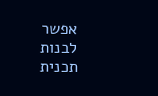אפשר לבנות תכנית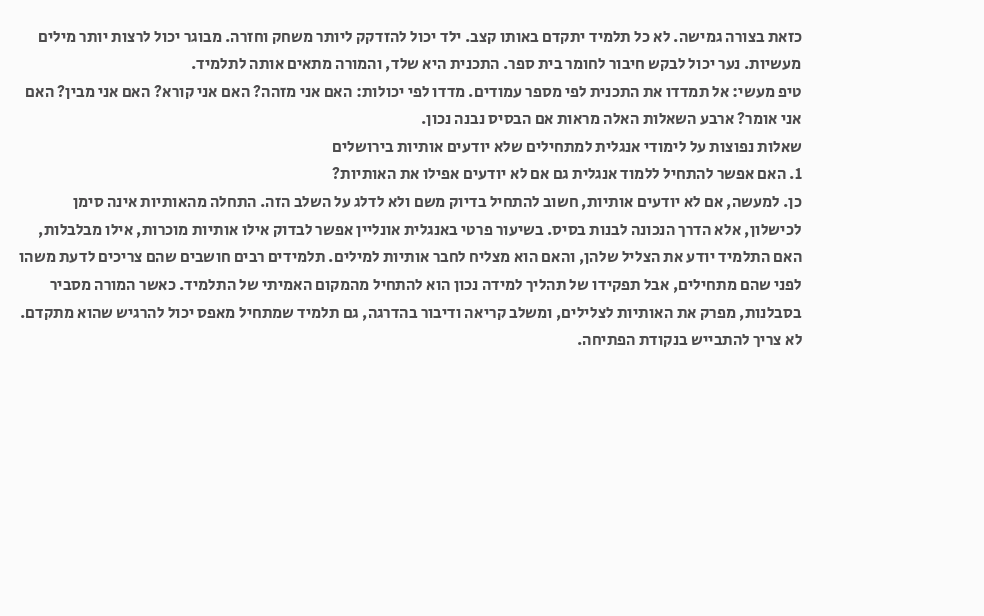כזאת בצורה גמישה. לא כל תלמיד יתקדם באותו קצב. ילד יכול להזדקק ליותר משחק וחזרה. מבוגר יכול לרצות יותר מילים מעשיות. נער יכול לבקש חיבור לחומר בית ספר. התכנית היא שלד, והמורה מתאים אותה לתלמיד.
טיפ מעשי: אל תמדדו את התכנית לפי מספר עמודים. מדדו לפי יכולות: האם אני מזהה? האם אני קורא? האם אני מבין? האם אני אומר? ארבע השאלות האלה מראות אם הבסיס נבנה נכון.
שאלות נפוצות על לימודי אנגלית למתחילים שלא יודעים אותיות בירושלים
1. האם אפשר להתחיל ללמוד אנגלית גם אם לא יודעים אפילו את האותיות?
כן. למעשה, אם לא יודעים אותיות, חשוב להתחיל בדיוק משם ולא לדלג על השלב הזה. התחלה מהאותיות אינה סימן לכישלון, אלא הדרך הנכונה לבנות בסיס. בשיעור פרטי באנגלית אונליין אפשר לבדוק אילו אותיות מוכרות, אילו מבלבלות, האם התלמיד יודע את הצליל שלהן, והאם הוא מצליח לחבר אותיות למילים. תלמידים רבים חושבים שהם צריכים לדעת משהו לפני שהם מתחילים, אבל תפקידו של תהליך למידה נכון הוא להתחיל מהמקום האמיתי של התלמיד. כאשר המורה מסביר בסבלנות, מפרק את האותיות לצלילים, ומשלב קריאה ודיבור בהדרגה, גם תלמיד שמתחיל מאפס יכול להרגיש שהוא מתקדם. לא צריך להתבייש בנקודת הפתיחה.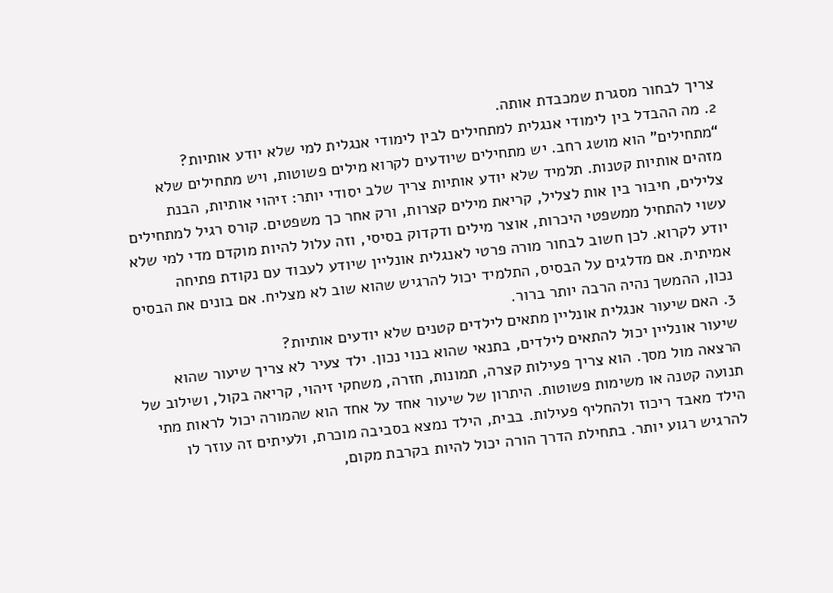צריך לבחור מסגרת שמכבדת אותה.
2. מה ההבדל בין לימודי אנגלית למתחילים לבין לימודי אנגלית למי שלא יודע אותיות?
“מתחילים” הוא מושג רחב. יש מתחילים שיודעים לקרוא מילים פשוטות, ויש מתחילים שלא מזהים אותיות קטנות. תלמיד שלא יודע אותיות צריך שלב יסודי יותר: זיהוי אותיות, הבנת צלילים, חיבור בין אות לצליל, קריאת מילים קצרות, ורק אחר כך משפטים. קורס רגיל למתחילים עשוי להתחיל ממשפטי היכרות, אוצר מילים ודקדוק בסיסי, וזה עלול להיות מוקדם מדי למי שלא יודע לקרוא. לכן חשוב לבחור מורה פרטי לאנגלית אונליין שיודע לעבוד עם נקודת פתיחה אמיתית. אם מדלגים על הבסיס, התלמיד יכול להרגיש שהוא שוב לא מצליח. אם בונים את הבסיס נכון, ההמשך נהיה הרבה יותר ברור.
3. האם שיעור אנגלית אונליין מתאים לילדים קטנים שלא יודעים אותיות?
שיעור אונליין יכול להתאים לילדים, בתנאי שהוא בנוי נכון. ילד צעיר לא צריך שיעור שהוא הרצאה מול מסך. הוא צריך פעילות קצרה, תמונות, חזרה, משחקי זיהוי, קריאה בקול, ושילוב של תנועה קטנה או משימות פשוטות. היתרון של שיעור אחד על אחד הוא שהמורה יכול לראות מתי הילד מאבד ריכוז ולהחליף פעילות. בבית, הילד נמצא בסביבה מוכרת, ולעיתים זה עוזר לו להרגיש רגוע יותר. בתחילת הדרך הורה יכול להיות בקרבת מקום,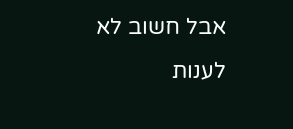אבל חשוב לא לענות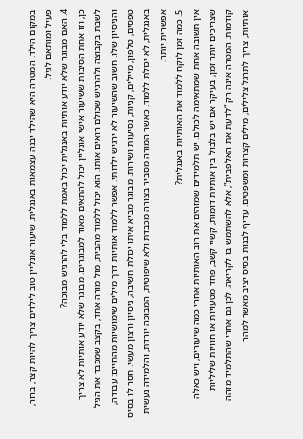במקום הילד. המטרה היא שהילד יבנה עצמאות באנגלית. שיעור אונליין טוב לילדים צריך להיות קצר, ברור, פעיל ומותאם לגיל.
4. האם מבוגר שלא יודע אותיות באנגלית יכול באמת ללמוד בלי להרגיש מבוכה?
כן, וזו אחת הסיבות ששיעור אישי אונליין יכול להתאים מאוד למבוגרים. מבוגר שלא יודע אותיות לא צריך לשבת בקבוצה ולהרגיש שכולם רואים אותו. הוא יכול ללמוד מהבית, מול מורה אחד, בקצב שמכבד את הגיל והניסיון שלו. חשוב שהשיעור לא ירגיש ילדותי. אפשר ללמוד אותיות דרך מילים שימושיות מהחיים: עבודה, טפסים, טלפון, מיילים, קניות, נסיעות ושירות. מבוגר מביא איתו יכולת חשיבה, ניסיון ורצון מעשי. חסר לו בסיס באנגלית, לא יכולת ללמוד. כאשר המורה מסביר בצורה מכבדת ולא שיפוטית, המבוכה יורדת, והלמידה נעשית אפשרית יותר.
5. כמה זמן לוקח ללמוד את האותיות באנגלית?
אין תשובה אחת שמתאימה לכולם. יש תלמידים שמזהים את רוב האותיות אחרי כמה שיעורים, ויש כאלה שצריכים יותר זמן, בעיקר אם יש בלבול בין אותיות דומות, קשיי קשב, פחד מטעויות או חוויות שליליות קודמות. המטרה אינה רק “לדעת את האלפבית”, אלא להשתמש בו לקריאה. לכן גם אחרי שהתלמיד מזהה אותיות, צריך לתרגל צלילים, מילים קצרות ומשפטים. עדיף לבנות בסיס יציב מאשר למהר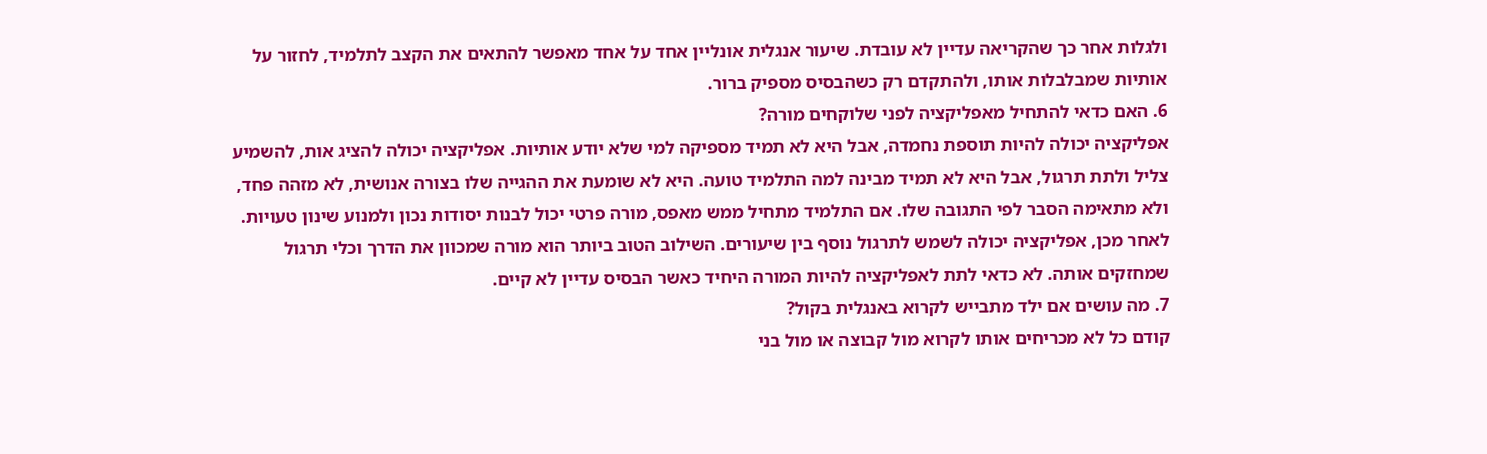ולגלות אחר כך שהקריאה עדיין לא עובדת. שיעור אנגלית אונליין אחד על אחד מאפשר להתאים את הקצב לתלמיד, לחזור על אותיות שמבלבלות אותו, ולהתקדם רק כשהבסיס מספיק ברור.
6. האם כדאי להתחיל מאפליקציה לפני שלוקחים מורה?
אפליקציה יכולה להיות תוספת נחמדה, אבל היא לא תמיד מספיקה למי שלא יודע אותיות. אפליקציה יכולה להציג אות, להשמיע צליל ולתת תרגול, אבל היא לא תמיד מבינה למה התלמיד טועה. היא לא שומעת את ההגייה שלו בצורה אנושית, לא מזהה פחד, ולא מתאימה הסבר לפי התגובה שלו. אם התלמיד מתחיל ממש מאפס, מורה פרטי יכול לבנות יסודות נכון ולמנוע שינון טעויות. לאחר מכן, אפליקציה יכולה לשמש לתרגול נוסף בין שיעורים. השילוב הטוב ביותר הוא מורה שמכוון את הדרך וכלי תרגול שמחזקים אותה. לא כדאי לתת לאפליקציה להיות המורה היחיד כאשר הבסיס עדיין לא קיים.
7. מה עושים אם ילד מתבייש לקרוא באנגלית בקול?
קודם כל לא מכריחים אותו לקרוא מול קבוצה או מול בני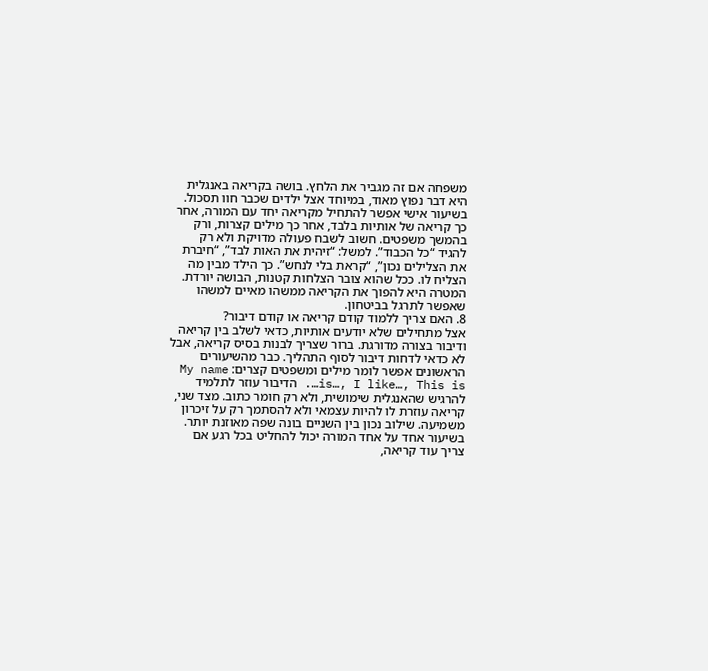משפחה אם זה מגביר את הלחץ. בושה בקריאה באנגלית היא דבר נפוץ מאוד, במיוחד אצל ילדים שכבר חוו תסכול. בשיעור אישי אפשר להתחיל מקריאה יחד עם המורה, אחר כך קריאה של אותיות בלבד, אחר כך מילים קצרות, ורק בהמשך משפטים. חשוב לשבח פעולה מדויקת ולא רק להגיד “כל הכבוד”. למשל: “זיהית את האות לבד”, “חיברת את הצלילים נכון”, “קראת בלי לנחש”. כך הילד מבין מה הצליח לו. ככל שהוא צובר הצלחות קטנות, הבושה יורדת. המטרה היא להפוך את הקריאה ממשהו מאיים למשהו שאפשר לתרגל בביטחון.
8. האם צריך ללמוד קודם קריאה או קודם דיבור?
אצל מתחילים שלא יודעים אותיות, כדאי לשלב בין קריאה ודיבור בצורה מדורגת. ברור שצריך לבנות בסיס קריאה, אבל לא כדאי לדחות דיבור לסוף התהליך. כבר מהשיעורים הראשונים אפשר לומר מילים ומשפטים קצרים: My name is…, I like…, This is…. הדיבור עוזר לתלמיד להרגיש שהאנגלית שימושית, ולא רק חומר כתוב. מצד שני, קריאה עוזרת לו להיות עצמאי ולא להסתמך רק על זיכרון משמיעה. שילוב נכון בין השניים בונה שפה מאוזנת יותר. בשיעור אחד על אחד המורה יכול להחליט בכל רגע אם צריך עוד קריאה,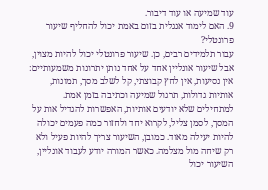עוד שמיעה או עוד דיבור.
9. האם לימוד אנגלית בזום באמת יכול להחליף שיעור פרונטלי?
עבור תלמידים רבים, כן. שיעור פרונטלי יכול להיות מצוין, אבל שיעור אונליין אחד על אחד נותן יתרונות משמעותיים: אין נסיעות, אין לחץ קבוצתי, קל לשלב מסך, תמונות, אותיות גדולות, תרגול שמיעה וכתיבה בזמן אמת. למתחילים שלא יודעים אותיות, האפשרות להגדיל אות על המסך, לסמן צליל, לקרוא יחד ולחזור כמה פעמים יכולה להיות יעילה מאוד. כמובן, השיעור צריך להיות פעיל ולא רק שיחה מול מצלמה. כאשר המורה יודע לעבוד אונליין, השיעור יכול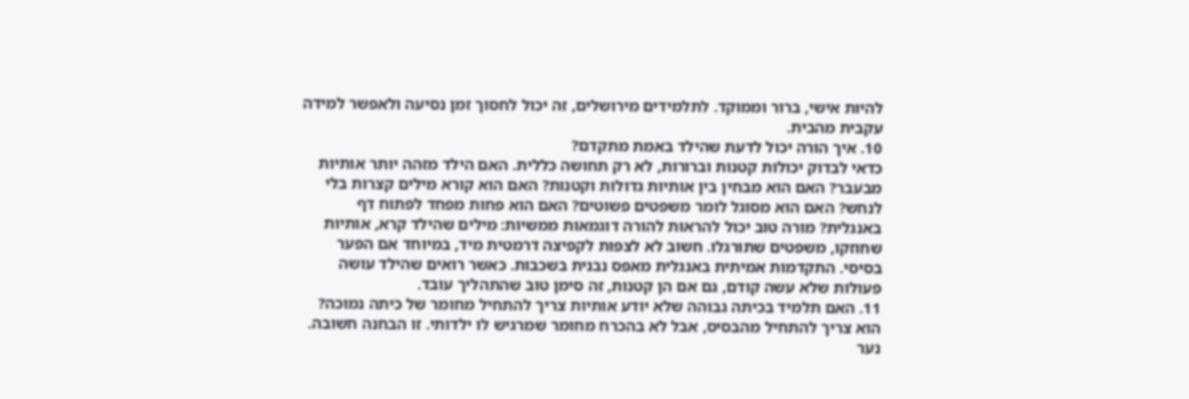להיות אישי, ברור וממוקד. לתלמידים מירושלים, זה יכול לחסוך זמן נסיעה ולאפשר למידה עקבית מהבית.
10. איך הורה יכול לדעת שהילד באמת מתקדם?
כדאי לבדוק יכולות קטנות וברורות, לא רק תחושה כללית. האם הילד מזהה יותר אותיות מבעבר? האם הוא מבחין בין אותיות גדולות וקטנות? האם הוא קורא מילים קצרות בלי לנחש? האם הוא מסוגל לומר משפטים פשוטים? האם הוא פחות מפחד לפתוח דף באנגלית? מורה טוב יכול להראות להורה דוגמאות ממשיות: מילים שהילד קרא, אותיות שחוזקו, משפטים שתורגלו. חשוב לא לצפות לקפיצה דרמטית מיד, במיוחד אם הפער בסיסי. התקדמות אמיתית באנגלית מאפס נבנית בשכבות. כאשר רואים שהילד עושה פעולות שלא עשה קודם, גם אם הן קטנות, זה סימן טוב שהתהליך עובד.
11. האם תלמיד בכיתה גבוהה שלא יודע אותיות צריך להתחיל מחומר של כיתה נמוכה?
הוא צריך להתחיל מהבסיס, אבל לא בהכרח מחומר שמרגיש לו ילדותי. זו הבחנה חשובה. נער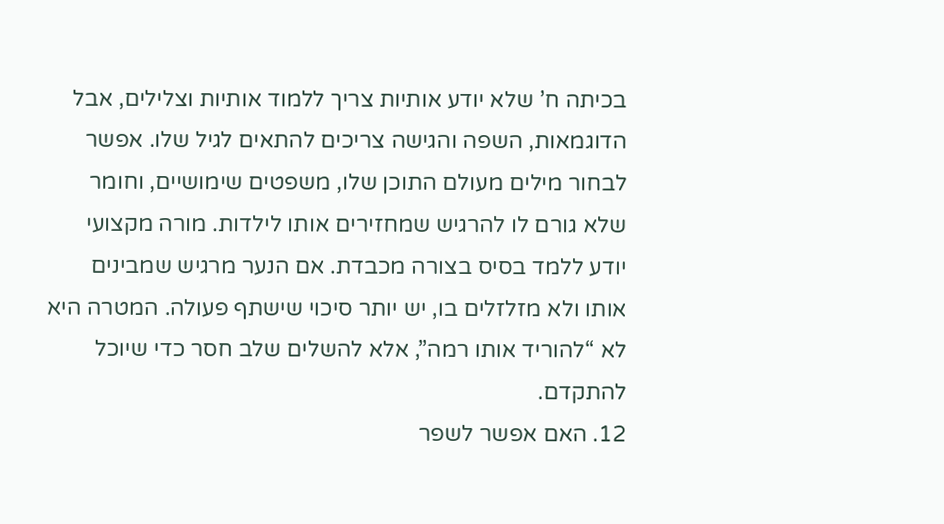בכיתה ח’ שלא יודע אותיות צריך ללמוד אותיות וצלילים, אבל הדוגמאות, השפה והגישה צריכים להתאים לגיל שלו. אפשר לבחור מילים מעולם התוכן שלו, משפטים שימושיים, וחומר שלא גורם לו להרגיש שמחזירים אותו לילדות. מורה מקצועי יודע ללמד בסיס בצורה מכבדת. אם הנער מרגיש שמבינים אותו ולא מזלזלים בו, יש יותר סיכוי שישתף פעולה. המטרה היא לא “להוריד אותו רמה”, אלא להשלים שלב חסר כדי שיוכל להתקדם.
12. האם אפשר לשפר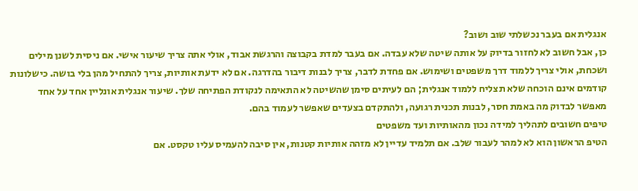אנגלית אם בעבר נכשלתי שוב ושוב?
כן, אבל חשוב לא לחזור בדיוק על אותה שיטה שלא עבדה. אם בעבר למדת בקבוצה והרגשת אבוד, אולי אתה צריך שיעור אישי. אם ניסית לשנן מילים ושכחת, אולי צריך ללמוד דרך משפטים ושימוש. אם פחדת לדבר, צריך לבנות דיבור בהדרגה. אם לא ידעת אותיות, צריך להתחיל מהן בלי בושה. כישלונות קודמים אינם הוכחה שלא תצליח ללמוד אנגלית; הם לעיתים סימן שהשיטה לא התאימה לנקודת הפתיחה שלך. שיעור אנגלית אונליין אחד על אחד מאפשר לבדוק מה באמת חסר, לבנות תכנית רגועה, ולהתקדם בצעדים שאפשר לעמוד בהם.
טיפים חשובים לתהליך למידה נכון מהאותיות ועד משפטים
הטיפ הראשון הוא לא למהר לעבור שלב. אם תלמיד עדיין לא מזהה אותיות קטנות, אין סיבה להעמיס עליו טקסט. אם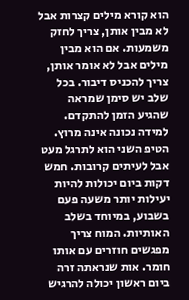הוא קורא מילים קצרות אבל לא מבין אותן, צריך לחזק משמעות. אם הוא מבין מילים אבל לא אומר אותן, צריך להכניס דיבור. בכל שלב יש סימן שמראה שהגיע הזמן להתקדם. למידה נכונה אינה מרוץ.
הטיפ השני הוא לתרגל מעט אבל לעיתים קרובות. חמש דקות ביום יכולות להיות יעילות יותר משעה פעם בשבוע, במיוחד בשלב האותיות. המוח צריך מפגשים חוזרים עם אותו חומר. אות שנראתה זרה ביום ראשון יכולה להרגיש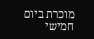מוכרת ביום חמישי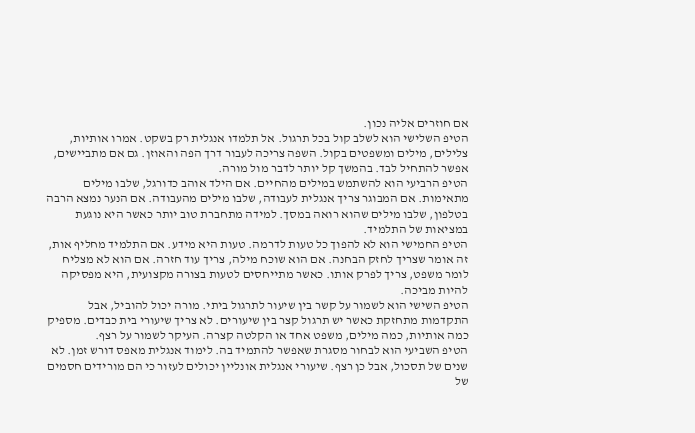אם חוזרים אליה נכון.
הטיפ השלישי הוא לשלב קול בכל תרגול. אל תלמדו אנגלית רק בשקט. אמרו אותיות, צלילים, מילים ומשפטים בקול. השפה צריכה לעבור דרך הפה והאוזן. גם אם מתביישים, אפשר להתחיל לבד. בהמשך קל יותר לדבר מול מורה.
הטיפ הרביעי הוא להשתמש במילים מהחיים. אם הילד אוהב כדורגל, שלבו מילים מתאימות. אם המבוגר צריך אנגלית לעבודה, שלבו מילים מהעבודה. אם הנער נמצא הרבה בטלפון, שלבו מילים שהוא רואה במסך. למידה מתחברת טוב יותר כאשר היא נוגעת במציאות של התלמיד.
הטיפ החמישי הוא לא להפוך כל טעות לדרמה. טעות היא מידע. אם התלמיד מחליף אות, זה אומר שצריך לחזק הבחנה. אם הוא שוכח מילה, צריך עוד חזרה. אם הוא לא מצליח לומר משפט, צריך לפרק אותו. כאשר מתייחסים לטעות בצורה מקצועית, היא מפסיקה להיות מביכה.
הטיפ השישי הוא לשמור על קשר בין שיעור לתרגול ביתי. מורה יכול להוביל, אבל התקדמות מתחזקת כאשר יש תרגול קצר בין שיעורים. לא צריך שיעורי בית כבדים. מספיק כמה אותיות, כמה מילים, משפט אחד או הקלטה קצרה. העיקר לשמור על רצף.
הטיפ השביעי הוא לבחור מסגרת שאפשר להתמיד בה. לימוד אנגלית מאפס דורש זמן. לא שנים של תסכול, אבל כן רצף. שיעורי אנגלית אונליין יכולים לעזור כי הם מורידים חסמים של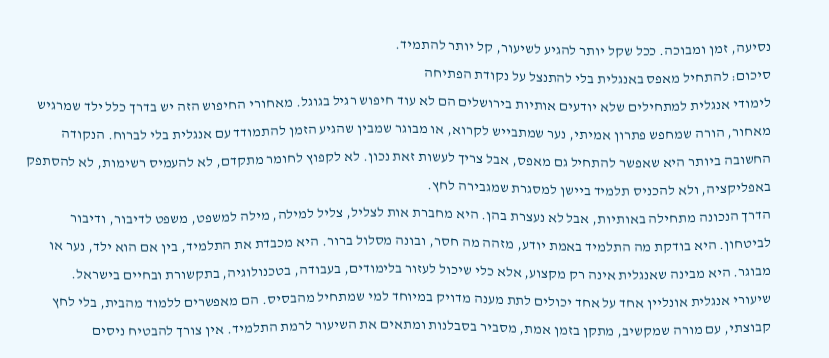נסיעה, זמן ומבוכה. ככל שקל יותר להגיע לשיעור, קל יותר להתמיד.
סיכום: להתחיל מאפס באנגלית בלי להתנצל על נקודת הפתיחה
לימודי אנגלית למתחילים שלא יודעים אותיות בירושלים הם לא עוד חיפוש רגיל בגוגל. מאחורי החיפוש הזה יש בדרך כלל ילד שמרגיש מאחור, הורה שמחפש פתרון אמיתי, נער שמתבייש לקרוא, או מבוגר שמבין שהגיע הזמן להתמודד עם אנגלית בלי לברוח. הנקודה החשובה ביותר היא שאפשר להתחיל גם מאפס, אבל צריך לעשות זאת נכון. לא לקפוץ לחומר מתקדם, לא להעמיס רשימות, לא להסתפק באפליקציה, ולא להכניס תלמיד ביישן למסגרת שמגבירה לחץ.
הדרך הנכונה מתחילה באותיות, אבל לא נעצרת בהן. היא מחברת אות לצליל, צליל למילה, מילה למשפט, משפט לדיבור, ודיבור לביטחון. היא בודקת מה התלמיד באמת יודע, מזהה מה חסר, ובונה מסלול ברור. היא מכבדת את התלמיד, בין אם הוא ילד, נער או מבוגר. היא מבינה שאנגלית אינה רק מקצוע, אלא כלי שיכול לעזור בלימודים, בעבודה, בטכנולוגיה, בתקשורת ובחיים בישראל.
שיעורי אנגלית אונליין אחד על אחד יכולים לתת מענה מדויק במיוחד למי שמתחיל מהבסיס. הם מאפשרים ללמוד מהבית, בלי לחץ קבוצתי, עם מורה שמקשיב, מתקן בזמן אמת, מסביר בסבלנות ומתאים את השיעור לרמת התלמיד. אין צורך להבטיח ניסים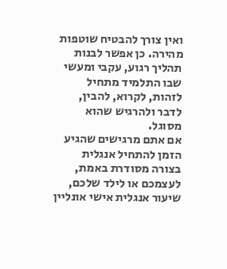ואין צורך להבטיח שוטפות מהירה. כן אפשר לבנות תהליך רגוע, עקבי ומעשי שבו התלמיד מתחיל לזהות, לקרוא, להבין, לדבר ולהרגיש שהוא מסוגל.
אם אתם מרגישים שהגיע הזמן להתחיל אנגלית בצורה מסודרת באמת, לעצמכם או לילד שלכם, שיעור אנגלית אישי אונליין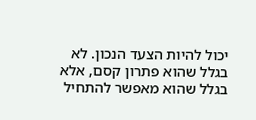יכול להיות הצעד הנכון. לא בגלל שהוא פתרון קסם, אלא בגלל שהוא מאפשר להתחיל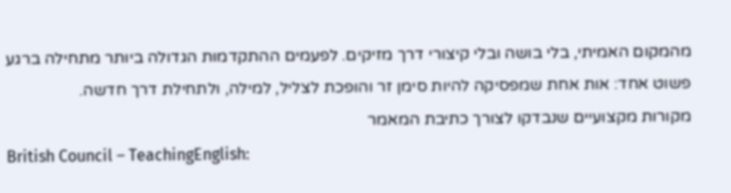מהמקום האמיתי, בלי בושה ובלי קיצורי דרך מזיקים. לפעמים ההתקדמות הגדולה ביותר מתחילה ברגע פשוט אחד: אות אחת שמפסיקה להיות סימן זר והופכת לצליל, למילה, ולתחילת דרך חדשה.
מקורות מקצועיים שנבדקו לצורך כתיבת המאמר
British Council – TeachingEnglish: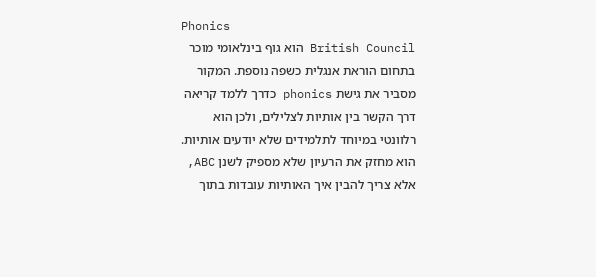Phonics
British Council הוא גוף בינלאומי מוכר בתחום הוראת אנגלית כשפה נוספת. המקור מסביר את גישת phonics כדרך ללמד קריאה דרך הקשר בין אותיות לצלילים, ולכן הוא רלוונטי במיוחד לתלמידים שלא יודעים אותיות. הוא מחזק את הרעיון שלא מספיק לשנן ABC, אלא צריך להבין איך האותיות עובדות בתוך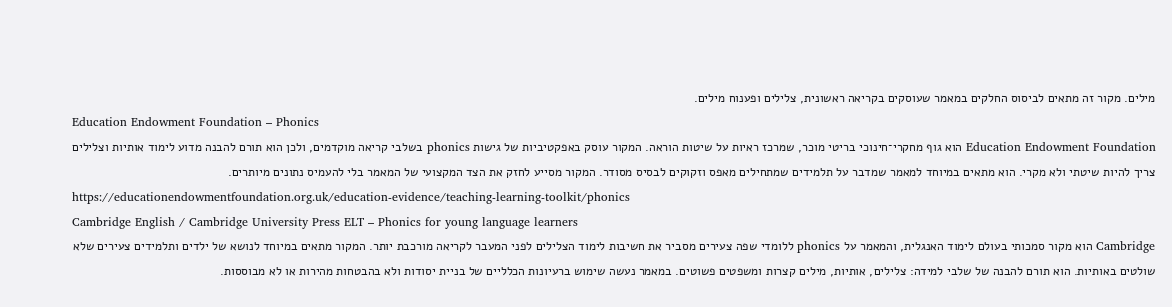מילים. מקור זה מתאים לביסוס החלקים במאמר שעוסקים בקריאה ראשונית, צלילים ופענוח מילים.
Education Endowment Foundation – Phonics
Education Endowment Foundation הוא גוף מחקרי־חינוכי בריטי מוכר, שמרכז ראיות על שיטות הוראה. המקור עוסק באפקטיביות של גישות phonics בשלבי קריאה מוקדמים, ולכן הוא תורם להבנה מדוע לימוד אותיות וצלילים צריך להיות שיטתי ולא מקרי. הוא מתאים במיוחד למאמר שמדבר על תלמידים שמתחילים מאפס וזקוקים לבסיס מסודר. המקור מסייע לחזק את הצד המקצועי של המאמר בלי להעמיס נתונים מיותרים.
https://educationendowmentfoundation.org.uk/education-evidence/teaching-learning-toolkit/phonics
Cambridge English / Cambridge University Press ELT – Phonics for young language learners
Cambridge הוא מקור סמכותי בעולם לימוד האנגלית, והמאמר על phonics ללומדי שפה צעירים מסביר את חשיבות לימוד הצלילים לפני המעבר לקריאה מורכבת יותר. המקור מתאים במיוחד לנושא של ילדים ותלמידים צעירים שלא שולטים באותיות. הוא תורם להבנה של שלבי למידה: צלילים, אותיות, מילים קצרות ומשפטים פשוטים. במאמר נעשה שימוש ברעיונות הכלליים של בניית יסודות ולא בהבטחות מהירות או לא מבוססות.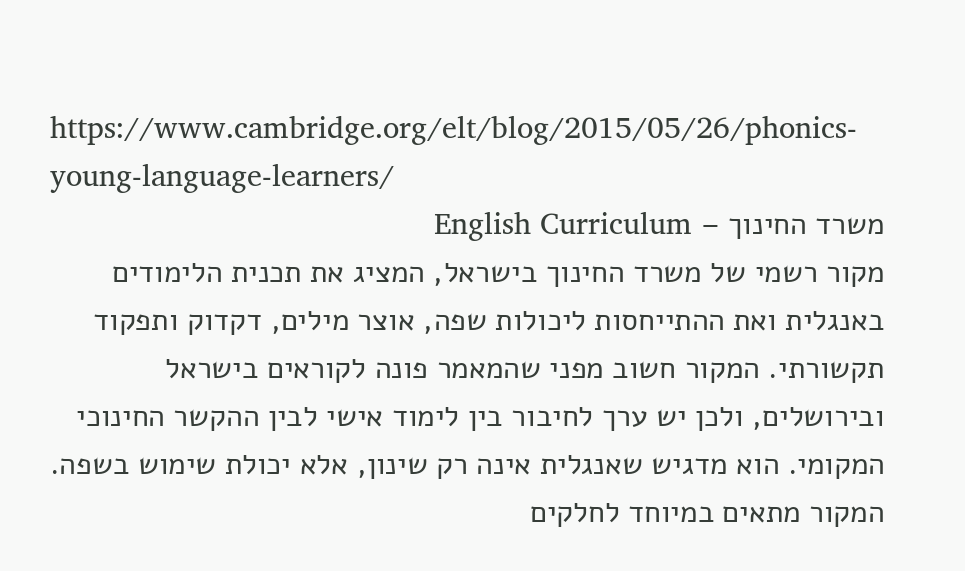https://www.cambridge.org/elt/blog/2015/05/26/phonics-young-language-learners/
משרד החינוך – English Curriculum
מקור רשמי של משרד החינוך בישראל, המציג את תכנית הלימודים באנגלית ואת ההתייחסות ליכולות שפה, אוצר מילים, דקדוק ותפקוד תקשורתי. המקור חשוב מפני שהמאמר פונה לקוראים בישראל ובירושלים, ולכן יש ערך לחיבור בין לימוד אישי לבין ההקשר החינוכי המקומי. הוא מדגיש שאנגלית אינה רק שינון, אלא יכולת שימוש בשפה. המקור מתאים במיוחד לחלקים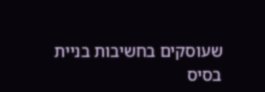שעוסקים בחשיבות בניית בסיס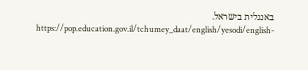באנגלית בישראל.
https://pop.education.gov.il/tchumey_daat/english/yesodi/english-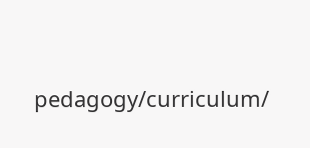pedagogy/curriculum/